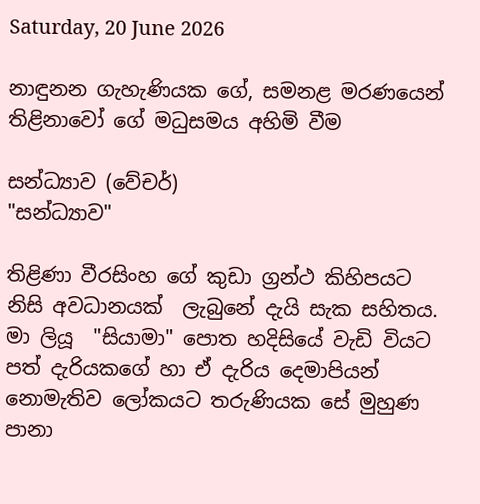Saturday, 20 June 2026

නාඳුනන ගැහැණියක ගේ, සමනළ මරණයෙන් තිළිනාවෝ ගේ මධුසමය අහිමි වීම

සන්ධ්‍යාව (වේචර්)
"සන්ධ්‍යාව"

තිළිණා වීරසිංහ ගේ කුඩා ග්‍රන්ථ කිහිපයට නිසි අවධානයක්  ලැබුනේ දැයි සැක සහිතය. මා ලියූ  "සියාමා" පොත හදිසියේ වැඩි වියට පත් දැරියකගේ හා ඒ දැරිය දෙමාපියන් නොමැතිව ලෝකයට තරුණියක සේ මුහුණ පානා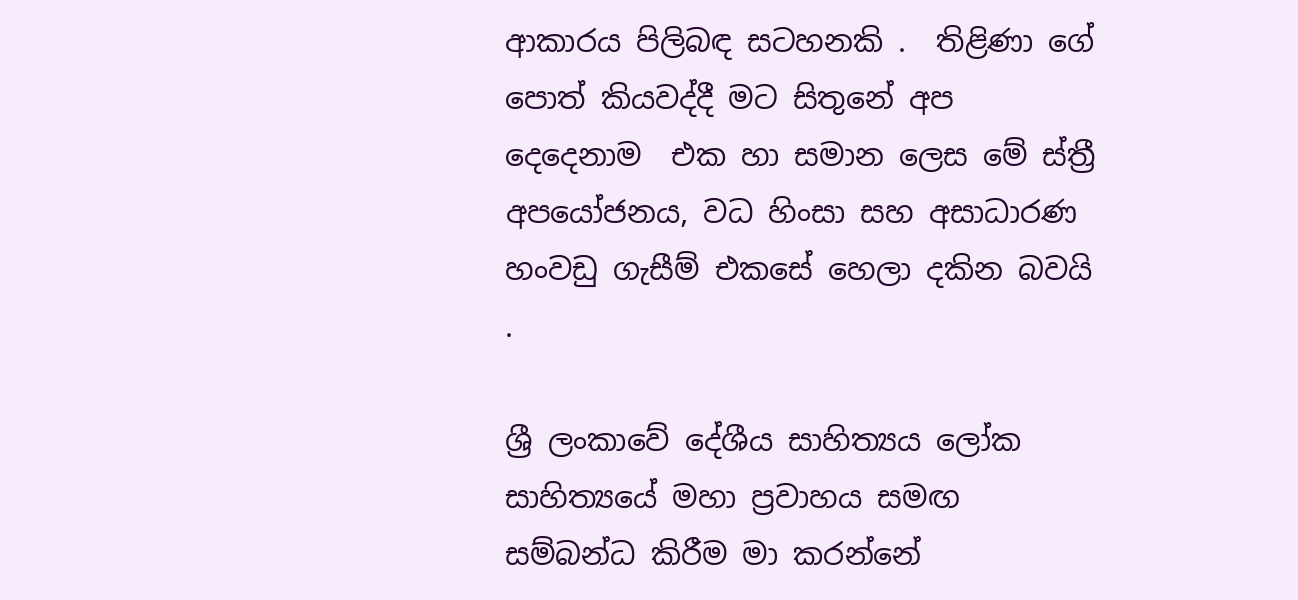ආකාරය පිලිබඳ සටහනකි .  තිළිණා ගේ පොත් කියවද්දී මට සිතුනේ අප දෙදෙනාම  එක හා සමාන ලෙස මේ ස්ත්‍රී අපයෝජනය, වධ හිංසා සහ අසාධාරණ හංවඩු ගැසීම් එකසේ හෙලා දකින බවයි .

ශ්‍රී ලංකාවේ දේශීය සාහිත්‍යය ලෝක සාහිත්‍යයේ මහා ප්‍රවාහය සමඟ සම්බන්ධ කිරීම මා කරන්නේ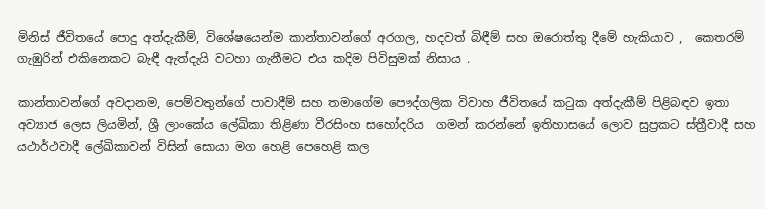මිනිස් ජීවිතයේ පොදු අත්දැකීම්, විශේෂයෙන්ම කාන්තාවන්ගේ අරගල, හදවත් බිඳීම් සහ ඔරොත්තු දීමේ හැකියාව ,  කෙතරම් ගැඹුරින් එකිනෙකට බැඳී ඇත්දැයි වටහා ගැනීමට එය කදිම පිවිසුමක් නිසාය .

කාන්තාවන්ගේ අවදානම, පෙම්වතුන්ගේ පාවාදීම් සහ තමාගේම පෞද්ගලික විවාහ ජීවිතයේ කටුක අත්දැකීම් පිළිබඳව ඉතා අව්‍යාජ ලෙස ලියමින්, ශ්‍රී ලාංකේය ලේඛිකා තිළිණා වීරසිංහ සහෝදරිය  ගමන් කරන්නේ ඉතිහාසයේ ලොව සුප්‍රකට ස්ත්‍රීවාදී සහ යථාර්ථවාදී ලේඛිකාවන් විසින් සොයා මග හෙළි පෙහෙළි කල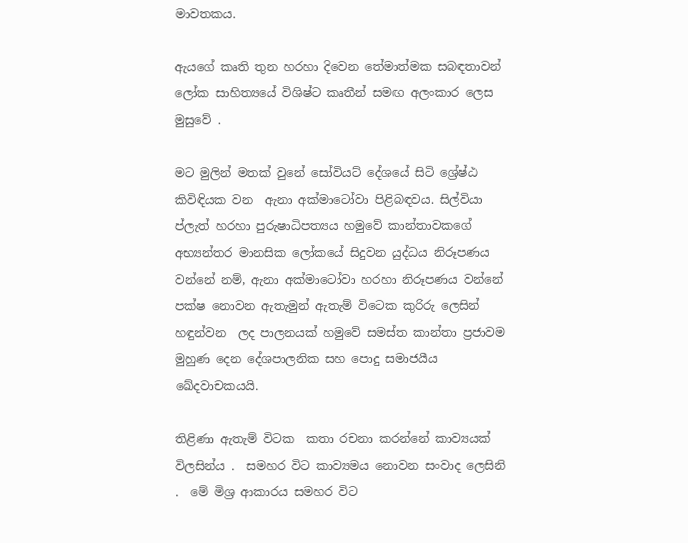මාවතකය.

ඇයගේ කෘති තුන හරහා දිවෙන තේමාත්මක සබඳතාවන් ලෝක සාහිත්‍යයේ විශිෂ්ට කෘතීන් සමඟ අලංකාර ලෙස මුසුවේ .

මට මුලින් මතක් වුනේ සෝවියට් දේශයේ සිටි ශ්‍රේෂ්ඨ කිවිඳියක වන  ඇනා අක්මාටෝවා පිළිබඳවය. සිල්වියා ප්ලැත් හරහා පුරුෂාධිපත්‍යය හමුවේ කාන්තාවකගේ අභ්‍යන්තර මානසික ලෝකයේ සිදුවන යුද්ධය නිරූපණය වන්නේ නම්, ඇනා අක්මාටෝවා හරහා නිරූපණය වන්නේ පක්ෂ නොවන ඇතැමුන් ඇතැම් විටෙක කුරිරු ලෙසින් හඳුන්වන  ලද පාලනයක් හමුවේ සමස්ත කාන්තා ප්‍රජාවම මුහුණ දෙන දේශපාලනික සහ පොදු සමාජයීය ඛේදවාචකයයි.

තිළිණා ඇතැම් විටක  කතා රචනා කරන්නේ කාව්‍යයක් විලසින්ය .  සමහර විට කාව්‍යමය නොවන සංවාද ලෙසිනි .  මේ මිශ්‍ර ආකාරය සමහර විට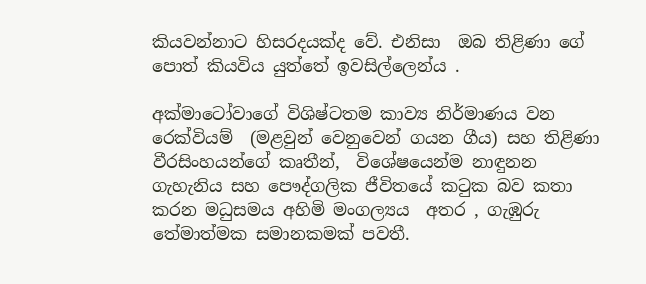කියවන්නාට හිසරදයක්ද වේ. එනිසා  ඔබ තිළිණා ගේ පොත් කියවිය යුත්තේ ඉවසිල්ලෙන්ය .

අක්මාටෝවාගේ විශිෂ්ටතම කාව්‍ය නිර්මාණය වන රෙක්වියම්  (මළවුන් වෙනුවෙන් ගයන ගීය) සහ තිළිණා වීරසිංහයන්ගේ කෘතීන්,  විශේෂයෙන්ම නාඳුනන ගැහැනිය සහ පෞද්ගලික ජීවිතයේ කටුක බව කතා කරන මධුසමය අහිමි මංගල්‍යය  අතර , ගැඹුරු තේමාත්මක සමානකමක් පවතී.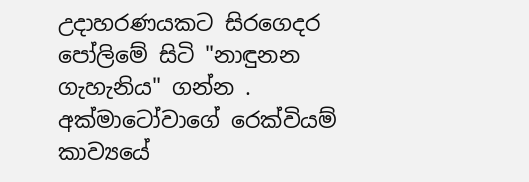උදාහරණයකට සිරගෙදර පෝලිමේ සිටි "නාඳුනන ගැහැනිය" ගන්න . අක්මාටෝවාගේ රෙක්වියම්  කාව්‍යයේ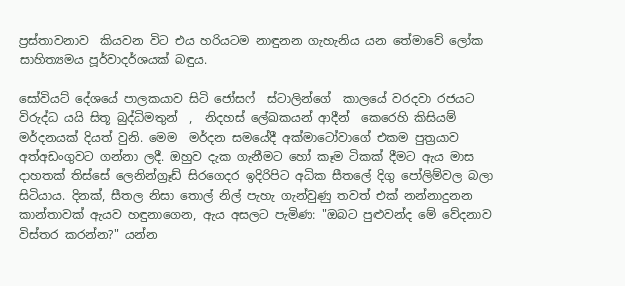ප්‍රස්තාවනාව  කියවන විට එය හරියටම නාඳුනන ගැහැනිය යන තේමාවේ ලෝක සාහිත්‍යමය පූර්වාදර්ශයක් බඳුය.

සෝවියට් දේශයේ පාලකයාව සිටි ජෝසෆ්  ස්ටාලින්ගේ  කාලයේ වරදවා රජයට විරුද්ධ යයි සිතූ බුද්ධිමතුන්  ,  නිදහස් ලේඛකයන් ආදීන්  කෙරෙහි කිසියම්  මර්දනයක් දියත් වුනි. මෙම  මර්දන සමයේදී අක්මාටෝවාගේ එකම පුත්‍රයාව අත්අඩංගුවට ගන්නා ලදී. ඔහුව දැක ගැනීමට හෝ කෑම ටිකක් දීමට ඇය මාස දාහතක් තිස්සේ ලෙනින්ග්‍රෑඩ් සිරගෙදර ඉදිරිපිට අධික සීතලේ දිගු පෝලිම්වල බලා සිටියාය. දිනක්, සීතල නිසා තොල් නිල් පැහැ ගැන්වුණු තවත් එක් නන්නාදුනන කාන්තාවක් ඇයව හඳුනාගෙන, ඇය අසලට පැමිණ: "ඔබට පුළුවන්ද මේ වේදනාව විස්තර කරන්න?" යන්න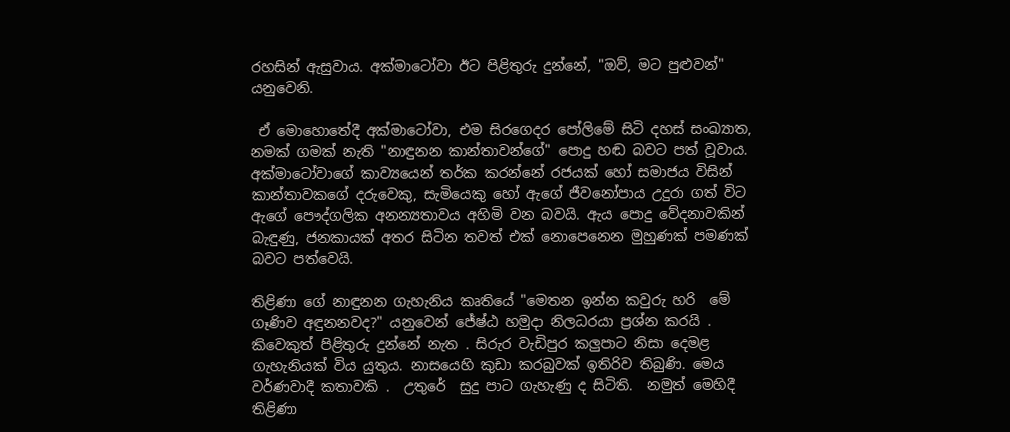රහසින් ඇසුවාය. අක්මාටෝවා ඊට පිළිතුරු දුන්නේ, "ඔව්, මට පුළුවන්" යනුවෙනි.

 ඒ මොහොතේදී අක්මාටෝවා, එම සිරගෙදර පෝලිමේ සිටි දහස් සංඛ්‍යාත, නමක් ගමක් නැති "නාඳුනන කාන්තාවන්ගේ" පොදු හඬ බවට පත් වූවාය.  අක්මාටෝවාගේ කාව්‍යයෙන් තර්ක කරන්නේ රජයක් හෝ සමාජය විසින් කාන්තාවකගේ දරුවෙකු, සැමියෙකු හෝ ඇගේ ජීවනෝපාය උදුරා ගත් විට ඇගේ පෞද්ගලික අනන්‍යතාවය අහිමි වන බවයි. ඇය පොදු වේදනාවකින් බැඳුණු, ජනකායක් අතර සිටින තවත් එක් නොපෙනෙන මුහුණක් පමණක් බවට පත්වෙයි.

තිළිණා ගේ නාඳුනන ගැහැනිය කෘතියේ "මෙතන ඉන්න කවුරු හරි  මේ ගෑණිව අඳුනනවද?" යනුවෙන් ජේෂ්ඨ හමුදා නිලධරයා ප්‍රශ්න කරයි .  කිවෙකුත් පිළිතුරු දුන්නේ නැත . සිරුර වැඩිපුර කලුපාට නිසා දෙමළ ගැහැනියක් විය යුතුය. නාසයෙහි කුඩා කරබුවක් ඉතිරිව තිබුණි. මෙය වර්ණවාදී කතාවකි .  උතුරේ  සුදු පාට ගැහැණු ද සිටිති.  නමුත් මෙහිදී තිළිණා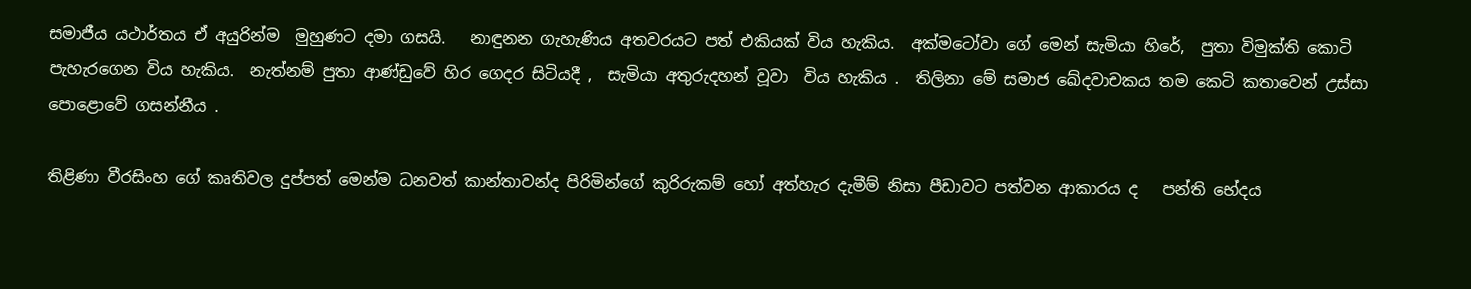සමාජීය යථාර්තය ඒ අයුරින්ම  මුහුණට දමා ගසයි.   නාඳුනන ගැහැණිය අතවරයට පත් එකියක් විය හැකිය.  අක්මටෝවා ගේ මෙන් සැමියා හිරේ,  පුතා විමුක්ති කොටි පැහැරගෙන විය හැකිය.  නැත්නම් පුතා ආණ්ඩුවේ හිර ගෙදර සිටියදී ,  සැමියා අතුරුදහන් වූවා  විය හැකිය .  තිලිනා මේ සමාජ ඛේදවාචකය තම කෙටි කතාවෙන් උස්සා  පොළොවේ ගසන්නීය .

තිළිණා වීරසිංහ ගේ කෘතිවල දුප්පත් මෙන්ම ධනවත් කාන්තාවන්ද පිරිමින්ගේ කුරිරුකම් හෝ අත්හැර දැමීම් නිසා පීඩාවට පත්වන ආකාරය ද   පන්ති භේදය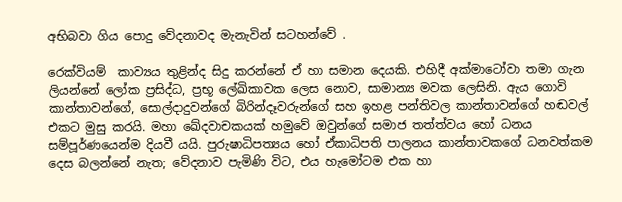අභිබවා ගිය පොදු වේදනාවද මැනැවින් සටහන්වේ .

රෙක්වියම්  කාව්‍යය තුළින්ද සිදු කරන්නේ ඒ හා සමාන දෙයකි. එහිදී අක්මාටෝවා තමා ගැන ලියන්නේ ලෝක ප්‍රසිද්ධ, ප්‍රභූ ලේඛිකාවක ලෙස නොව, සාමාන්‍ය මවක ලෙසිනි. ඇය ගොවි කාන්තාවන්ගේ, සොල්දාදුවන්ගේ බිරින්දෑවරුන්ගේ සහ ඉහළ පන්තිවල කාන්තාවන්ගේ හඬවල් එකට මුසු කරයි. මහා ඛේදවාචකයක් හමුවේ ඔවුන්ගේ සමාජ තත්ත්වය හෝ ධනය සම්පූර්ණයෙන්ම දියවී යයි. පුරුෂාධිපත්‍යය හෝ ඒකාධිපති පාලනය කාන්තාවකගේ ධනවත්කම දෙස බලන්නේ නැත; වේදනාව පැමිණි විට, එය හැමෝටම එක හා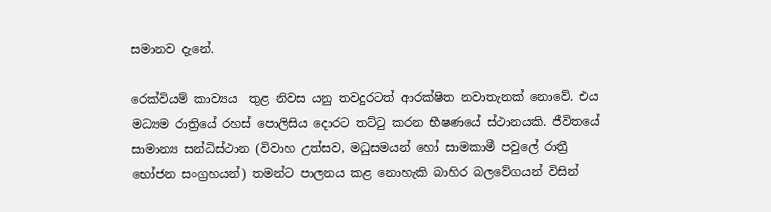සමානව දැනේ.

රෙක්වියම් කාව්‍යය  තුළ නිවස යනු තවදුරටත් ආරක්ෂිත නවාතැනක් නොවේ. එය මධ්‍යම රාත්‍රියේ රහස් පොලිසිය දොරට තට්ටු කරන භීෂණයේ ස්ථානයකි. ජීවිතයේ සාමාන්‍ය සන්ධිස්ථාන (විවාහ උත්සව, මධුසමයන් හෝ සාමකාමී පවුලේ රාත්‍රී භෝජන සංග්‍රහයන්) තමන්ට පාලනය කළ නොහැකි බාහිර බලවේගයන් විසින්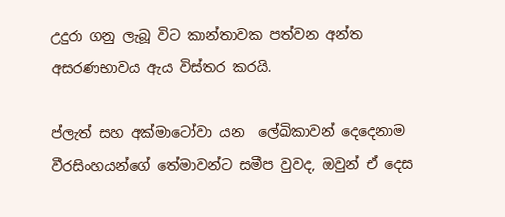උදුරා ගනු ලැබූ විට කාන්තාවක පත්වන අන්ත අසරණභාවය ඇය විස්තර කරයි.

ප්ලැත් සහ අක්මාටෝවා යන  ලේඛිකාවන් දෙදෙනාම වීරසිංහයන්ගේ තේමාවන්ට සමීප වුවද, ඔවුන් ඒ දෙස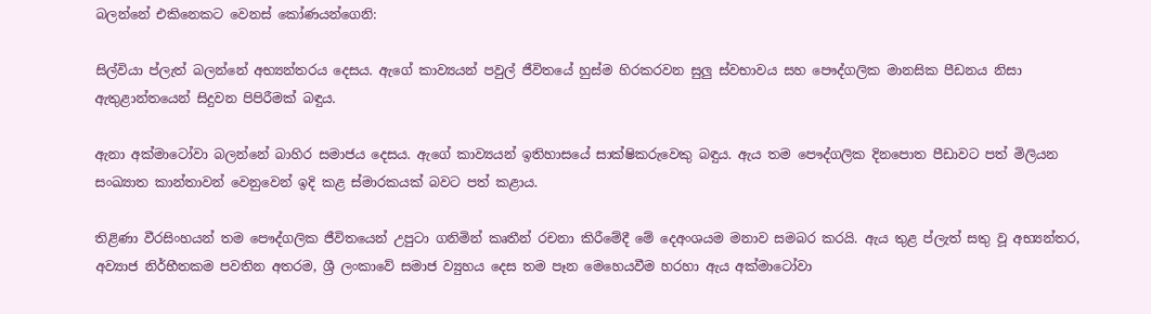බලන්නේ එකිනෙකට වෙනස් කෝණයන්ගෙනි:

සිල්වියා ප්ලැත් බලන්නේ අභ්‍යන්තරය දෙසය. ඇගේ කාව්‍යයන් පවුල් ජීවිතයේ හුස්ම හිරකරවන සුලු ස්වභාවය සහ පෞද්ගලික මානසික පීඩනය නිසා ඇතුළාන්තයෙන් සිදුවන පිපිරීමක් බඳුය.

ඇනා අක්මාටෝවා බලන්නේ බාහිර සමාජය දෙසය. ඇගේ කාව්‍යයන් ඉතිහාසයේ සාක්ෂිකරුවෙකු බඳුය. ඇය තම පෞද්ගලික දිනපොත පීඩාවට පත් මිලියන සංඛ්‍යාත කාන්තාවන් වෙනුවෙන් ඉදි කළ ස්මාරකයක් බවට පත් කළාය.

තිළිණා වීරසිංහයන් තම පෞද්ගලික ජීවිතයෙන් උපුටා ගනිමින් කෘතීන් රචනා කිරීමේදී මේ දෙඅංශයම මනාව සමබර කරයි. ඇය තුළ ප්ලැත් සතු වූ අභ්‍යන්තර, අව්‍යාජ නිර්භීතකම පවතින අතරම, ශ්‍රී ලංකාවේ සමාජ ව්‍යුහය දෙස තම පෑන මෙහෙයවීම හරහා ඇය අක්මාටෝවා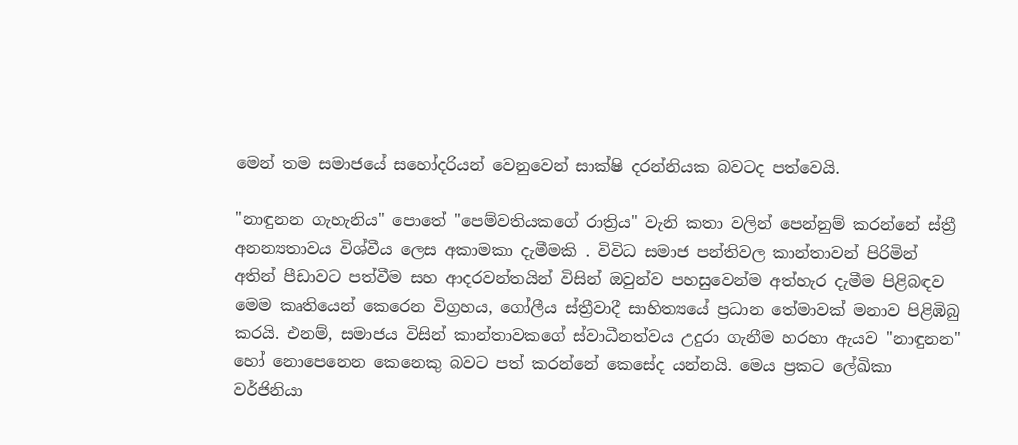මෙන් තම සමාජයේ සහෝදරියන් වෙනුවෙන් සාක්ෂි දරන්නියක බවටද පත්වෙයි.

"නාඳුනන ගැහැනිය" පොතේ "පෙම්වතියකගේ රාත්‍රිය" වැනි කතා වලින් පෙන්නුම් කරන්නේ ස්ත්‍රී අනන්‍යතාවය විශ්වීය ලෙස අකාමකා දැමීමකි . විවිධ සමාජ පන්තිවල කාන්තාවන් පිරිමින් අතින් පීඩාවට පත්වීම සහ ආදරවන්තයින් විසින් ඔවුන්ව පහසුවෙන්ම අත්හැර දැමීම පිළිබඳව මෙම කෘතියෙන් කෙරෙන විග්‍රහය, ගෝලීය ස්ත්‍රීවාදී සාහිත්‍යයේ ප්‍රධාන තේමාවක් මනාව පිළිඹිබු කරයි. එනම්, සමාජය විසින් කාන්තාවකගේ ස්වාධීනත්වය උදුරා ගැනීම හරහා ඇයව "නාඳුනන" හෝ නොපෙනෙන කෙනෙකු බවට පත් කරන්නේ කෙසේද යන්නයි. මෙය ප්‍රකට ලේඛිකා වර්ජිනියා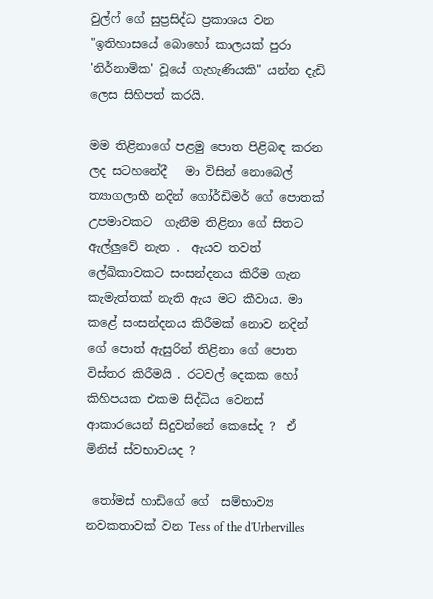වුල්ෆ් ගේ සුප්‍රසිද්ධ ප්‍රකාශය වන "ඉතිහාසයේ බොහෝ කාලයක් පුරා 'නිර්නාමික' වූයේ ගැහැණියකි" යන්න දැඩි ලෙස සිහිපත් කරයි.

මම තිළිනාගේ පළමු පොත පිළිබඳ කරන ලද සටහනේදී   මා විසින් නොබෙල් ත්‍යාගලාභී නදින් ගෝර්ඩිමර් ගේ පොතක් උපමාවකට  ගැනීම තිළිනා ගේ සිතට ඇල්ලුවේ නැත .  ඇයව තවත් ලේඛිකාවකට සංසන්දනය කිරීම ගැන කැමැත්තක් නැති ඇය මට කීවාය. මා කළේ සංසන්දනය කිරීමක් නොව නදින් ගේ පොත් ඇසුරින් තිළිනා ගේ පොත විස්තර කිරීමයි . රටවල් දෙකක හෝ කිහිපයක එකම සිද්ධිය වෙනස් ආකාරයෙන් සිදුවන්නේ කෙසේද ?  ඒ මිනිස් ස්වභාවයද ?

 තෝමස් හාඩිගේ ගේ  සම්භාව්‍ය නවකතාවක් වන Tess of the d'Urbervilles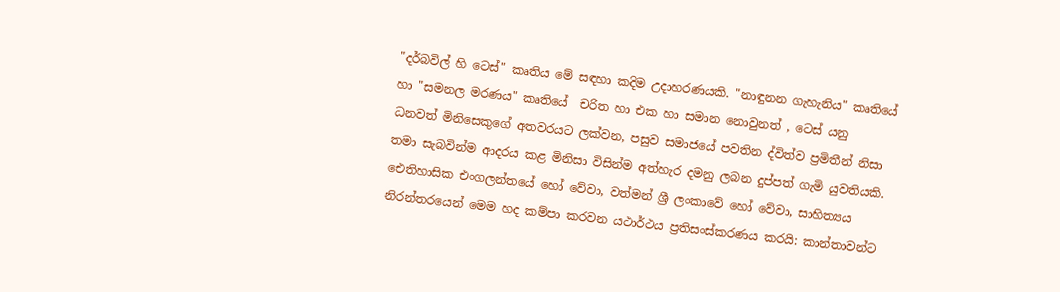"දර්බවිල් හි ටෙස්" කෘතිය මේ සඳහා කදිම උදාහරණයකි. "නාඳුනන ගැහැනිය" කෘතියේ හා "සමනල මරණය" කෘතියේ  චරිත හා එක හා සමාන නොවුනත් , ටෙස් යනු ධනවත් මිනිසෙකුගේ අතවරයට ලක්වන, පසුව සමාජයේ පවතින ද්විත්ව ප්‍රමිතීන් නිසා තමා සැබවින්ම ආදරය කළ මිනිසා විසින්ම අත්හැර දමනු ලබන දුප්පත් ගැමි යුවතියකි. ඓතිහාසික එංගලන්තයේ හෝ වේවා, වත්මන් ශ්‍රී ලංකාවේ හෝ වේවා, සාහිත්‍යය නිරන්තරයෙන් මෙම හද කම්පා කරවන යථාර්ථය ප්‍රතිසංස්කරණය කරයි: කාන්තාවන්ට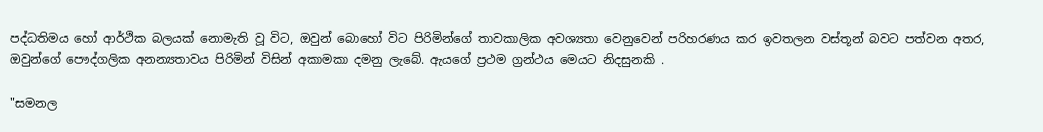පද්ධතිමය හෝ ආර්ථික බලයක් නොමැති වූ විට, ඔවුන් බොහෝ විට පිරිමින්ගේ තාවකාලික අවශ්‍යතා වෙනුවෙන් පරිහරණය කර ඉවතලන වස්තූන් බවට පත්වන අතර, ඔවුන්ගේ පෞද්ගලික අනන්‍යතාවය පිරිමින් විසින් අකාමකා දමනු ලැබේ. ඇයගේ ප්‍රථම ග්‍රන්ථය මෙයට නිදසුනකි .

"සමනල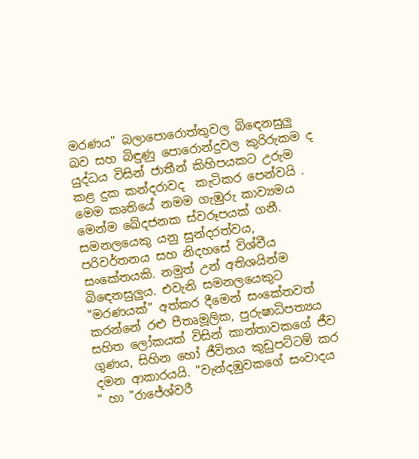මරණය" බලාපොරොත්තුවල බිඳෙනසුලු බව සහ බිඳුණු පොරොන්දුවල කුරිරුකම ද යුද්ධය විසින් ජාතීන් කිහිපයකට උරුම කළ දුක කන්දරාවද  කැටිකර පෙන්වයි . මෙම කෘතියේ නමම ගැඹුරු කාව්‍යමය මෙන්ම ඛේදජනක ස්වරූපයක් ගනී. සමනලයෙකු යනු සුන්දරත්වය, පරිවර්තනය සහ නිදහසේ විශ්වීය සංකේතයකි. නමුත් උන් අතිශයින්ම බිඳෙනසුලුය. එවැනි සමනලයෙකුට "මරණයක්" අත්කර දීමෙන් සංකේතවත් කරන්නේ රළු පීතෘමූලික, පුරුෂාධිපත්‍යය සහිත ලෝකයක් විසින් කාන්තාවකගේ ජීව ගුණය, සිහින හෝ ජීවිතය කුඩුපට්ටම් කර දමන ආකාරයයි. "වැන්දඹුවකගේ සංවාදය " හා "රාජේශ්වරී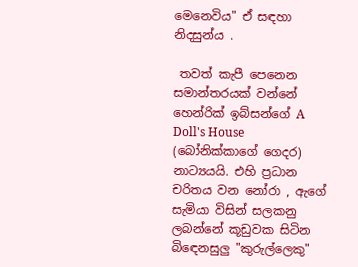මෙනෙවිය" ඒ සඳහා නිදසුන්ය .

 තවත් කැපී පෙනෙන සමාන්තරයක් වන්නේ හෙන්රික් ඉබ්සන්ගේ A Doll's House (බෝනික්කාගේ ගෙදර) නාට්‍යයයි. එහි ප්‍රධාන චරිතය වන නෝරා , ඇගේ සැමියා විසින් සලකනු ලබන්නේ කූඩුවක සිටින බිඳෙනසුලු "කුරුල්ලෙකු"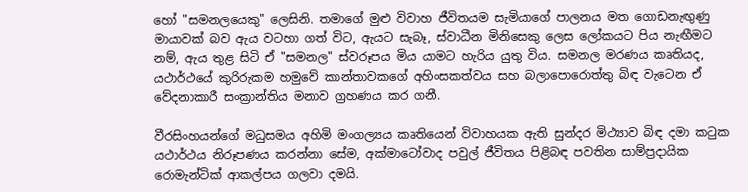හෝ "සමනලයෙකු" ලෙසිනි. තමාගේ මුළු විවාහ ජීවිතයම සැමියාගේ පාලනය මත ගොඩනැඟුණු මායාවක් බව ඇය වටහා ගත් විට, ඇයට සැබෑ, ස්වාධීන මිනිසෙකු ලෙස ලෝකයට පිය නැඟීමට නම්, ඇය තුළ සිටි ඒ "සමනල" ස්වරූපය මිය යාමට හැරිය යුතු විය. සමනල මරණය කෘතියද, යථාර්ථයේ කුරිරුකම හමුවේ කාන්තාවකගේ අහිංසකත්වය සහ බලාපොරොත්තු බිඳ වැටෙන ඒ වේදනාකාරී සංක්‍රාන්තිය මනාව ග්‍රහණය කර ගනී.

වීරසිංහයන්ගේ මධුසමය අහිමි මංගල්‍යය කෘතියෙන් විවාහයක ඇති සුන්දර මිථ්‍යාව බිඳ දමා කටුක යථාර්ථය නිරූපණය කරන්නා සේම, අක්මාටෝවාද පවුල් ජීවිතය පිළිබඳ පවතින සාම්ප්‍රදායික රොමැන්ටික් ආකල්පය ගලවා දමයි.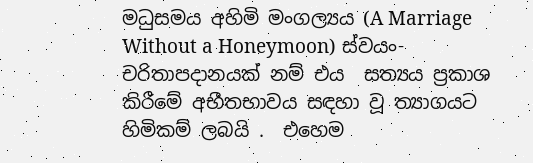මධුසමය අහිමි මංගල්‍යය (A Marriage Without a Honeymoon) ස්වයං-චරිතාපදානයක් නම් එය  සත්‍යය ප්‍රකාශ කිරීමේ අභීතභාවය සඳහා වූ ත්‍යාගයට හිමිකම් ලබයි .  එහෙම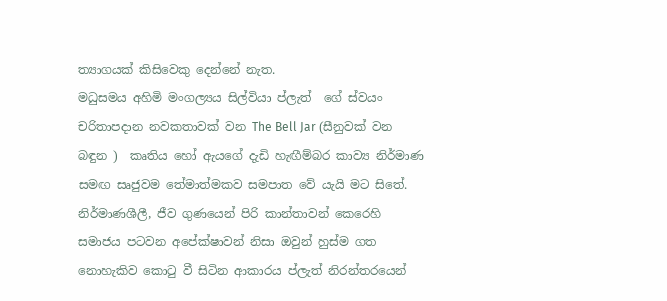ත්‍යාගයක් කිසිවෙකු දෙන්නේ නැත.
මධුසමය අහිමි මංගල්‍යය සිල්වියා ප්ලැත්  ගේ ස්වයං චරිතාපදාන නවකතාවක් වන The Bell Jar (සීනුවක් වන බඳුන )  කෘතිය හෝ ඇයගේ දැඩි හැඟීම්බර කාව්‍ය නිර්මාණ සමඟ සෘජුවම තේමාත්මකව සමපාත වේ යැයි මට සිතේ. නිර්මාණශීලී, ජීව ගුණයෙන් පිරි කාන්තාවන් කෙරෙහි සමාජය පටවන අපේක්ෂාවන් නිසා ඔවුන් හුස්ම ගත නොහැකිව කොටු වී සිටින ආකාරය ප්ලැත් නිරන්තරයෙන්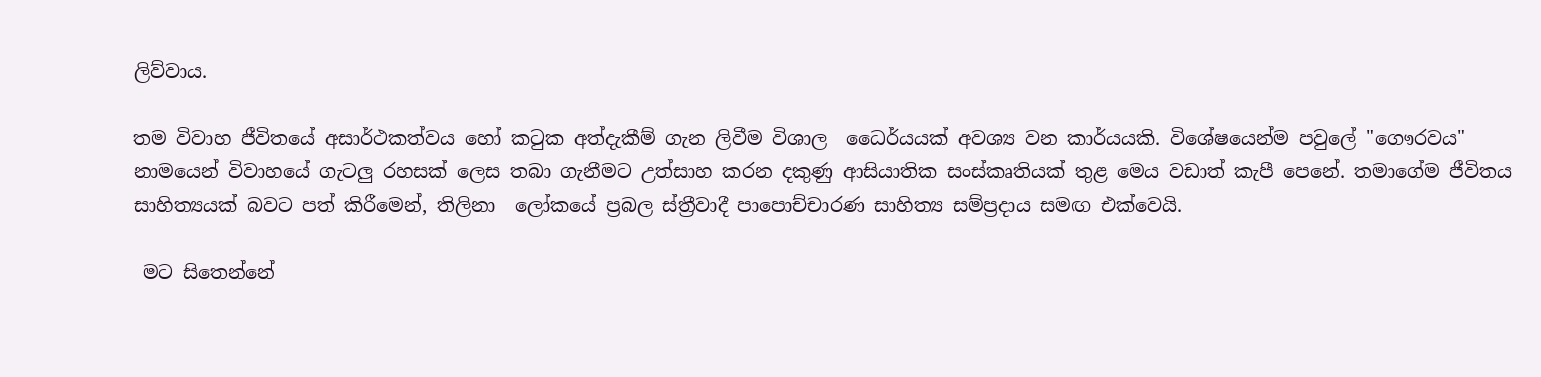ලිව්වාය.

තම විවාහ ජීවිතයේ අසාර්ථකත්වය හෝ කටුක අත්දැකීම් ගැන ලිවීම විශාල  ධෛර්යයක් අවශ්‍ය වන කාර්යයකි. විශේෂයෙන්ම පවුලේ "ගෞරවය" නාමයෙන් විවාහයේ ගැටලු රහසක් ලෙස තබා ගැනීමට උත්සාහ කරන දකුණු ආසියාතික සංස්කෘතියක් තුළ මෙය වඩාත් කැපී පෙනේ. තමාගේම ජීවිතය සාහිත්‍යයක් බවට පත් කිරීමෙන්, තිලිනා  ලෝකයේ ප්‍රබල ස්ත්‍රීවාදී පාපොච්චාරණ සාහිත්‍ය සම්ප්‍රදාය සමඟ එක්වෙයි.

 මට සිතෙන්නේ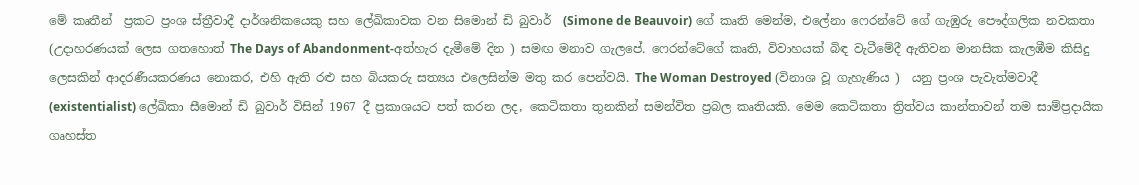මේ කෘතීන්  ප්‍රකට ප්‍රංශ ස්ත්‍රීවාදී දාර්ශනිකයෙකු සහ ලේඛිකාවක වන සිමොන් ඩි බුවාර්  (Simone de Beauvoir) ගේ කෘති මෙන්ම, එලේනා ෆෙරන්ටේ ගේ ගැඹුරු පෞද්ගලික නවකතා (උදාහරණයක් ලෙස ගතහොත් The Days of Abandonment-අත්හැර දැමීමේ දින ) සමඟ මනාව ගැලපේ. ෆෙරන්ටේගේ කෘති, විවාහයක් බිඳ වැටීමේදී ඇතිවන මානසික කැලඹීම කිසිදු ලෙසකින් ආදරණීයකරණය නොකර, එහි ඇති රළු සහ බියකරු සත්‍යය එලෙසින්ම මතු කර පෙන්වයි. The Woman Destroyed (විනාශ වූ ගැහැණිය )  යනු ප්‍රංශ පැවැත්මවාදී (existentialist) ලේඛිකා සීමොන් ඩි බුවාර් විසින් 1967 දී ප්‍රකාශයට පත් කරන ලද, කෙටිකතා තුනකින් සමන්විත ප්‍රබල කෘතියකි. මෙම කෙටිකතා ත්‍රිත්වය කාන්තාවන් තම සාම්ප්‍රදායික ගෘහස්ත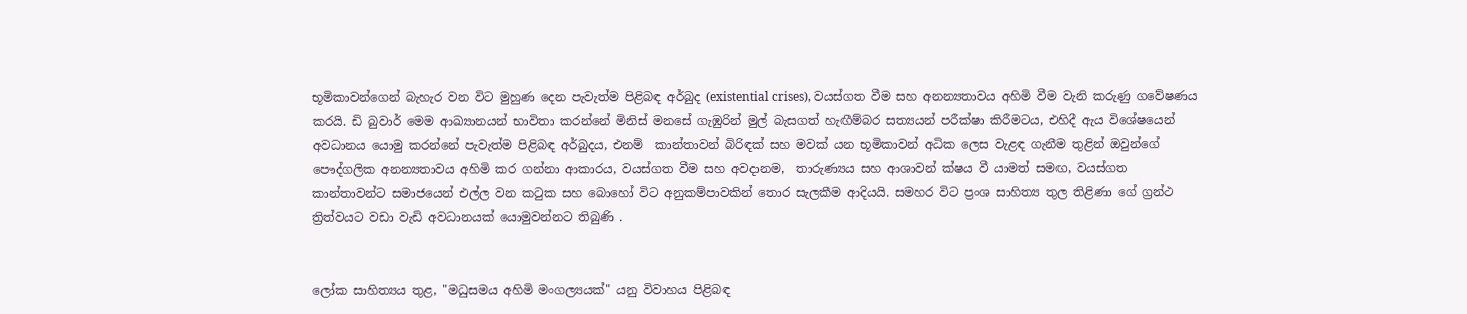භූමිකාවන්ගෙන් බැහැර වන විට මුහුණ දෙන පැවැත්ම පිළිබඳ අර්බුද (existential crises), වයස්ගත වීම සහ අනන්‍යතාවය අහිමි වීම වැනි කරුණු ගවේෂණය කරයි. ඩි බුවාර් මෙම ආඛ්‍යානයන් භාවිතා කරන්නේ මිනිස් මනසේ ගැඹුරින් මුල් බැසගත් හැඟීම්බර සත්‍යයන් පරීක්ෂා කිරීමටය, එහිදී ඇය විශේෂයෙන් අවධානය යොමු කරන්නේ පැවැත්ම පිළිබඳ අර්බුදය, එනම්  කාන්තාවන් බිරිඳක් සහ මවක් යන භූමිකාවන් අධික ලෙස වැළඳ ගැනීම තුළින් ඔවුන්ගේ පෞද්ගලික අනන්‍යතාවය අහිමි කර ගන්නා ආකාරය, වයස්ගත වීම සහ අවදානම,  තාරුණ්‍යය සහ ආශාවන් ක්ෂය වී යාමත් සමඟ, වයස්ගත කාන්තාවන්ට සමාජයෙන් එල්ල වන කටුක සහ බොහෝ විට අනුකම්පාවකින් තොර සැලකීම ආදියයි. සමහර විට ප්‍රංශ සාහිත්‍ය තුල තිළිණා ගේ ග්‍රන්ථ ත්‍රිත්වයට වඩා වැඩි අවධානයක් යොමුවන්නට තිබුණි .


ලෝක සාහිත්‍යය තුළ, "මධුසමය අහිමි මංගල්‍යයක්" යනු විවාහය පිළිබඳ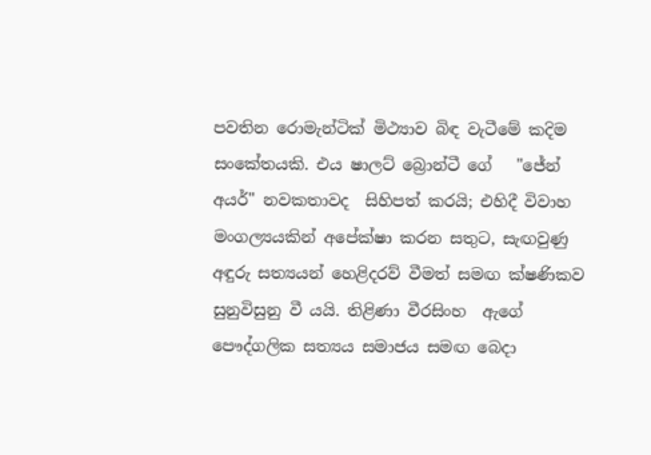පවතින රොමැන්ටික් මිථ්‍යාව බිඳ වැටීමේ කදිම සංකේතයකි. එය ෂාලට් බ්‍රොන්ටී ගේ   "ජේන් අයර්" නවකතාවද  සිහිපත් කරයි; එහිදී විවාහ මංගල්‍යයකින් අපේක්ෂා කරන සතුට, සැඟවුණු අඳුරු සත්‍යයන් හෙළිදරව් වීමත් සමඟ ක්ෂණිකව සුනුවිසුනු වී යයි. තිළිණා වීරසිංහ  ඇගේ පෞද්ගලික සත්‍යය සමාජය සමඟ බෙදා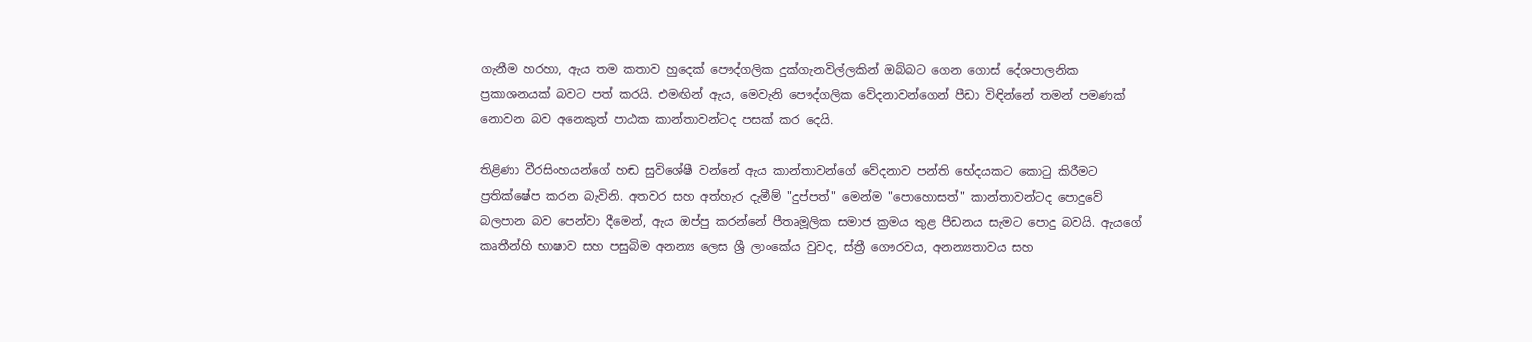ගැනීම හරහා, ඇය තම කතාව හුදෙක් පෞද්ගලික දුක්ගැනවිල්ලකින් ඔබ්බට ගෙන ගොස් දේශපාලනික ප්‍රකාශනයක් බවට පත් කරයි. එමඟින් ඇය, මෙවැනි පෞද්ගලික වේදනාවන්ගෙන් පීඩා විඳින්නේ තමන් පමණක් නොවන බව අනෙකුත් පාඨක කාන්තාවන්ටද පසක් කර දෙයි.

තිළිණා වීරසිංහයන්ගේ හඬ සුවිශේෂී වන්නේ ඇය කාන්තාවන්ගේ වේදනාව පන්ති භේදයකට කොටු කිරීමට ප්‍රතික්ෂේප කරන බැවිනි. අතවර සහ අත්හැර දැමීම් "දුප්පත්" මෙන්ම "පොහොසත්" කාන්තාවන්ටද පොදුවේ බලපාන බව පෙන්වා දීමෙන්, ඇය ඔප්පු කරන්නේ පීතෘමූලික සමාජ ක්‍රමය තුළ පීඩනය සැමට පොදු බවයි. ඇයගේ කෘතීන්හි භාෂාව සහ පසුබිම අනන්‍ය ලෙස ශ්‍රී ලාංකේය වුවද, ස්ත්‍රී ගෞරවය, අනන්‍යතාවය සහ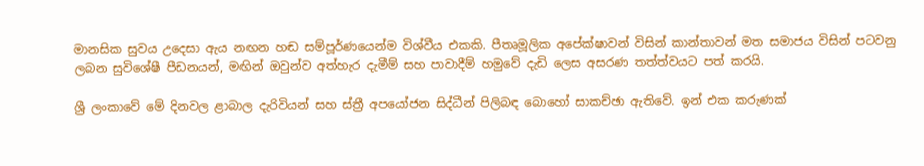මානසික සුවය උදෙසා ඇය නඟන හඬ සම්පූර්ණයෙන්ම විශ්වීය එකකි. පීතෘමූලික අපේක්ෂාවන් විසින් කාන්තාවන් මත සමාජය විසින් පටවනු ලබන සුවිශේෂී පීඩනයන්, මඟින් ඔවුන්ව අත්හැර දැමීම් සහ පාවාදීම් හමුවේ දැඩි ලෙස අසරණ තත්ත්වයට පත් කරයි.

ශ්‍රී ලංකාවේ මේ දිනවල ළාබාල දැරිවියන් සහ ස්ත්‍රී අපයෝජන සිද්ධීන් පිලිබඳ බොහෝ සාකච්ඡා ඇතිවේ. ඉන් එක කරුණක්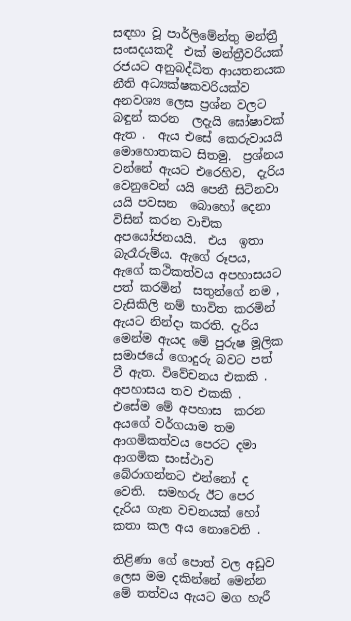සඳහා වූ පාර්ලිමේන්තු මන්ත්‍රී සංසදයකදී  එක් මන්ත්‍රීවරියක්  රජයට අනුබද්ධිත ආයතනයක නීති අධ්‍යක්ෂකවරියක්ව  අනවශ්‍ය ලෙස ප්‍රශ්න වලට බඳුන් කරන  ලදැයි ඝෝෂාවක් ඇත .  ඇය එසේ කෙරුවායයි  මොහොතකට සිතමු.  ප්‍රශ්නය වන්නේ ඇයට එරෙහිව,  දැරිය වෙනුවෙන් යයි පෙනී සිටිනවා යයි පවසන  බොහෝ දෙනා විසින් කරන වාචික අපයෝජනයයි.  එය  ඉතා බැරෑරුම්ය. ඇගේ රූපය, ඇගේ කථිකත්වය අපහාසයට පත් කරමින්  සතුන්ගේ නම ,  වැසිකිලි නම් භාවිත කරමින් ඇයට නින්දා කරති. දැරිය මෙන්ම ඇයද මේ පුරුෂ මූලික සමාජයේ ගොදුරු බවට පත් වී ඇත. විවේචනය එකකි .  අපහාසය තව එකකි .  එසේම මේ අපහාස  කරන  අයගේ වර්ගයාම තම ආගමිකත්වය පෙරට දමා ආගමික සංස්ථාව බේරාගන්නට එන්නෝ ද වෙති.  සමහරු ඊට පෙර දැරිය ගැන වචනයක් හෝ කතා කල අය නොවෙති .

තිළිණා ගේ පොත් වල අඩුව ලෙස මම දකින්නේ මෙන්න මේ තත්වය ඇයට මග හැරී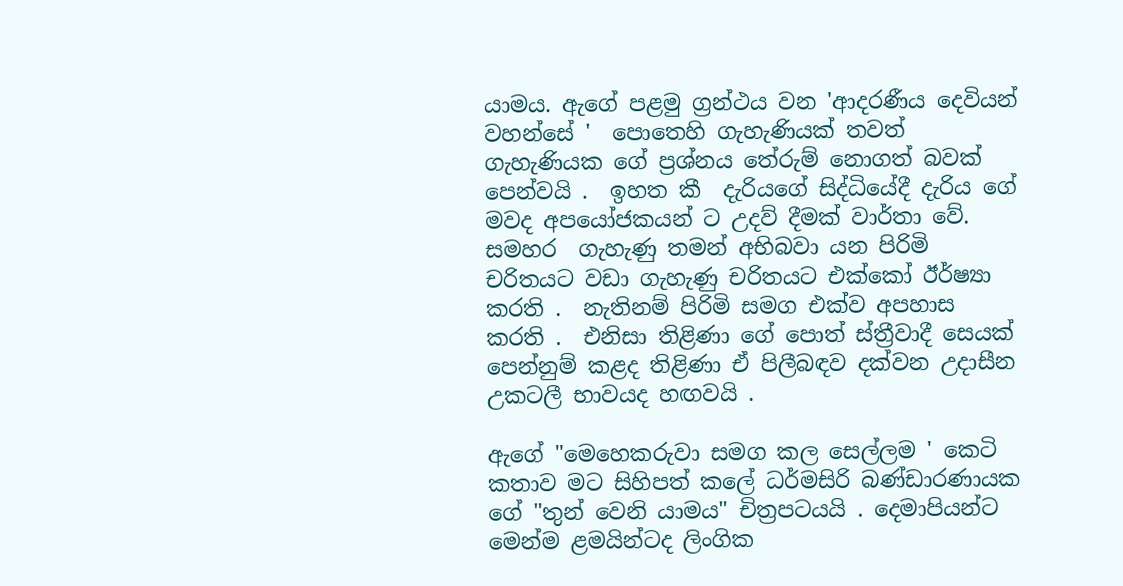යාමය. ඇගේ පළමු ග්‍රන්ථය වන 'ආදරණීය දෙවියන් වහන්සේ '  පොතෙහි ගැහැණියක් තවත් ගැහැණියක ගේ ප්‍රශ්නය තේරුම් නොගත් බවක් පෙන්වයි .  ඉහත කී  දැරියගේ සිද්ධියේදී දැරිය ගේ මවද අපයෝජකයන් ට උදව් දීමක් වාර්තා වේ. සමහර  ගැහැණු තමන් අභිබවා යන පිරිමි චරිතයට වඩා ගැහැණු චරිතයට එක්කෝ ඊර්ෂ්‍යා කරති .  නැතිනම් පිරිමි සමග එක්ව අපහාස  කරති .  එනිසා තිළිණා ගේ පොත් ස්ත්‍රීවාදී සෙයක් පෙන්නුම් කළද තිළිණා ඒ පිලීබඳව දක්වන උදාසීන උකටලී භාවයද හඟවයි .

ඇගේ "මෙහෙකරුවා සමග කල සෙල්ලම ' කෙටි කතාව මට සිහිපත් කලේ ධර්මසිරි බණ්ඩාරණායක ගේ "තුන් වෙනි යාමය" චිත්‍රපටයයි . දෙමාපියන්ට මෙන්ම ළමයින්ටද ලිංගික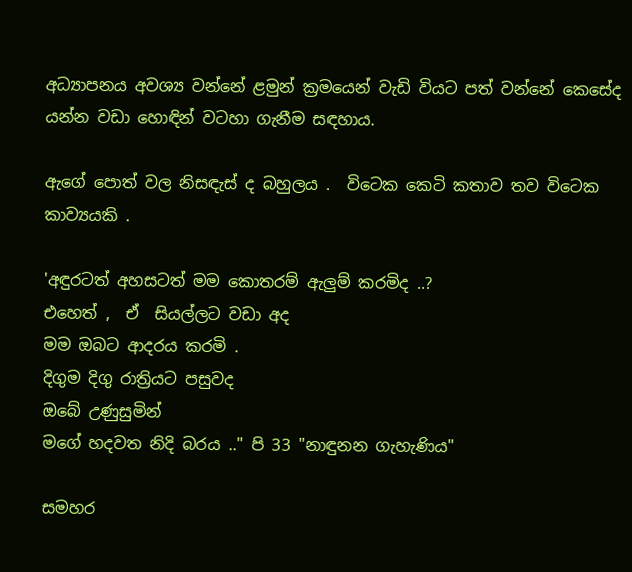අධ්‍යාපනය අවශ්‍ය වන්නේ ළමුන් ක්‍රමයෙන් වැඩි වියට පත් වන්නේ කෙසේද යන්න වඩා හොඳින් වටහා ගැනීම සඳහාය.

ඇගේ පොත් වල නිසඳැස් ද බහුලය .  විටෙක කෙටි කතාව තව විටෙක කාව්‍යයකි .

'අඳුරටත් අහසටත් මම කොතරම් ඇලුම් කරමිද ..?
එහෙත් ,  ඒ  සියල්ලට වඩා අද
මම ඔබට ආදරය කරමි .
දිගුම දිගු රාත්‍රියට පසුවද
ඔබේ උණුසුමින්
මගේ හදවත නිදි බරය .." පි 33 "නාඳුනන ගැහැණිය"

සමහර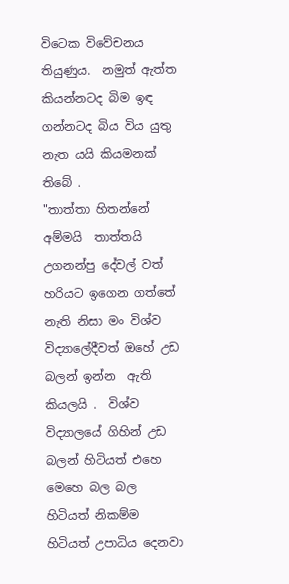විටෙක විවේචනය තියුණුය.  නමුත් ඇත්ත කියන්නටද බිම ඉඳ ගන්නටද බිය විය යුතු නැත යයි කියමනක් තිබේ .
"තාත්තා හිතන්නේ අම්මයි  තාත්තයි උගනන්පු දේවල් වත් හරියට ඉගෙන ගත්තේ නැති නිසා මං විශ්ව විද්‍යාලේදීවත් ඔහේ උඩ  බලන් ඉන්න  ඇති කියලයි .  විශ්ව විද්‍යාලයේ ගිහින් උඩ  බලන් හිටියත් එහෙ මෙහෙ බල බල හිටියත් නිකම්ම හිටියත් උපාධිය දෙනවා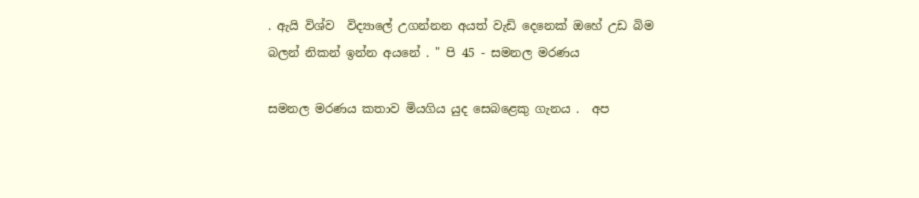. ඇයි විශ්ව  විද්‍යාලේ උගන්නන අයත් වැඩි දෙනෙක් ඔහේ උඩ බිම බලන් නිකන් ඉන්න අයනේ . " පි 45 - සමනල මරණය

සමනල මරණය කතාව මියගිය යුද සෙබළෙකු ගැනය .  අප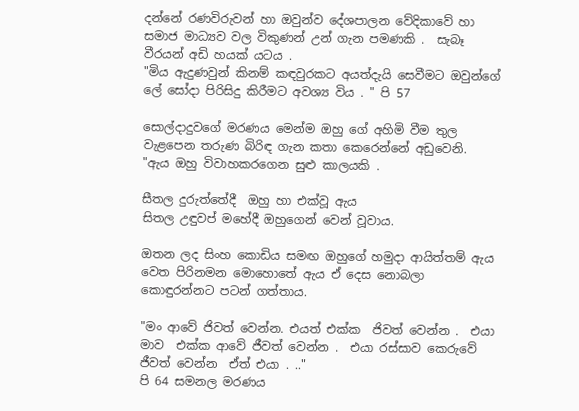දන්නේ රණවිරුවන් හා ඔවුන්ව දේශපාලන වේදිකාවේ හා සමාජ මාධ්‍යව වල විකුණන් උන් ගැන පමණකි .  සැබෑ වීරයන් අඩි හයක් යටය .
"මිය ඇදුණවුන් කිනම් කඳවුරකට අයත්දැයි සෙවීමට ඔවුන්ගේ ලේ සෝදා පිරිසිදු කිරීමට අවශ්‍ය විය . " පි 57

සොල්දාදුවගේ මරණය මෙන්ම ඔහු ගේ අහිමි වීම තුල වැළපෙන තරුණ බිරිඳ ගැන කතා කෙරෙන්නේ අඩුවෙනි.
"ඇය ඔහු විවාහකරගෙන සුළු කාලයකි .

සීතල දුරුත්තේදී  ඔහු හා එක්වූ ඇය
සිතල උඳුවප් මහේදී ඔහුගෙන් වෙන් වූවාය.

ඔතන ලද සිංහ කොඩිය සමඟ ඔහුගේ හමුදා ආයිත්තම් ඇය වෙත පිරිනමන මොහොතේ ඇය ඒ දෙස නොබලා කොඳුරන්නට පටන් ගත්තාය.

"මං ආවේ ජිවත් වෙන්න. එයත් එක්ක  ජිවත් වෙන්න .  එයා මාව  එක්ක ආවේ ජීවත් වෙන්න .  එයා රස්සාව කෙරුවේ ජීවත් වෙන්න  ඒත් එයා . .."
පි 64 සමනල මරණය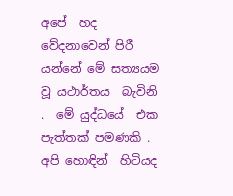අපේ  හද වේදනාවෙන් පිරී  යන්නේ මේ සත්‍යයම  වූ යථාර්තය  බැවිනි .  මේ යුද්ධයේ  එක පැත්තක් පමණකි .  අපි හොඳින්  හිටියද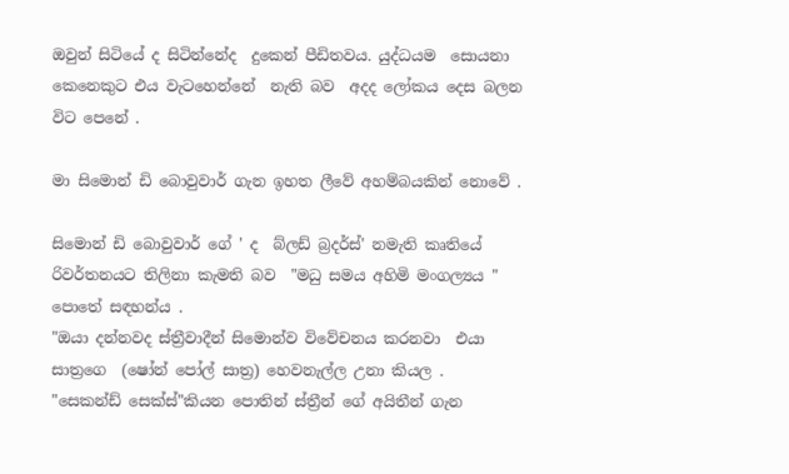ඔවුන් සිටියේ ද සිටින්නේද  දුකෙන් පීඩිතවය. යුද්ධයම  සොයනා කෙනෙකුට එය වැටහෙන්නේ  නැති බව  අදද ලෝකය දෙස බලන විට පෙනේ .

මා සිමොන් ඩි බොවුවාර් ගැන ඉහත ලීවේ අහම්බයකින් නොවේ .

සිමොන් ඩි බොවුවාර් ගේ ' ද  බ්ලඩ් බ්‍රදර්ස්' නමැති කෘතියේ රිවර්තනයට තිලිනා කැමති බව  "මධු සමය අහිමි මංගල්‍යය "  පොතේ සඳහන්ය .
"ඔයා දන්නවද ස්ත්‍රීවාදීන් සිමොන්ව විවේචනය කරනවා  එයා සාත්‍රගෙ  (ෂෝන් පෝල් සාත්‍ර) හෙවනැල්ල උනා කියල .  "සෙකන්ඩ් සෙක්ස්"කියන පොතින් ස්ත්‍රීන් ගේ අයිතීන් ගැන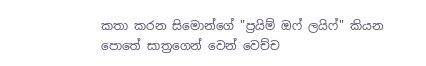කතා කරන සිමොන්ගේ "ප්‍රයිම් ඔෆ් ලයිෆ්" කියන පොතේ සාත්‍රගෙන් වෙන් වෙච්ච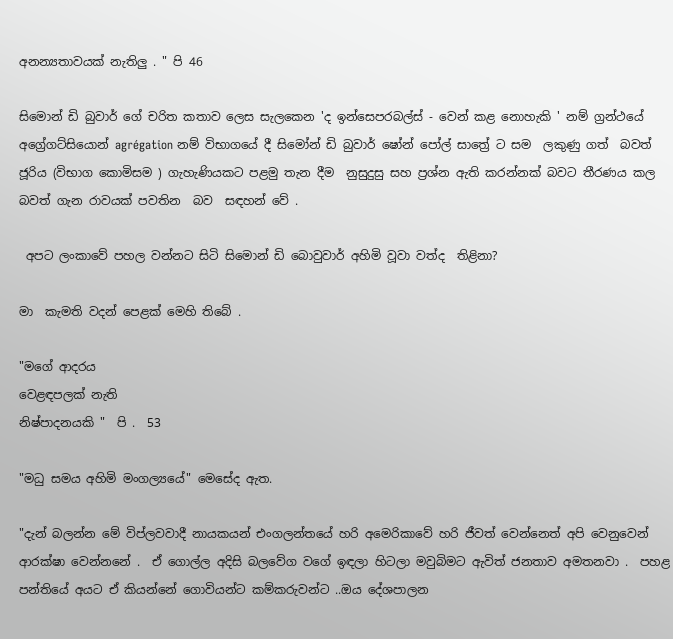අනන්‍යතාවයක් නැතිලු . " පි 46

සිමොන් ඩි බුවාර් ගේ චරිත කතාව ලෙස සැලකෙන 'ද ඉන්සෙපරබල්ස් - වෙන් කළ නොහැකි ' නම් ග්‍රන්ථයේ  අග්‍රේගට්සියොන් agrégation නම් විභාගයේ දී සිමෝන් ඩි බුවාර් ෂෝන් පෝල් සාත්‍රේ ට සම  ලකුණු ගත්  බවත් ජූරිය (විභාග කොමිසම ) ගැහැණියකට පළමු තැන දීම  නුසුදුසු සහ ප්‍රශ්න ඇති කරන්නක් බවට තීරණය කල බවත් ගැන රාවයක් පවතින  බව  සඳහන් වේ .

 අපට ලංකාවේ පහල වන්නට සිටි සිමොන් ඩි බොවුවාර් අහිමි වූවා වත්ද  තිළිනා?

මා  කැමති වදන් පෙළක් මෙහි තිබේ .

"මගේ ආදරය
වෙළඳපලක් නැති
නිෂ්පාදනයකි "  පි .  53

"මධු සමය අහිමි මංගල්‍යයේ" මෙසේද ඇත.

"දැන් බලන්න මේ විප්ලවවාදී නායකයන් එංගලන්තයේ හරි අමෙරිකාවේ හරි ජීවත් වෙන්නෙත් අපි වෙනුවෙන් ආරක්ෂා වෙන්නනේ .  ඒ ගොල්ල අදිසි බලවේග වගේ ඉඳලා හිටලා මවුබිමට ඇවිත් ජනතාව අමතනවා .  පහළ පන්තියේ අයට ඒ කියන්නේ ගොවියන්ට කම්කරුවන්ට ..ඔය දේශපාලන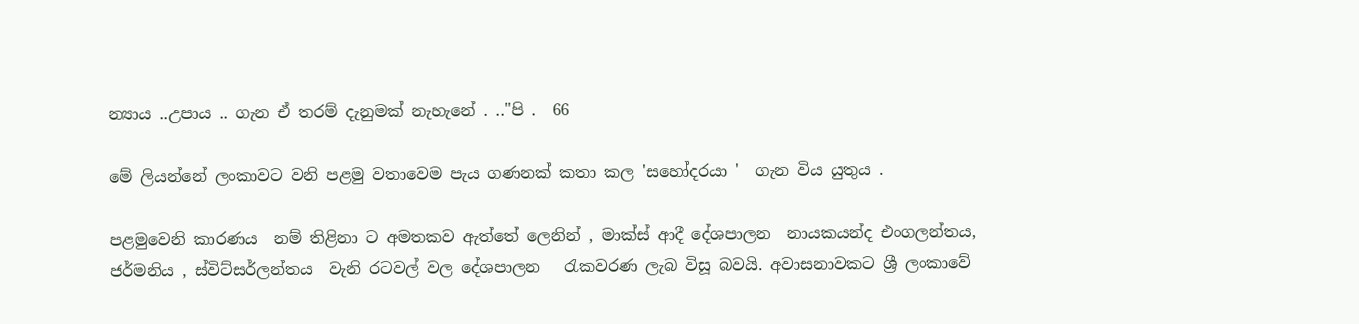න්‍යාය ..උපාය .. ගැන ඒ තරම් දැනුමක් නැහැනේ . .."පි .  66

මේ ලියන්නේ ලංකාවට වනි පළමු වතාවෙම පැය ගණනක් කතා කල 'සහෝදරයා '  ගැන විය යුතුය .

පළමුවෙනි කාරණය  නම් තිළිනා ට අමතකව ඇත්තේ ලෙනින් , මාක්ස් ආදී දේශපාලන  නායකයන්ද එංගලන්තය, ජර්මනිය , ස්විට්සර්ලන්තය  වැනි රටවල් වල දේශපාලන   රැකවරණ ලැබ විසූ බවයි. අවාසනාවකට ශ්‍රී ලංකාවේ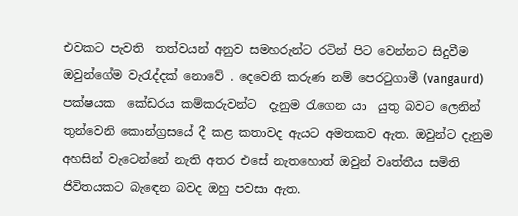එවකට පැවති  තත්වයන් අනුව සමහරුන්ට රටින් පිට වෙන්නට සිදුවීම ඔවුන්ගේම වැරැද්දක් නොවේ . දෙවෙනි කරුණ නම් පෙරටුගාමී (vangaurd) පක්ෂයක  කේඩරය කම්කරුවන්ට  දැනුම රැගෙන යා  යුතු බවට ලෙනින් තුන්වෙනි කොන්ග්‍රසයේ දී කළ කතාවද ඇයට අමතකව ඇත. ඔවුන්ට දැනුම අහසින් වැටෙන්නේ නැති අතර එසේ නැතහොත් ඔවුන් වෘත්තීය සමිති ජිවිතයකට බැඳෙන බවද ඔහු පවසා ඇත.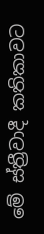මේ ස්ත්‍රීවාදී කතිකාවට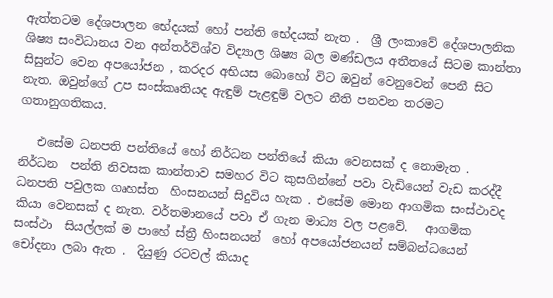ඇත්තටම දේශපාලන භේදයක් හෝ පන්ති භේදයක් නැත .  ශ්‍රී ලංකාවේ දේශපාලනික ශිෂ්‍ය සංවිධානය වන අන්තර්විශ්ව විද්‍යාල ශිෂ්‍ය බල මණ්ඩලය අතීතයේ සිටම කාන්තා  සිසුන්ට වෙන අපයෝජන , කරදර අභියස බොහෝ විට ඔවුන් වෙනුවෙන් පෙනී සිට නැත. ඔවුන්ගේ උප සංස්කෘතියද ඇඳුම් පැළඳුම් වලට නීති පනවන තරමට ගතානුගතිකය.

   එසේම ධනපති පන්තියේ හෝ නිර්ධන පන්තියේ කියා වෙනසක් ද නොමැත .  නිර්ධන  පන්ති නිවසක කාන්තාව සමහර විට කුසගින්නේ පවා වැඩියෙන් වැඩ කරද්දී ධනපති පවුලක ගෘහස්ත  හිංසනයන් සිදුවිය හැක . එසේම මොන ආගමික සංස්ථාවද කියා වෙනසක් ද නැත. වර්තමානයේ පවා ඒ ගැන මාධ්‍ය වල පළවේ.   ආගමික සංස්ථා  සියල්ලක් ම පාහේ ස්ත්‍රී හිංසනයන්  හෝ අපයෝජනයන් සම්බන්ධයෙන් චෝදනා ලබා ඇත .  දියුණු රටවල් කියාද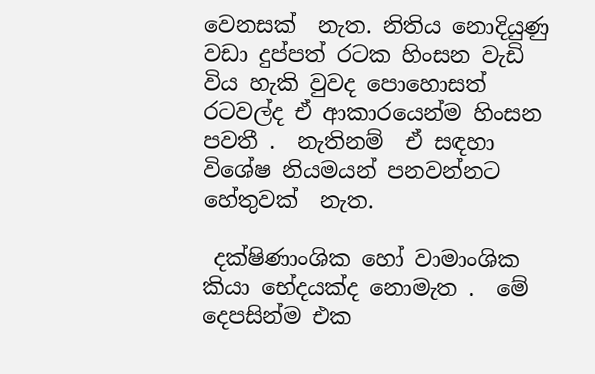වෙනසක්  නැත. නිතිය නොදියුණු වඩා දුප්පත් රටක හිංසන වැඩි විය හැකි වුවද පොහොසත් රටවල්ද ඒ ආකාරයෙන්ම හිංසන පවතී .  නැතිනම්  ඒ සඳහා විශේෂ නියමයන් පනවන්නට හේතුවක්  නැත.

 දක්ෂිණාංශික හෝ වාමාංශික කියා භේදයක්ද නොමැත .  මේ දෙපසින්ම එක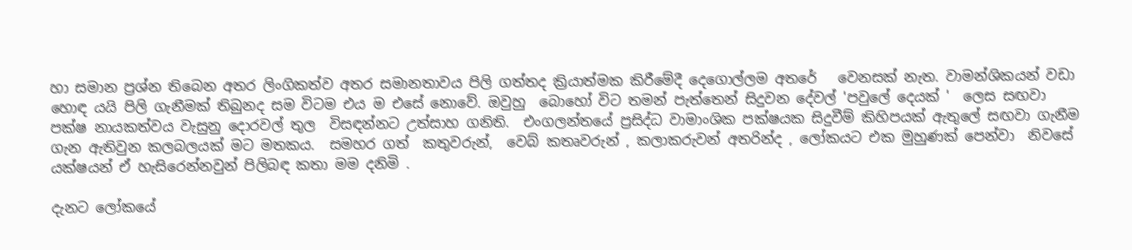හා සමාන ප්‍රශ්න තිබෙන අතර ලිංගිකත්ව අතර සමානතාවය පිලි ගත්තද ක්‍රියාත්මක කිරීමේදී දෙගොල්ලම අතරේ   වෙනසක් නැත. වාමන්ශිකයන් වඩා හොඳ යයි පිලි ගැනීමක් තිබුනද සම විටම එය ම එසේ නොවේ. ඔවුහු  බොහෝ විට තමන් පැත්තෙන් සිදුවන දේවල් 'පවුලේ දෙයක් '  ලෙස සඟවා පක්ෂ නායකත්වය වැසුනු දොරවල් තුල  විසඳන්නට උත්සාහ ගනිති.  එංගලන්තයේ ප්‍රසිද්ධ වාමාංශික පක්ෂයක සිදුවීම් කිහිපයක් ඇතුලේ සඟවා ගැනීම ගැන ඇතිවුන කලබලයක් මට මතකය.  සමහර ගත්  කතුවරුන්,  වෙබ් කතෘවරුන් , කලාකරුවන් අතරින්ද , ලෝකයට එක මුහුණක් පෙන්වා  නිවසේ  යක්ෂයන් ඒ හැසිරෙන්නවුන් පිලිබඳ කතා මම දනිමි .

දැනට ලෝකයේ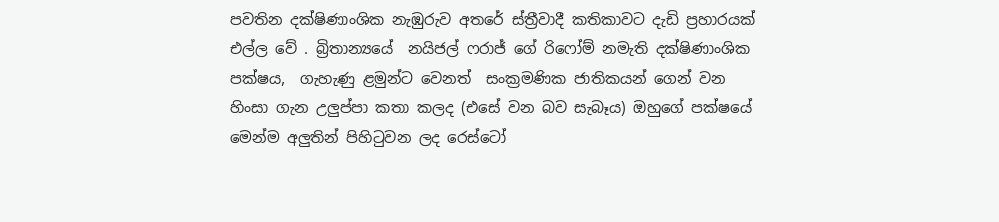පවතින දක්ෂිණාංශික නැඹුරුව අතරේ ස්ත්‍රීවාදී කතිකාවට දැඩි ප්‍රහාරයක් එල්ල වේ . බ්‍රිතාන්‍යයේ  නයිජල් ෆරාජ් ගේ රිෆෝම් නමැති දක්ෂිණාංශික පක්ෂය,  ගැහැණු ළමුන්ට වෙනත්  සංක්‍රමණික ජාතිකයන් ගෙන් වන  හිංසා ගැන උලුප්පා කතා කලද (එසේ වන බව සැබෑය) ඔහුගේ පක්ෂයේ මෙන්ම අලුතින් පිහිටුවන ලද රෙස්ටෝ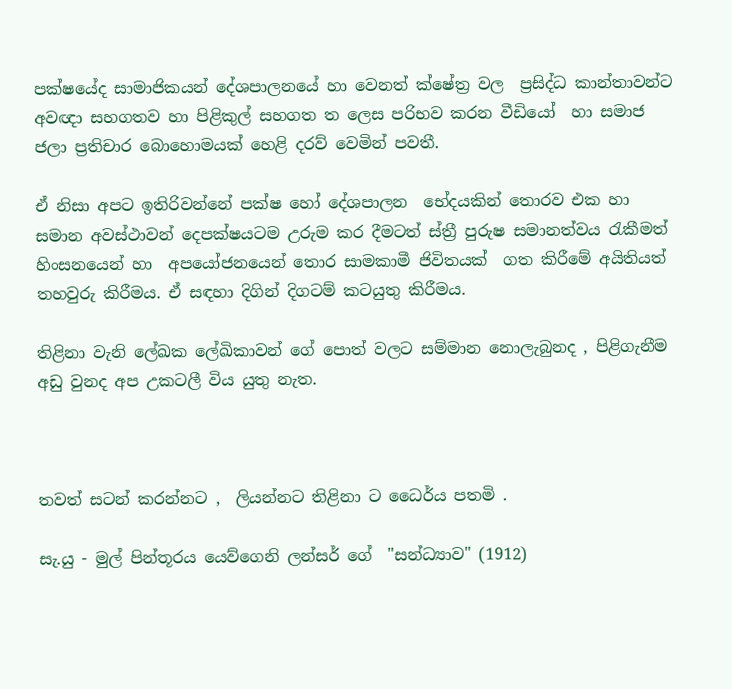පක්ෂයේද සාමාජිකයන් දේශපාලනයේ හා වෙනත් ක්ෂේත්‍ර වල  ප්‍රසිද්ධ කාන්තාවන්ට  අවඥා සහගතව හා පිළිකුල් සහගත ත ලෙස පරිභව කරන වීඩියෝ  හා සමාජ ජලා ප්‍රතිචාර බොහොමයක් හෙළි දරව් වෙමින් පවතී.

ඒ නිසා අපට ඉතිරිවන්නේ පක්ෂ හෝ දේශපාලන  භේදයකින් තොරව එක හා සමාන අවස්ථාවන් දෙපක්ෂයටම උරුම කර දීමටත් ස්ත්‍රී පුරුෂ සමානත්වය රැකීමත් හිංසනයෙන් හා  අපයෝජනයෙන් තොර සාමකාමී ජිවිතයක්  ගත කිරීමේ අයිතියත්  තහවුරු කිරීමය. ඒ සඳහා දිගින් දිගටම් කටයුතු කිරීමය.

තිළිනා වැනි ලේඛක ලේඛිකාවන් ගේ පොත් වලට සම්මාන නොලැබුනද , පිළිගැනීම අඩු වුනද අප උකටලී විය යුතු නැත.



තවත් සටන් කරන්නට ,  ලියන්නට තිළිනා ට ධෛර්ය පතමි .

සැ.යු - මුල් පින්තූරය යෙව්ගෙනි ලන්සර් ගේ  "සන්ධ්‍යාව" (1912)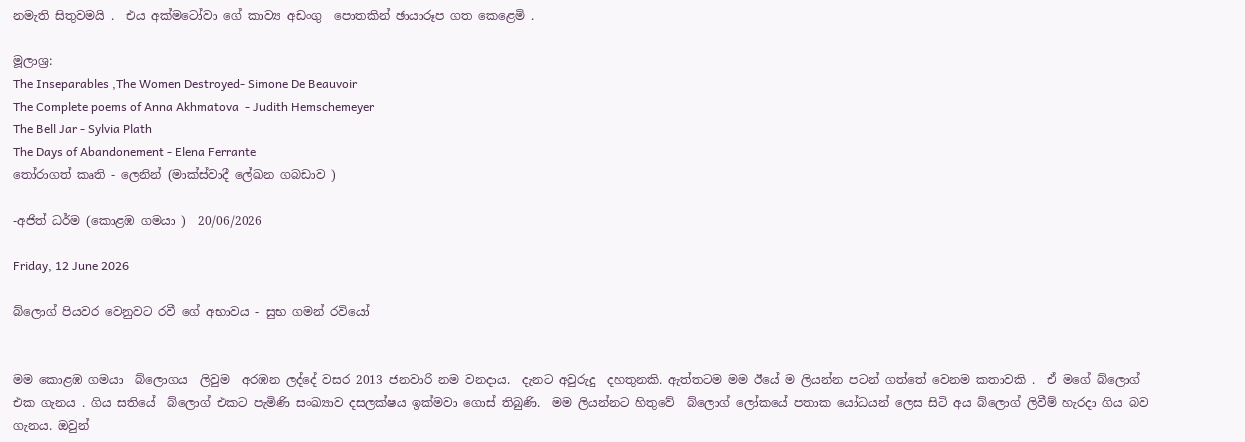නමැති සිතුවමයි .  එය අක්මටෝවා ගේ කාව්‍ය අඩංගු  පොතකින් ඡායාරූප ගත කෙළෙමි .

මූලාශ්‍ර:
The Inseparables ,The Women Destroyed- Simone De Beauvoir
The Complete poems of Anna Akhmatova  - Judith Hemschemeyer
The Bell Jar - Sylvia Plath
The Days of Abandonement - Elena Ferrante
තෝරාගත් කෘති - ලෙනින් (මාක්ස්වාදී ලේඛන ගබඩාව )

-අජිත් ධර්ම (කොළඹ ගමයා )  20/06/2026

Friday, 12 June 2026

බ්ලොග් පියවර වෙනුවට රවී ගේ අභාවය - සුභ ගමන් රවියෝ


මම කොළඹ ගමයා  බ්ලොගය  ලිවුම  අරඹන ලද්දේ වසර 2013 ජනවාරි නම වනදාය.  දැනට අවුරුදු  දහතුනකි. ඇත්තටම මම ඊයේ ම ලියන්න පටන් ගත්තේ වෙනම කතාවකි .  ඒ මගේ බ්ලොග් එක ගැනය . ගිය සතියේ  බ්ලොග් එකට පැමිණි සංඛ්‍යාව දසලක්ෂය ඉක්මවා ගොස් තිබුණි.  මම ලියන්නට හිතුවේ  බ්ලොග් ලෝකයේ පතාක යෝධයන් ලෙස සිටි අය බ්ලොග් ලිවීම් හැරදා ගිය බව ගැනය. ඔවුන්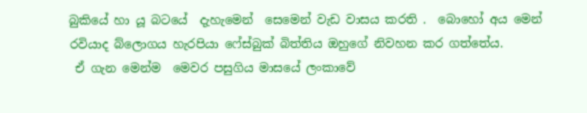බුකියේ හා යූ බටයේ  දැහැමෙන්  සෙමෙන් වැඩ වාසය කරති .  බොහෝ අය මෙන් රවියාද බ්ලොගය හැරපියා ෆේස්බුක් බිත්තිය ඔහුගේ නිවහන කර ගත්තේය.
 ඒ ගැන මෙන්ම  මෙවර පසුගිය මාසයේ ලංකාවේ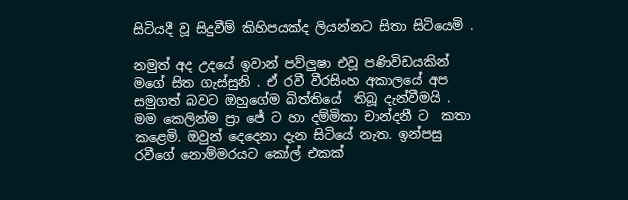සිටියදී වූ සිදුවීම් කිහිපයක්ද ලියන්නට සිතා සිටියෙමි .

නමුත් අද උදයේ ඉවාන් පව්ලුෂා එවූ පණිවිඩයකින් මගේ සිත ගැස්සුනි . ඒ රවී වීරසිංහ අකාලයේ අප සමුගත් බවට ඔහුගේම බිත්තියේ  තිබූ දැන්වීමයි .  මම කෙලින්ම ප්‍රා ජේ ට හා දම්මිකා චාන්දනී ට  කතා කළෙමි. ඔවුන් දෙදෙනා දැන සිටියේ නැත. ඉන්පසු රවීගේ නොම්මරයට කෝල් එකක්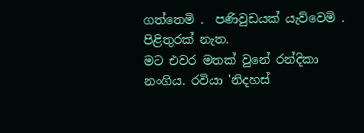ගත්තෙමි .  පණිවුඩයක් යැව්වෙමි .  පිළිතුරක් නැත.
මට එවර මතක් වුනේ රන්දිකා නංගිය. රවියා 'නිදහස්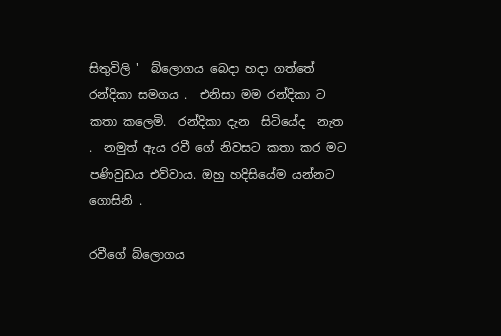සිතුවිලි '  බ්ලොගය බෙදා හදා ගත්තේ රන්දිකා සමගය .  එනිසා මම රන්දිකා ට  කතා කලෙමි.  රන්දිකා දැන  සිටියේද  නැත .  නමුත් ඇය රවී ගේ නිවසට කතා කර මට පණිවුඩය එව්වාය. ඔහු හදිසියේම යන්නට ගොසිනි .

රවීගේ බ්ලොගය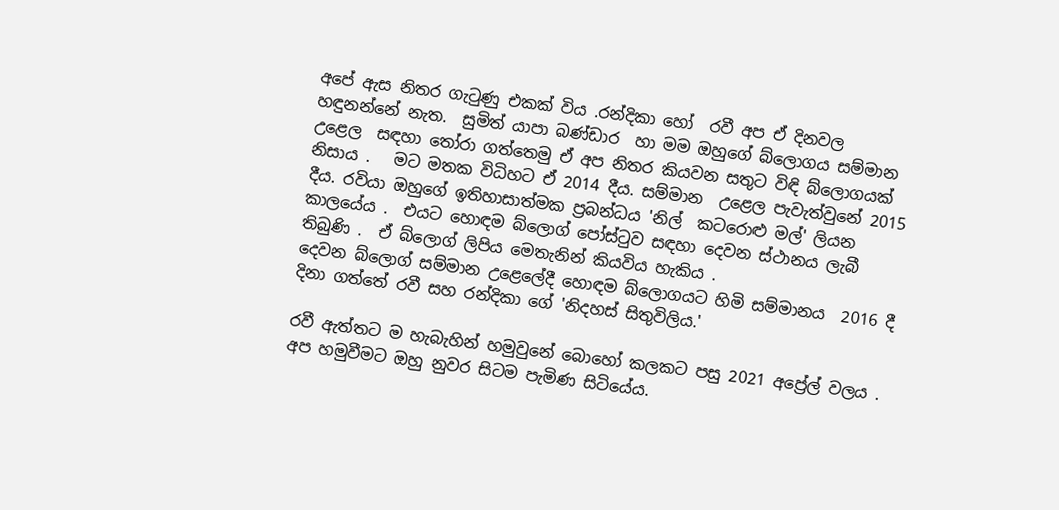අපේ ඇස නිතර ගැටුණු එකක් විය .රන්දිකා හෝ  රවී අප ඒ දිනවල හඳුනන්නේ නැත.  සුමිත් යාපා බණ්ඩාර  හා මම ඔහුගේ බ්ලොගය සම්මාන උළෙල  සඳහා තෝරා ගත්තෙමු ඒ අප නිතර කියවන සතුට විඳි බ්ලොගයක් නිසාය .   මට මතක විධිහට ඒ 2014 දීය. සම්මාන  උළෙල පැවැත්වුනේ 2015 දීය. රවියා ඔහුගේ ඉතිහාසාත්මක ප්‍රබන්ධය 'නිල්  කටරොළු මල්' ලියන කාලයේය .  එයට හොඳම බ්ලොග් පෝස්ටුව සඳහා දෙවන ස්ථානය ලැබී තිබුණි .  ඒ බ්ලොග් ලිපිය මෙතැනින් කියවිය හැකිය .
දෙවන බ්ලොග් සම්මාන උළෙලේදී හොඳම බ්ලොගයට හිමි සම්මානය  2016 දී  දිනා ගත්තේ රවී සහ රන්දිකා ගේ 'නිදහස් සිතුවිලිය.'

රවී ඇත්තට ම හැබැහින් හමුවුනේ බොහෝ කලකට පසු 2021 අප්‍රේල් වලය . අප හමුවීමට ඔහු නුවර සිටම පැමිණ සිටියේය.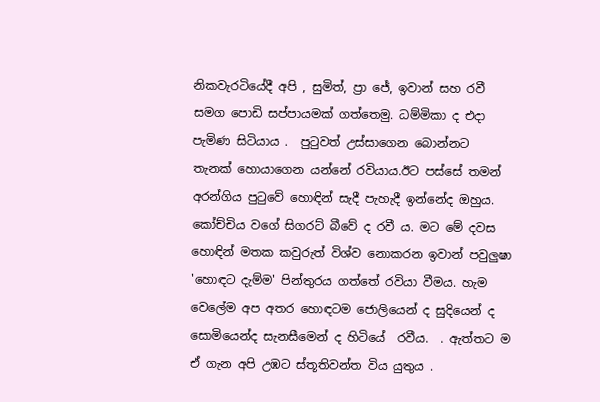නිකවැරටියේදී අපි , සුමිත්, ප්‍රා ජේ, ඉවාන් සහ රවී සමග පොඩි සප්පායමක් ගත්තෙමු. ධම්මිකා ද එදා පැමිණ සිටියාය .  පුටුවත් උස්සාගෙන බොන්නට තැනක් හොයාගෙන යන්නේ රවියාය.ඊට පස්සේ තමන් අරන්ගිය පුටුවේ හොඳින් සැදී පැහැදී ඉන්නේද ඔහුය. කෝච්චිය වගේ සිගරට් බීවේ ද රවී ය. මට මේ දවස හොඳින් මතක කවුරුත් විශ්ව නොකරන ඉවාන් පවුලුෂා 'හොඳට දැම්ම' පින්තුරය ගත්තේ රවියා වීමය. හැම වෙලේම අප අතර හොඳටම ජොලියෙන් ද සුදියෙන් ද සොමියෙන්ද සැනසීමෙන් ද හිටියේ  රවීය.  . ඇත්තට ම ඒ ගැන අපි උඹට ස්තූතිවන්ත විය යුතුය .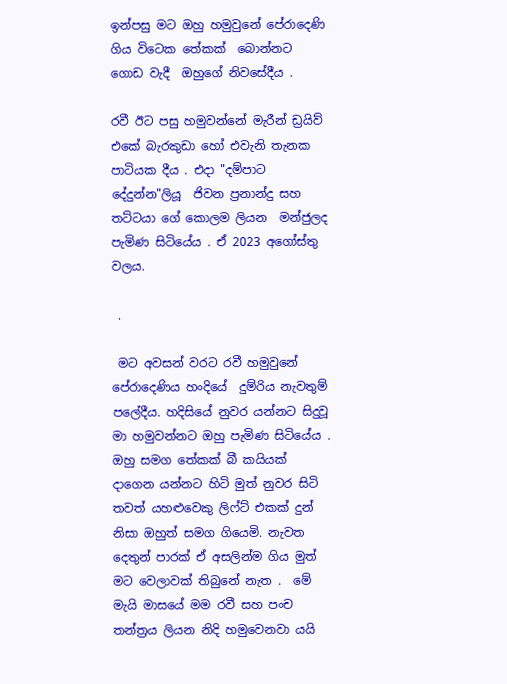ඉන්පසු මට ඔහු හමුවුනේ පේරාදෙණි ගිය විටෙක තේකක්  බොන්නට ගොඩ වැදී  ඔහුගේ නිවසේදීය .

රවී ඊට පසු හමුවන්නේ මැරීන් ඩ්‍රයිව් එකේ බැරකුඩා හෝ එවැනි තැනක පාටියක දීය . එදා "දම්පාට දේදුන්න"ලියූ  ජිවන ප්‍රනාන්දු සහ තට්ටයා ගේ කොලම ලියන  මන්ජුලද පැමිණ සිටියේය . ඒ 2023 අගෝස්තු වලය.

 .

 මට අවසන් වරට රවී හමුවුනේ පේරාදෙණිය හංදියේ  දුම්රිය නැවතුම් පලේදීය. හදිසියේ නුවර යන්නට සිදුවූ මා හමුවන්නට ඔහු පැමිණ සිටියේය .  ඔහු සමග තේකක් බී කයියක් දාගෙන යන්නට හිටි මුත් නුවර සිටි තවත් යහළුවෙකු ලිෆ්ට් එකක් දුන් නිසා ඔහුත් සමග ගියෙමි. නැවත දෙතුන් පාරක් ඒ අසලින්ම ගිය මුත් මට වෙලාවක් තිබුනේ නැත .  මේ මැයි මාසයේ මම රවී සහ පංච තන්ත්‍රය ලියන නිදි හමුවෙනවා යයි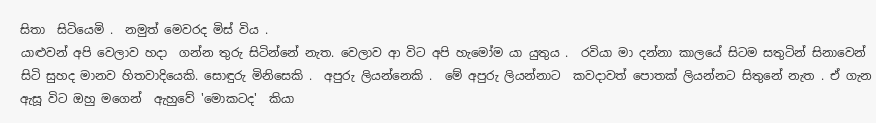සිතා  සිටියෙමි .  නමුත් මෙවරද මිස් විය .
යාළුවන් අපි වෙලාව හදා  ගන්න තුරු සිටින්නේ නැත. වෙලාව ආ විට අපි හැමෝම යා යුතුය .  රවියා මා දන්නා කාලයේ සිටම සතුටින් සිනාවෙන් සිටි සුහද මානව හිතවාදියෙකි. සොඳුරු මිනිසෙකි .  අපුරු ලියන්නෙකි .  මේ අපුරු ලියන්නාට  කවදාවත් පොතක් ලියන්නට සිතුනේ නැත . ඒ ගැන ඇසූ විට ඔහු මගෙන්  ඇහුවේ 'මොකටද'  කියා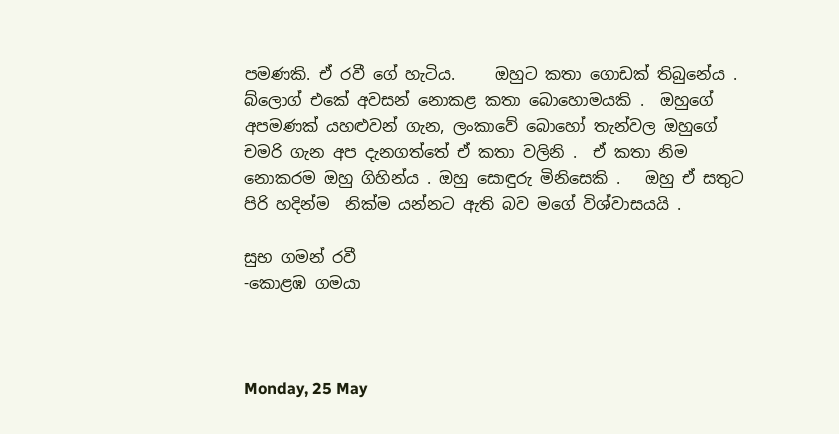පමණකි. ඒ රවී ගේ හැටිය.     ඔහුට කතා ගොඩක් තිබුනේය .  බ්ලොග් එකේ අවසන් නොකළ කතා බොහොමයකි .  ඔහුගේ අපමණක් යහළුවන් ගැන, ලංකාවේ බොහෝ තැන්වල ඔහුගේ චමරි ගැන අප දැනගත්තේ ඒ කතා වලිනි .  ඒ කතා නිම නොකරම ඔහු ගිහින්ය . ඔහු සොඳුරු මිනිසෙකි .   ඔහු ඒ සතුට පිරි හදින්ම  නික්ම යන්නට ඇති බව මගේ විශ්වාසයයි .

සුභ ගමන් රවී
-කොළඹ ගමයා



Monday, 25 May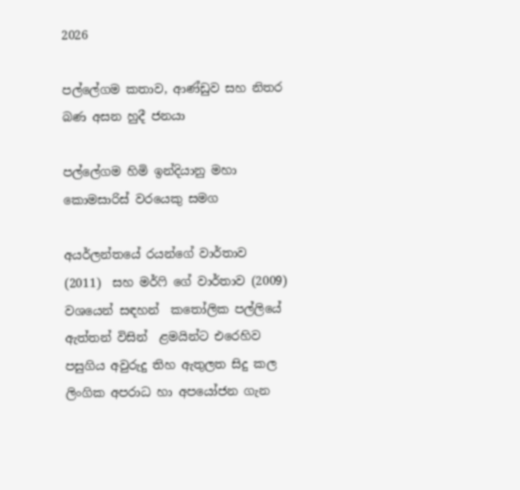2026

පල්ලේගම කතාව, ආණ්ඩුව සහ නිතර බණ අසන හුදී ජනයා

පල්ලේගම හිමි ඉන්දියානු මහා කොමසාරිස් වරයෙකු සමග

අයර්ලන්තයේ රයන්ගේ වාර්තාව (2011)  සහ මර්ෆි ගේ වාර්තාව (2009)  වශයෙන් සඳහන්  කතෝලික පල්ලියේ ඇත්තන් විසින්  ළමයින්ට එරෙහිව පසුගිය අවුරුදු තිහ ඇතුලත සිදු කල  ලිංගික අපරාධ හා අපයෝජන ගැන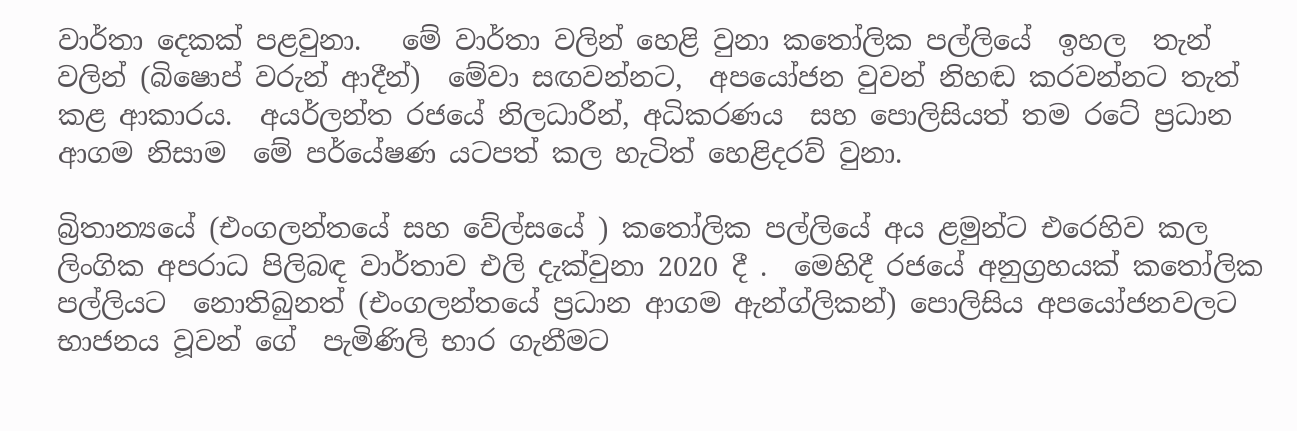වාර්තා දෙකක් පළවුනා.   මේ වාර්තා වලින් හෙළි වුනා කතෝලික පල්ලියේ  ඉහල  තැන් වලින් (බිෂොප් වරුන් ආදීන්)  මේවා සඟවන්නට,  අපයෝජන වුවන් නිහඬ කරවන්නට තැත් කළ ආකාරය.  අයර්ලන්ත රජයේ නිලධාරීන්, අධිකරණය  සහ පොලිසියත් තම රටේ ප්‍රධාන  ආගම නිසාම  මේ පර්යේෂණ යටපත් කල හැටිත් හෙළිදරව් වුනා.

බ්‍රිතාන්‍යයේ (එංගලන්තයේ සහ වේල්සයේ ) කතෝලික පල්ලියේ අය ළමුන්ට එරෙහිව කල ලිංගික අපරාධ පිලිබඳ වාර්තාව එලි දැක්වුනා 2020 දී .  මෙහිදී රජයේ අනුග්‍රහයක් කතෝලික පල්ලියට  නොතිබුනත් (එංගලන්තයේ ප්‍රධාන ආගම ඇන්ග්ලිකන්) පොලිසිය අපයෝජනවලට භාජනය වූවන් ගේ  පැමිණිලි භාර ගැනීමට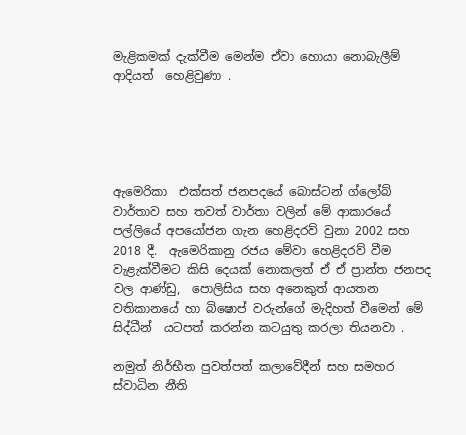මැළිකමක් දැක්වීම මෙන්ම ඒවා හොයා නොබැලීම් ආදියත්  හෙළිවුණා .





ඇමෙරිකා  එක්සත් ජනපදයේ බොස්ටන් ග්ලෝබ් වාර්තාව සහ තවත් වාර්තා වලින් මේ ආකාරයේ පල්ලියේ අපයෝජන ගැන හෙළිදරව් වුනා 2002 සහ 2018 දී.  ඇමෙරිකානු රජය මේවා හෙළිදරව් වීම වැළැක්වීමට කිසි දෙයක් නොකලත් ඒ ඒ ප්‍රාන්ත ජනපද  වල ආණ්ඩු,  පොලිසිය සහ අනෙකුත් ආයතන වතිකානයේ හා බිෂොප් වරුන්ගේ මැදිහත් වීමෙන් මේ සිද්ධීන්  යටපත් කරන්න කටයුතු කරලා තියනවා .

නමුත් නිර්භීත පුවත්පත් කලාවේදීන් සහ සමහර ස්වාධින නීති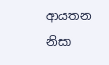ආයතන නිසා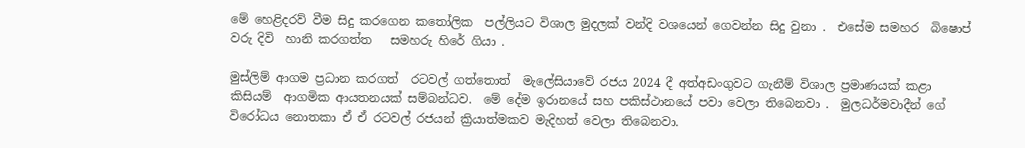මේ හෙළිදරව් වීම සිදු කරගෙන කතෝලික  පල්ලියට විශාල මුදලක් වන්දි වශයෙන් ගෙවන්න සිදු වුනා .  එසේම සමහර  බිෂොප් වරු දිවි  හානි කරගත්ත   සමහරු හිරේ ගියා .

මුස්ලිම් ආගම ප්‍රධාන කරගත්  රටවල් ගත්තොත්  මැලේසියාවේ රජය 2024 දී අත්අඩංගුවට ගැනීම් විශාල ප්‍රමාණයක් කළා කිසියම්  ආගමික ආයතනයක් සම්බන්ධව.  මේ දේම ඉරානයේ සහ පකිස්ථානයේ පවා වෙලා තිබෙනවා .  මුලධර්මවාදීන් ගේ විරෝධය නොතකා ඒ ඒ රටවල් රජයන් ක්‍රියාත්මකව මැදිහත් වෙලා තිබෙනවා.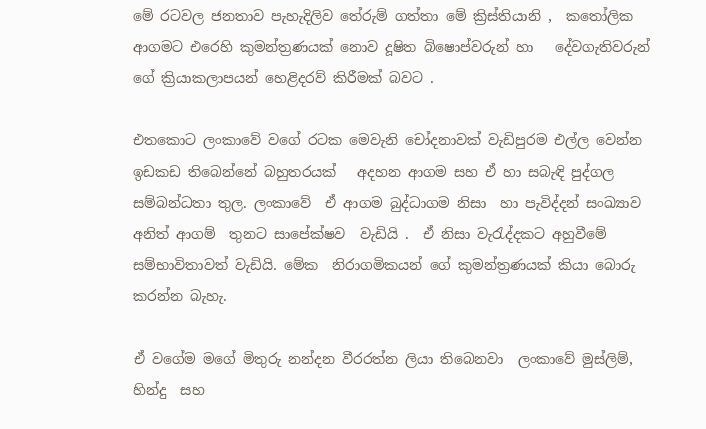මේ රටවල ජනතාව පැහැදිලිව තේරුම් ගත්තා මේ ක්‍රිස්තියානි ,  කතෝලික ආගමට එරෙහි කුමන්ත්‍රණයක් නොව දූෂිත බිෂොප්වරුන් හා   දේවගැතිවරුන් ගේ ක්‍රියාකලාපයන් හෙළිදරව් කිරීමක් බවට .

එතකොට ලංකාවේ වගේ රටක මෙවැනි චෝදනාවක් වැඩිපුරම එල්ල වෙන්න ඉඩකඩ තිබෙන්නේ බහුතරයක්   අදහන ආගම සහ ඒ හා සබැඳි පුද්ගල සම්බන්ධතා තුල. ලංකාවේ  ඒ ආගම බුද්ධාගම නිසා  හා පැවිද්දන් සංඛ්‍යාව අනිත් ආගම්  තුනට සාපේක්ෂව  වැඩියි .  ඒ නිසා වැරැද්දකට අහුවීමේ සම්භාවිතාවත් වැඩියි. මේක  නිරාගමිකයන් ගේ කුමන්ත්‍රණයක් කියා බොරු කරන්න බැහැ.

ඒ වගේම මගේ මිතුරු නන්දන වීරරත්න ලියා තිබෙනවා  ලංකාවේ මුස්ලිම්, හින්දු  සහ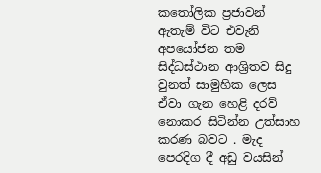කතෝලික ප්‍රජාවන් ඇතැම් විට එවැනි අපයෝජන තම සිද්ධස්ථාන ආශ්‍රිතව සිදු වුනත් සාමුහික ලෙස ඒවා ගැන හෙළි දරව් නොකර සිටින්න උත්සාහ කරණ බවට . මැද  පෙරදිග දී අඩු වයසින්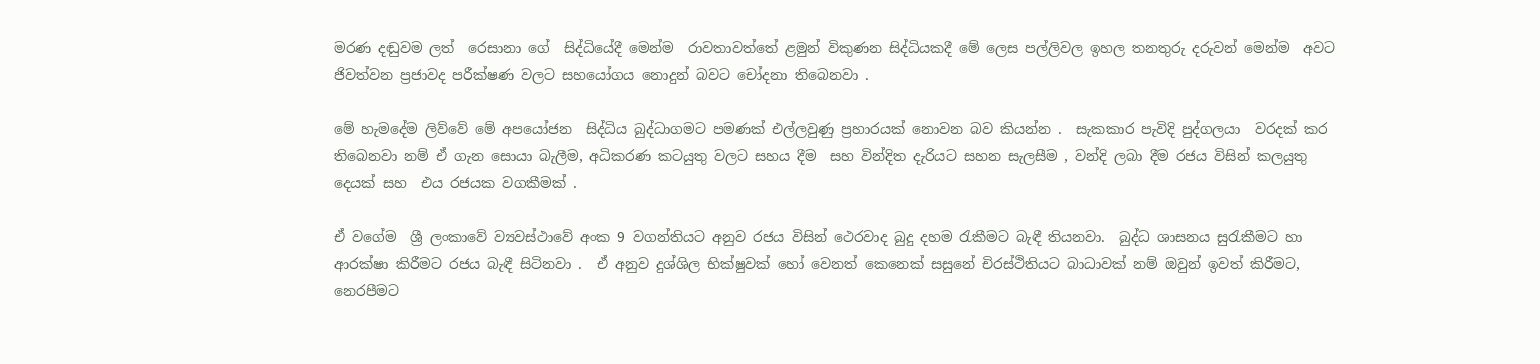මරණ දඬුවම ලත්  රෙසානා ගේ  සිද්ධියේදී මෙන්ම  රාවතාවත්තේ ළමුන් විකුණන සිද්ධියකදී මේ ලෙස පල්ලිවල ඉහල තනතුරු දරුවන් මෙන්ම  අවට  ජිවත්වන ප්‍රජාවද පරීක්ෂණ වලට සහයෝගය නොදුන් බවට චෝදනා තිබෙනවා .

මේ හැමදේම ලිව්වේ මේ අපයෝජන  සිද්ධිය බුද්ධාගමට පමණක් එල්ලවුණු ප්‍රහාරයක් නොවන බව කියන්න .  සැකකාර පැවිදි පුද්ගලයා  වරදක් කර තිබෙනවා නම් ඒ ගැන සොයා බැලීම, අධිකරණ කටයුතු වලට සහය දීම  සහ වින්දිත දැරියට සහන සැලසීම , වන්දි ලබා දීම රජය විසින් කලයුතු දෙයක් සහ  එය රජයක වගකීමක් .

ඒ වගේම  ශ්‍රී ලංකාවේ ව්‍යවස්ථාවේ අංක 9 වගන්තියට අනුව රජය විසින් ථෙරවාද බුදු දහම රැකීමට බැඳී තියනවා.  බුද්ධ ශාසනය සුරැකීමට හා ආරක්ෂා කිරීමට රජය බැඳී සිටිනවා .  ඒ අනුව දුශ්ශිල භික්ෂුවක් හෝ වෙනත් කෙනෙක් සසුනේ චිරස්ථිතියට බාධාවක් නම් ඔවුන් ඉවත් කිරීමට,  නෙරපීමට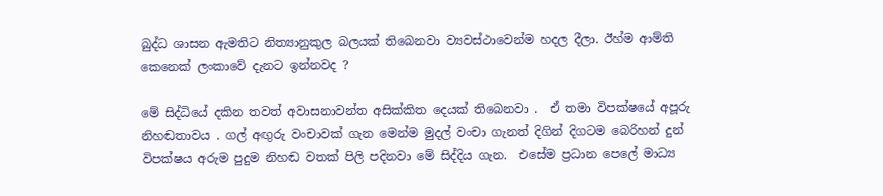බුද්ධ ශාසන ඇමතිට නිත්‍යානුකුල බලයක් තිබෙනවා ව්‍යවස්ථාවෙන්ම හදල දීලා. ඊහ්ම ආම්ති කෙනෙක් ලංකාවේ දැනට ඉන්නවද ?

මේ සිද්ධියේ දකින තවත් අවාසනාවන්ත අසික්කිත දෙයක් තිබෙනවා .  ඒ තමා විපක්ෂයේ අපූරු නිහඬතාවය . ගල් අඟුරු වංචාවක් ගැන මෙන්ම මුදල් වංචා ගැනත් දිගින් දිගටම බෙරිහන් දුන් විපක්ෂය අරුම පුදුම නිහඬ වතක් පිලි පදිනවා මේ සිද්දිය ගැන.  එසේම ප්‍රධාන පෙලේ මාධ්‍ය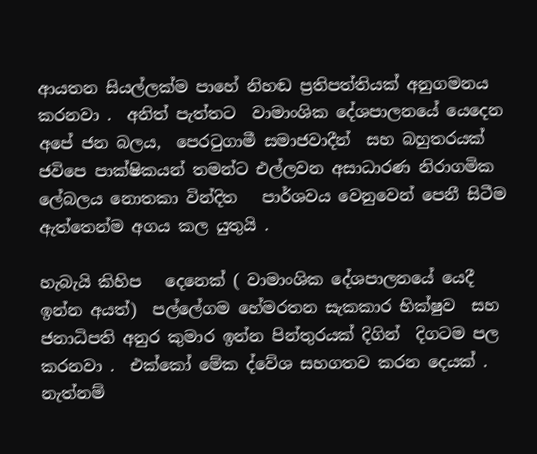ආයතන සියල්ලක්ම පාහේ නිහඬ ප්‍රතිපත්තියක් අනුගමනය කරනවා .  අනිත් පැත්තට  වාමාංශික දේශපාලනයේ යෙදෙන අපේ ජන බලය,  පෙරටුගාමී සමාජවාදීන්  සහ බහුතරයක්  ජවිපෙ පාක්ෂිකයන් තමන්ට එල්ලවන අසාධාරණ නිරාගමික ලේබලය නොතකා වින්දිත   පාර්ශවය වෙනුවෙන් පෙනී සිටීම ඇත්තෙන්ම අගය කල යුතුයි .

හැබැයි කිහිප   දෙනෙක් ( වාමාංශික දේශපාලනයේ යෙදී  ඉන්න අයත්)  පල්ලේගම හේමරතන සැකකාර භික්ෂුව  සහ ජනාධිපති අනුර කුමාර ඉන්න පින්තුරයක් දිගින්  දිගටම පල කරනවා .  එක්කෝ මේක ද්වේශ සහගතව කරන දෙයක් .  නැත්නම්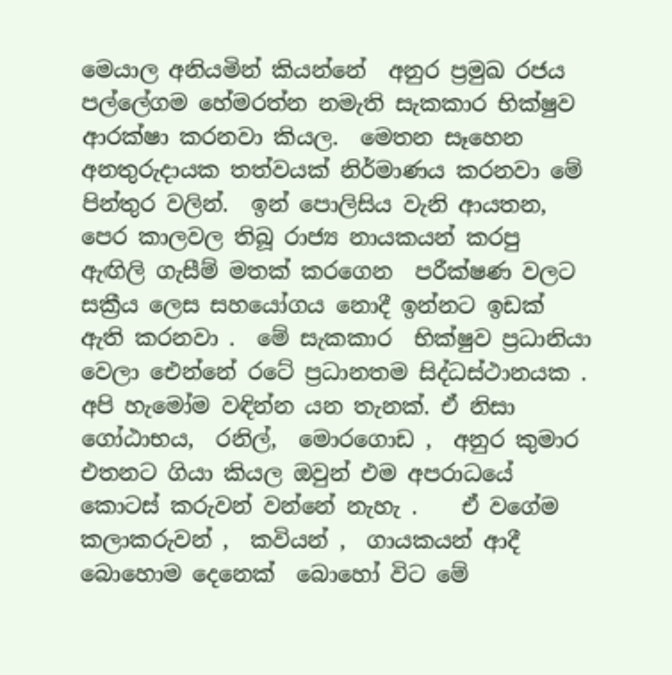මෙයාල අනියමින් කියන්නේ  අනුර ප්‍රමුඛ රජය  පල්ලේගම හේමරත්න නමැති සැකකාර භික්ෂුව ආරක්ෂා කරනවා කියල.  මෙතන සෑහෙන අනතුරුදායක තත්වයක් නිර්මාණය කරනවා මේ පින්තුර වලින්.  ඉන් පොලිසිය වැනි ආයතන,   පෙර කාලවල තිබූ රාජ්‍ය නායකයන් කරපු ඇඟිලි ගැසීම් මතක් කරගෙන  පරීක්ෂණ වලට සක්‍රීය ලෙස සහයෝගය නොදී ඉන්නට ඉඩක් ඇති කරනවා .  මේ සැකකාර  භික්ෂුව ප්‍රධානියා වෙලා ඓන්නේ රටේ ප්‍රධානතම සිද්ධස්ථානයක .  අපි හැමෝම වඳින්න යන තැනක්. ඒ නිසා ගෝඨාභය,  රනිල්,  මොරගොඩ ,  අනුර කුමාර එතනට ගියා කියල ඔවුන් එම අපරාධයේ කොටස් කරුවන් වන්නේ නැහැ .    ඒ වගේම කලාකරුවන් ,  කවියන් ,  ගායකයන් ආදී බොහොම දෙනෙක්  බොහෝ විට මේ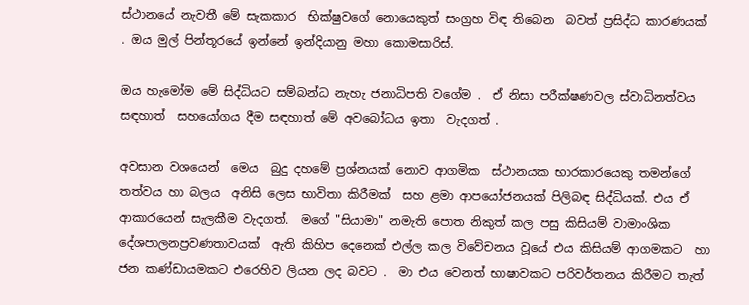ස්ථානයේ නැවතී මේ සැකකාර  භික්ෂුවගේ නොයෙකුත් සංග්‍රහ විඳ තිබෙන  බවත් ප්‍රසිද්ධ කාරණයක් . ඔය මුල් පින්තූරයේ ඉන්නේ ඉන්දියානු මහා කොමසාරිස්.

ඔය හැමෝම මේ සිද්ධියට සම්බන්ධ නැහැ ජනාධිපති වගේම .  ඒ නිසා පරීක්ෂණවල ස්වාධිනත්වය සඳහාත්  සහයෝගය දීම සඳහාත් මේ අවබෝධය ඉතා  වැදගත් .

අවසාන වශයෙන්  මෙය  බුදු දහමේ ප්‍රශ්නයක් නොව ආගමික  ස්ථානයක භාරකාරයෙකු තමන්ගේ තත්වය හා බලය  අනිසි ලෙස භාවිතා කිරීමක්  සහ ළමා ආපයෝජනයක් පිලිබඳ සිද්ධියක්. එය ඒ ආකාරයෙන් සැලකීම වැදගත්.  මගේ "සියාමා" නමැති පොත නිකුත් කල පසු කිසියම් වාමාංශික දේශපාලනප්‍රවණතාවයක්  ඇති කිහිප දෙනෙක් එල්ල කල විවේචනය වූයේ එය කිසියම් ආගමකට  හා ජන කණ්ඩායමකට එරෙහිව ලියන ලද බවට .  මා එය වෙනත් භාෂාවකට පරිවර්තනය කිරීමට තැත්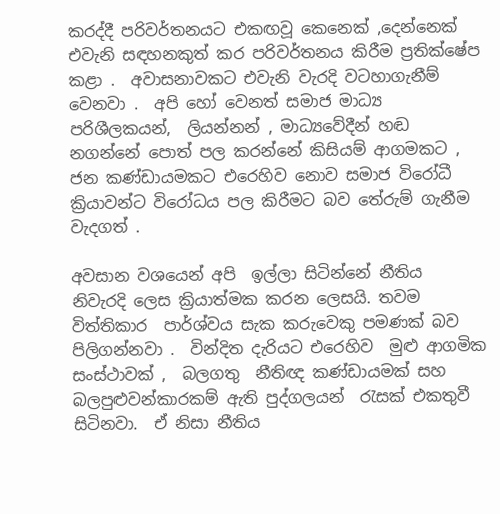කරද්දී පරිවර්තනයට එකඟවූ කෙනෙක් ,දෙන්නෙක්  එවැනි සඳහනකුත් කර පරිවර්තනය කිරීම ප්‍රතික්ෂේප කළා .  අවාසනාවකට එවැනි වැරදි වටහාගැනීම් වෙනවා .  අපි හෝ වෙනත් සමාජ මාධ්‍ය පරිශීලකයන්,  ලියන්නන් , මාධ්‍යවේදීන් හඬ නගන්නේ පොත් පල කරන්නේ කිසියම් ආගමකට ,  ජන කණ්ඩායමකට එරෙහිව නොව සමාජ විරෝධී ක්‍රියාවන්ට විරෝධය පල කිරීමට බව තේරුම් ගැනීම වැදගත් .

අවසාන වශයෙන් අපි  ඉල්ලා සිටින්නේ නීතිය  නිවැරදි ලෙස ක්‍රියාත්මක කරන ලෙසයි. තවම විත්තිකාර  පාර්ශ්වය සැක කරුවෙකු පමණක් බව පිලිගන්නවා .  වින්දිත දැරියට එරෙහිව  මුළු ආගමික සංස්ථාවක් ,  බලගතු  නීතිඥ කණ්ඩායමක් සහ  බලපුළුවන්කාරකම් ඇති පුද්ගලයන්  රැසක් එකතුවී සිටිනවා.  ඒ නිසා නීතිය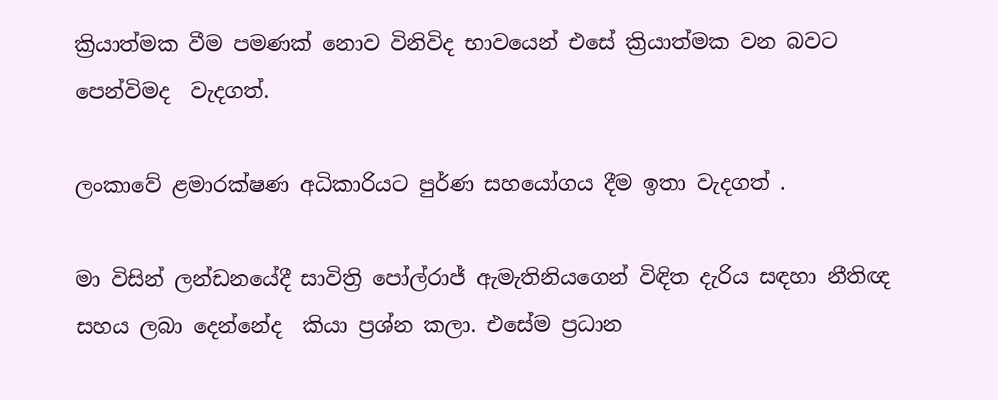ක්‍රියාත්මක වීම පමණක් නොව විනිවිද භාවයෙන් එසේ ක්‍රියාත්මක වන බවට පෙන්විමද  වැදගත්.

ලංකාවේ ළමාරක්ෂණ අධිකාරියට පුර්ණ සහයෝගය දීම ඉතා වැදගත් .

මා විසින් ලන්ඩනයේදී සාවිත්‍රි පෝල්රාජ් ඇමැතිනියගෙන් විඳිත දැරිය සඳහා නීතිඥ සහය ලබා දෙන්නේද  කියා ප්‍රශ්න කලා. එසේම ප්‍රධාන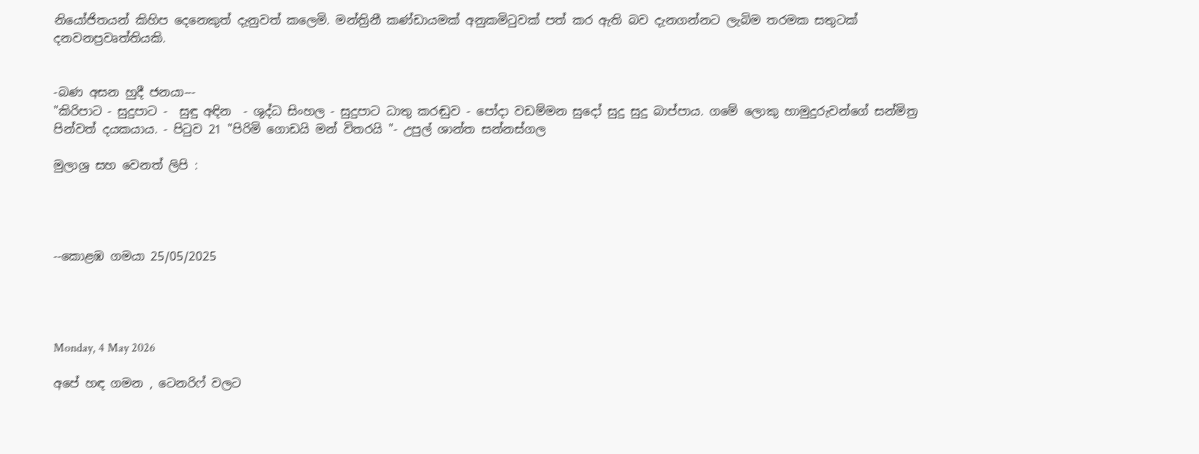නියෝජිතයන් කිහිප දෙනෙකුත් දැනුවත් කලෙමි. මන්ත්‍රිනී කණ්ඩායමක් අනුකමිටුවක් පත් කර ඇති බව දැනගන්නට ලැබිම තරමක සතුටක් දනවනප්‍රවෘත්තියකි.


-බණ අසන හුදී ජනයා---
"කිරිපාට - සුදුපාට -  සුඳු අඳින  - ශුද්ධ සිංහල - සුදුපාට ධාතු කරඬුව - පෝදා වඩම්මන සුදෝ සුදු සුදු බාප්පාය. ගමේ ලොකු හාමුදුරුවන්ගේ සන්මිත්‍ර පින්වත් දයකයාය. - පිටුව 21 "පිරිමි ගොඩයි මන් විතරයි "- උපුල් ශාන්ත සන්නස්ගල

මුලාශ්‍ර සහ වෙනත් ලිපි :




--කොළඹ ගමයා 25/05/2025




Monday, 4 May 2026

අපේ හඳ ගමන , ටෙනරිෆ් වලට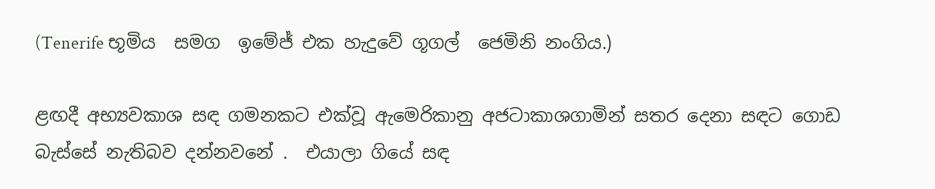(Tenerife භූමිය  සමග  ඉමේජ් එක හැදුවේ ගූගල්  ජෙමිනි නංගිය.)

ළඟදී අභ්‍යවකාශ සඳ ගමනකට එක්වූ ඇමෙරිකානු අජටාකාශගාමින් සතර දෙනා සඳට ගොඩ බැස්සේ නැතිබව දන්නවනේ .  එයාලා ගියේ සඳ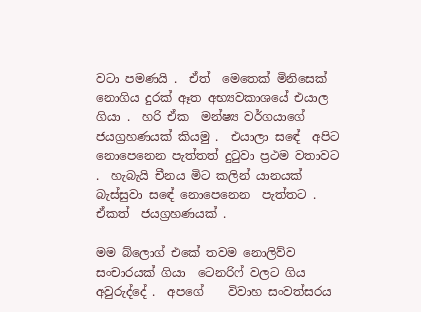වටා පමණයි .  ඒත්  මෙතෙක් මිනිසෙක් නොගිය දුරක් ඈත අභ්‍යවකාශයේ එයාල ගියා .  හරි ඒක  මන්ෂ්‍ය වර්ගයාගේ ජයග්‍රහණයක් කියමු .  එයාලා සඳේ  අපිට නොපෙනෙන පැත්තත් දුටුවා ප්‍රථම වතාවට .  හැබැයි චීනය මිට කලින් යානයක් බැස්සුවා සඳේ නොපෙනෙන  පැත්තට .  ඒකත්  ජයග්‍රහණයක් .

මම බ්ලොග් එකේ තවම නොලිව්ව සංචාරයක් ගියා  ටෙනරිෆ් වලට ගිය අවුරුද්දේ .  අපගේ    විවාහ සංවත්සරය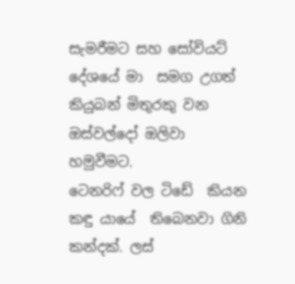සැමරීමට සහ සෝවියට් දේශයේ මා  සමග උගත් කියුබන් මිතුරකු වන ඔස්වල්දෝ ඔලිවා හමුවීමට.
ටෙනරිෆ් වල ටිඩේ  කියන කඳු යායේ  තිබෙනවා ගිනි කන්දක්. ලස්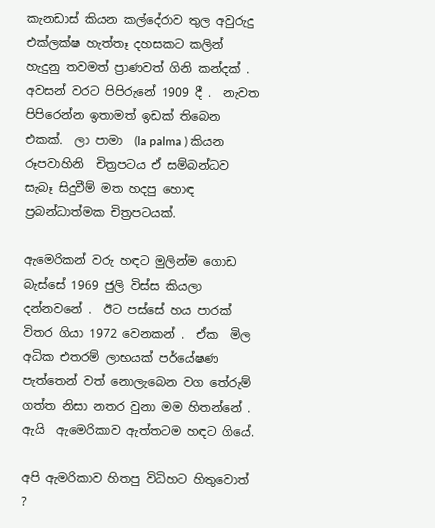කැනඩාස් කියන කල්දේරාව තුල අවුරුදු එක්ලක්ෂ හැත්තෑ දහසකට කලින් හැදුනු තවමත් ප්‍රාණවත් ගිනි කන්දක් .  අවසන් වරට පිපිරුනේ 1909 දී .  නැවත පිපිරෙන්න ඉතාමත් ඉඩක් තිබෙන එකක්.  ලා පාමා  (la palma ) කියන රූපවාහිනි  චිත්‍රපටය ඒ සම්බන්ධව  සැබෑ සිදුවීම් මත හදපු හොඳ ප්‍රබන්ධාත්මක චිත්‍රපටයක්.

ඇමෙරිකන් වරු හඳට මුලින්ම ගොඩ බැස්සේ 1969 ජුලි විස්ස කියලා දන්නවනේ .  ඊට පස්සේ හය පාරක් විතර ගියා 1972 වෙනකන් .  ඒක  මිල අධික එතරම් ලාභයක් පර්යේෂණ  පැත්තෙන් වත් නොලැබෙන වග තේරුම් ගත්ත නිසා නතර වුනා මම හිතන්නේ .  ඇයි  ඇමෙරිකාව ඇත්තටම හඳට ගියේ.

අපි ඇමරිකාව හිතපු විධිහට හිතුවොත් ?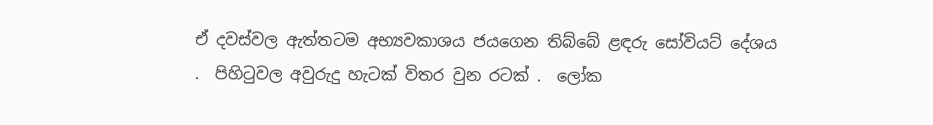ඒ දවස්වල ඇත්තටම අභ්‍යවකාශය ජයගෙන තිබ්බේ ළඳරු සෝවියට් දේශය .  පිහිටුවල අවුරුදු හැටක් විතර වුන රටක් .  ලෝක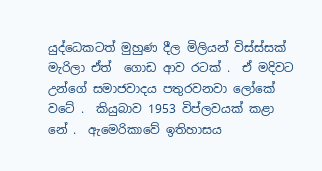යුද්ධෙකටත් මුහුණ දීල මිලියන් විස්ස්සක් මැරිලා ඒත්  ගොඩ ආව රටක් .  ඒ මදිවට උන්ගේ සමාජවාදය පතුරවනවා ලෝකේ වටේ .  කියුබාව 1953 විප්ලවයක් කළා නේ .  ඇමෙරිකාවේ ඉතිහාසය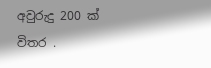අවුරුදු 200 ක් විතර .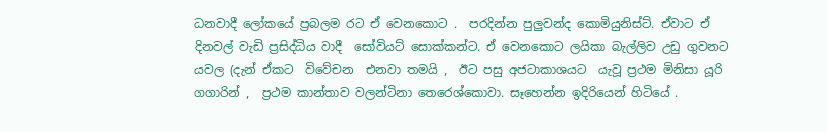ධනවාදී ලෝකයේ ප්‍රබලම රට ඒ වෙනකොට .  පරදින්න පුලුවන්ද කොමියුනිස්ට්. ඒවාට ඒ දිනවල් වැඩි ප්‍රසිද්ධිය වාදී  සෝවියට් සොක්කන්ට. ඒ වෙනකොට ලයිකා බැල්ලිව උඩු ගුවනට  යවල (දැන් ඒකට  විවේචන  එනවා තමයි ,  ඊට පසු අජටාකාශයට  යැවූ ප්‍රථම මිනිසා යූරි  ගගාරින් ,  ප්‍රථම කාන්තාව වලන්ටිනා තෙරෙශ්කොවා. සෑහෙන්න ඉදිරියෙන් හිටියේ .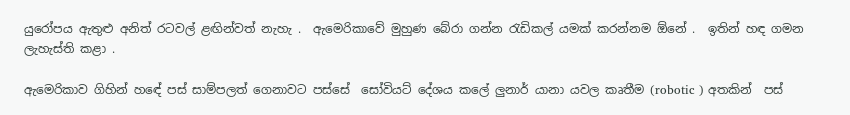යුරෝපය ඇතුළු අනිත් රටවල් ළඟින්වත් නැහැ .  ඇමෙරිකාවේ මුහුණ බේරා ගන්න රැඩිකල් යමක් කරන්නම ඕනේ .  ඉතින් හඳ ගමන ලැහැස්ති කළා .

ඇමෙරිකාව ගිහින් හඳේ පස් සාම්පලත් ගෙනාවට පස්සේ  සෝවියට් දේශය කලේ ලුනාර් යානා යවල කෘතීම (robotic ) අතකින්  පස්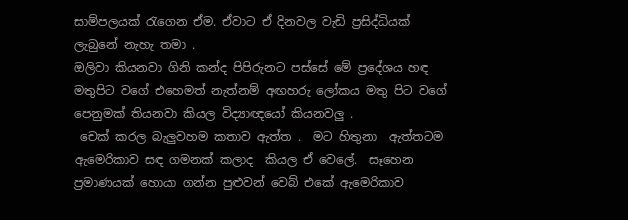සාම්පලයක් රැගෙන ඒම. ඒවාට ඒ දිනවල වැඩි ප්‍රසිද්ධියක් ලැබුනේ නැහැ තමා .
ඔලිවා කියනවා ගිනි කන්ද පිපිරුනට පස්සේ මේ ප්‍රදේශය හඳ  මතුපිට වගේ එහෙමත් නැත්නම් අඟහරු ලෝකය මතු පිට වගේ පෙනුමක් තියනවා කියල විද්‍යාඥයෝ කියනවලු .
 චෙක් කරල බැලුවහම කතාව ඇත්ත .  මට හිතුනා  ඇත්තටම ඇමෙරිකාව සඳ ගමනක් කලාද  කියල ඒ වෙලේ.  සෑහෙන ප්‍රමාණයක් හොයා ගන්න පුළුවන් වෙබ් එකේ ඇමෙරිකාව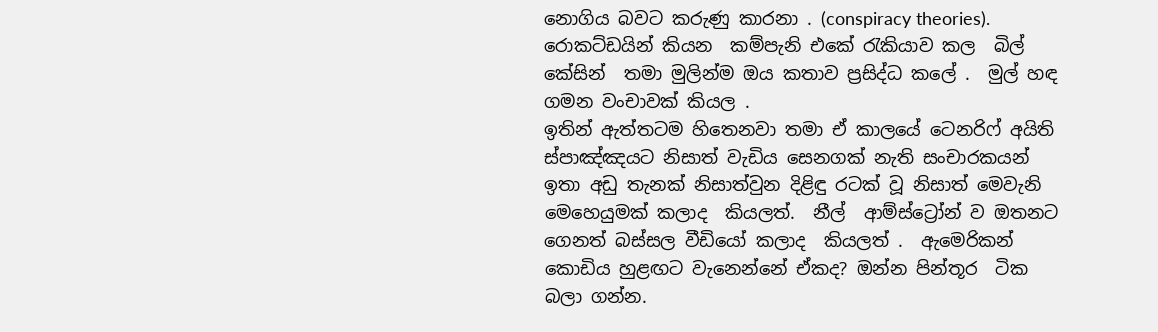නොගිය බවට කරුණු කාරනා . (conspiracy theories). රොකට්ඩයින් කියන  කම්පැනි එකේ රැකියාව කල  බිල් කේසින්  තමා මුලින්ම ඔය කතාව ප්‍රසිද්ධ කලේ .  මුල් හඳ ගමන වංචාවක් කියල .
ඉතින් ඇත්තටම හිතෙනවා තමා ඒ කාලයේ ටෙනරිෆ් අයිති ස්පාඤ්ඤයට නිසාත් වැඩිය සෙනගක් නැති සංචාරකයන් ඉතා අඩු තැනක් නිසාත්වුන දිළිඳු රටක් වූ නිසාත් මෙවැනි මෙහෙයුමක් කලාද  කියලත්.  නීල්  ආම්ස්ට්‍රෝන් ව ඔතනට ගෙනත් බස්සල වීඩියෝ කලාද  කියලත් .  ඇමෙරිකන් කොඩිය හුළඟට වැනෙන්නේ ඒකද? ඔන්න පින්තූර  ටික බලා ගන්න.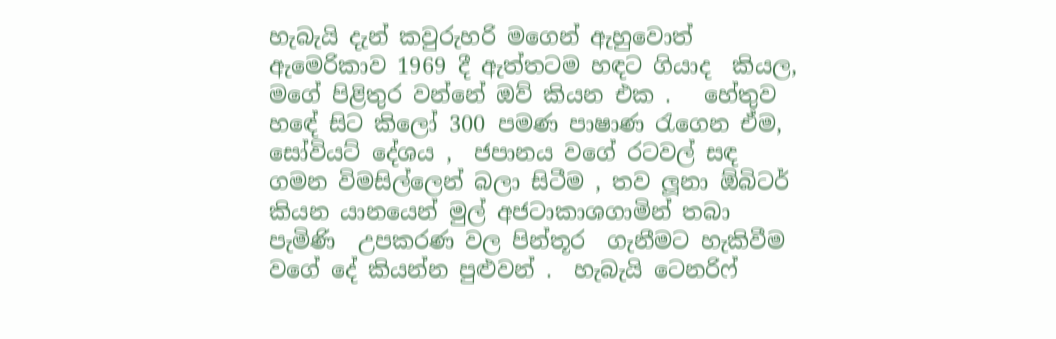හැබැයි දැන් කවුරුහරි මගෙන් ඇහුවොත් ඇමෙරිකාව 1969 දී ඇත්තටම හඳට ගියාද  කියල, මගේ පිළිතුර වන්නේ ඔව් කියන එක .   හේතුව හඳේ සිට කිලෝ 300 පමණ පාෂාණ රැගෙන ඒම, සෝවියට් දේශය ,  ජපානය වගේ රටවල් සඳ ගමන විමසිල්ලෙන් බලා සිටීම , තව ලූනා ඕබිටර් කියන යානයෙන් මුල් අජටාකාශගාමින් තබා පැමිණි  උපකරණ වල පින්තූර  ගැනීමට හැකිවීම වගේ දේ කියන්න පුළුවන් .  හැබැයි ටෙනරිෆ්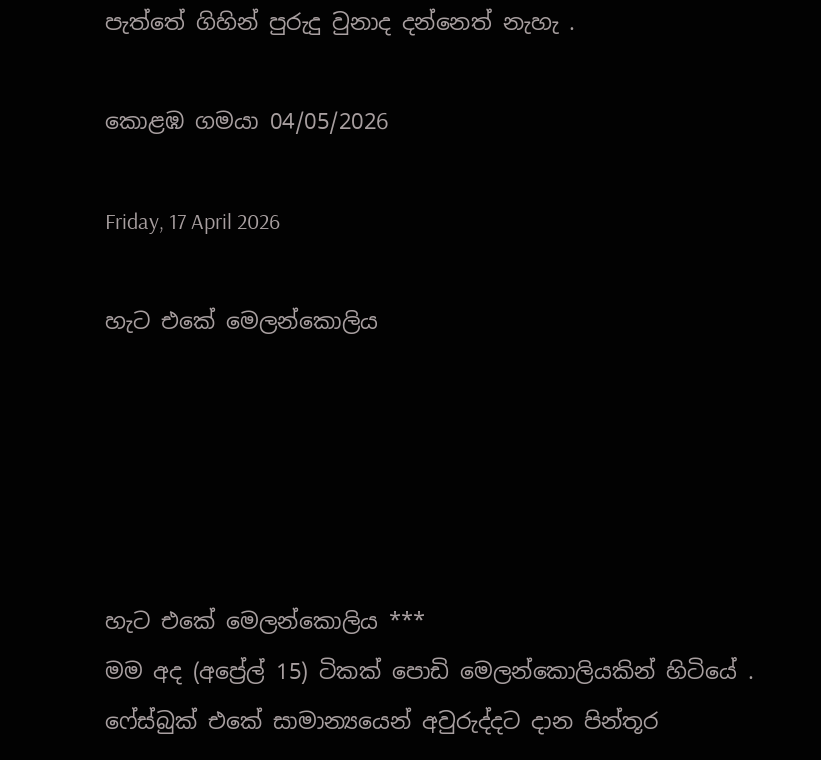පැත්තේ ගිහින් පුරුදු වුනාද දන්නෙත් නැහැ .

කොළඹ ගමයා 04/05/2026

Friday, 17 April 2026

හැට එකේ මෙලන්කොලිය





හැට එකේ මෙලන්කොලිය ***
මම අද (අප්‍රේල් 15) ටිකක් පොඩි මෙලන්කොලියකින් හිටියේ . ෆේස්බුක් එකේ සාමාන්‍යයෙන් අවුරුද්දට දාන පින්තූර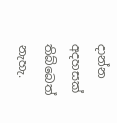දාන්න අදහසක් තිබ්බෙත් නැහැ.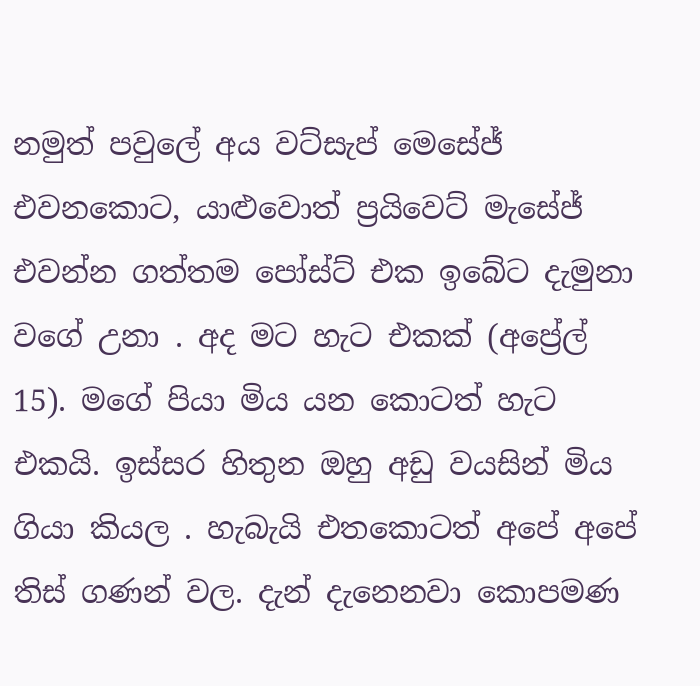නමුත් පවුලේ අය වට්සැප් මෙසේජ් එවනකොට, යාළුවොත් ප්‍රයිවෙට් මැසේජ් එවන්න ගත්තම පෝස්ට් එක ඉබේට දැමුනා වගේ උනා . අද මට හැට එකක් (අප්‍රේල් 15). මගේ පියා මිය යන කොටත් හැට එකයි. ඉස්සර හිතුන ඔහු අඩු වයසින් මිය ගියා කියල . හැබැයි එතකොටත් අපේ අපේ තිස් ගණන් වල. දැන් දැනෙනවා කොපමණ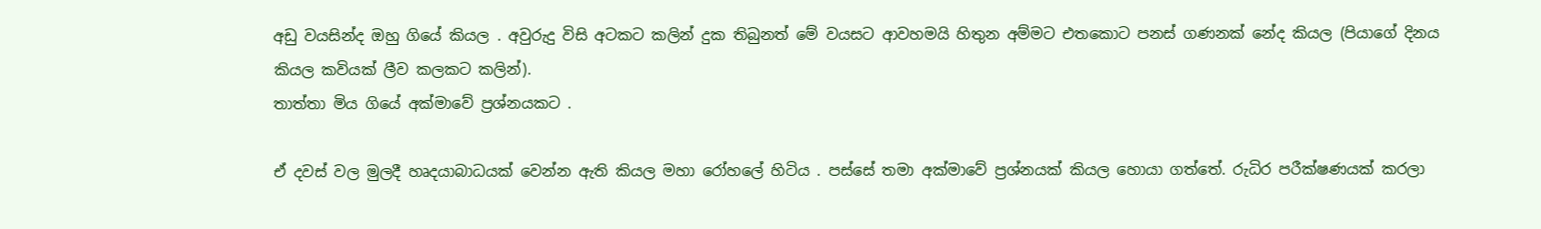අඩු වයසින්ද ඔහු ගියේ කියල . අවුරුදු විසි අටකට කලින් දුක තිබුනත් මේ වයසට ආවහමයි හිතුන අම්මට එතකොට පනස් ගණනක් නේද කියල (පියාගේ දිනය කියල කවියක් ලීව කලකට කලින්).
තාත්තා මිය ගියේ අක්මාවේ ප්‍රශ්නයකට .

ඒ දවස් වල මුලදී හෘදයාබාධයක් වෙන්න ඇති කියල මහා රෝහලේ හිටිය . පස්සේ තමා අක්මාවේ ප්‍රශ්නයක් කියල හොයා ගත්තේ. රුධිර පරීක්ෂණයක් කරලා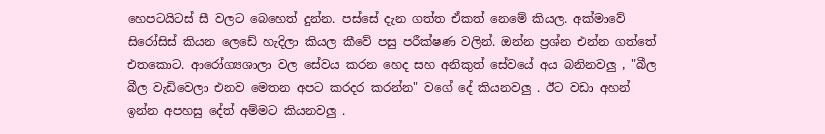හෙපටයිටස් සී වලට බෙහෙත් දුන්න. පස්සේ දැන ගත්ත ඒකත් නෙමේ කියල. අක්මාවේ සිරෝසිස් කියන ලෙඩේ හැදිලා කියල කීවේ පසු පරීක්ෂණ වලින්. ඔන්න ප්‍රශ්න එන්න ගත්තේ එතකොට. ආරෝග්‍යශාලා වල සේවය කරන හෙද සහ අනිකුත් සේවයේ අය බනිනවලු , "බීල බීල වැඩිවෙලා එනව මෙතන අපට කරදර කරන්න" වගේ දේ කියනවලු . ඊට වඩා අහන් ඉන්න අපහසු දේත් අම්මට කියනවලු .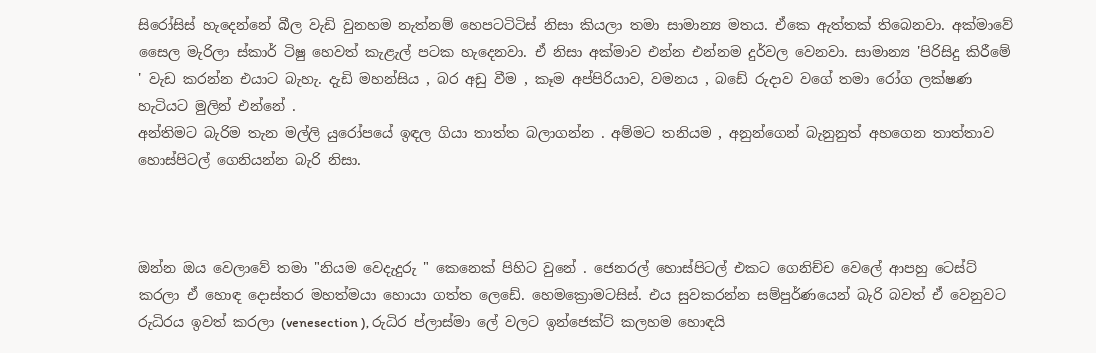සිරෝසිස් හැදෙන්නේ බීල වැඩි වුනහම නැත්නම් හෙපටටිටිස් නිසා කියලා තමා සාමාන්‍ය මතය. ඒකෙ ඇත්තක් තිබෙනවා. අක්මාවේ සෛල මැරිලා ස්කාර් ටිෂු හෙවත් කැළැල් පටක හැදෙනවා. ඒ නිසා අක්මාව එන්න එන්නම දුර්වල වෙනවා. සාමාන්‍ය 'පිරිසිදු කිරීමේ ' වැඩ කරන්න එයාට බැහැ. දැඩි මහන්සිය , බර අඩු වීම , කෑම අප්පිරියාව, වමනය , බඩේ රුදාව වගේ තමා රෝග ලක්ෂණ හැටියට මුලින් එන්නේ .
අන්තිමට බැරිම තැන මල්ලි යුරෝපයේ ඉඳල ගියා තාත්ත බලාගන්න . අම්මට තනියම , අනුන්ගෙන් බැනුනුත් අහගෙන තාත්තාව හොස්පිටල් ගෙනියන්න බැරි නිසා.



ඔන්න ඔය වෙලාවේ තමා "නියම වෙදැදුරු " කෙනෙක් පිහිට වුනේ . ජෙනරල් හොස්පිටල් එකට ගෙනිච්ච වෙලේ ආපහු ටෙස්ට් කරලා ඒ හොඳ දොස්තර මහත්මයා හොයා ගත්ත ලෙඩේ. හෙමක්‍රොමටසිස්. එය සුවකරන්න සම්පුර්ණයෙන් බැරි බවත් ඒ වෙනුවට රුධිරය ඉවත් කරලා (venesection ), රුධිර ප්ලාස්මා ලේ වලට ඉන්ජෙක්ට් කලහම හොඳයි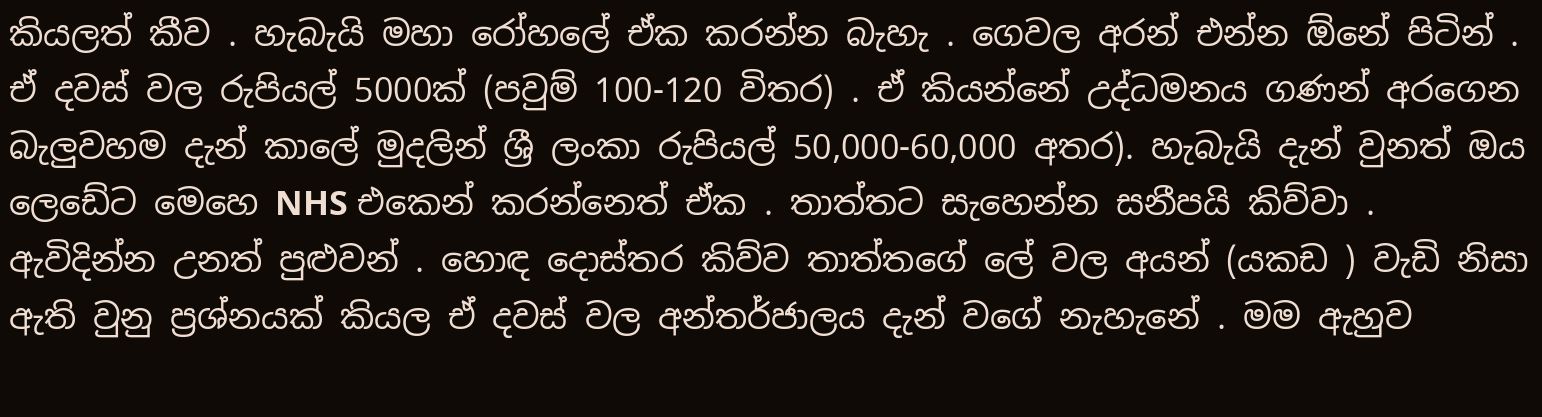කියලත් කීව . හැබැයි මහා රෝහලේ ඒක කරන්න බැහැ . ගෙවල අරන් එන්න ඕනේ පිටින් . ඒ දවස් වල රුපියල් 5000ක් (පවුම් 100-120 විතර) . ඒ කියන්නේ උද්ධමනය ගණන් අරගෙන බැලුවහම දැන් කාලේ මුදලින් ශ්‍රී ලංකා රුපියල් 50,000-60,000 අතර). හැබැයි දැන් වුනත් ඔය ලෙඩේට මෙහෙ NHS එකෙන් කරන්නෙත් ඒක . තාත්තට සැහෙන්න සනීපයි කිව්වා . ඇවිදින්න උනත් පුළුවන් . හොඳ දොස්තර කිව්ව තාත්තගේ ලේ වල අයන් (යකඩ ) වැඩි නිසා ඇති වුනු ප්‍රශ්නයක් කියල ඒ දවස් වල අන්තර්ජාලය දැන් වගේ නැහැනේ . මම ඇහුව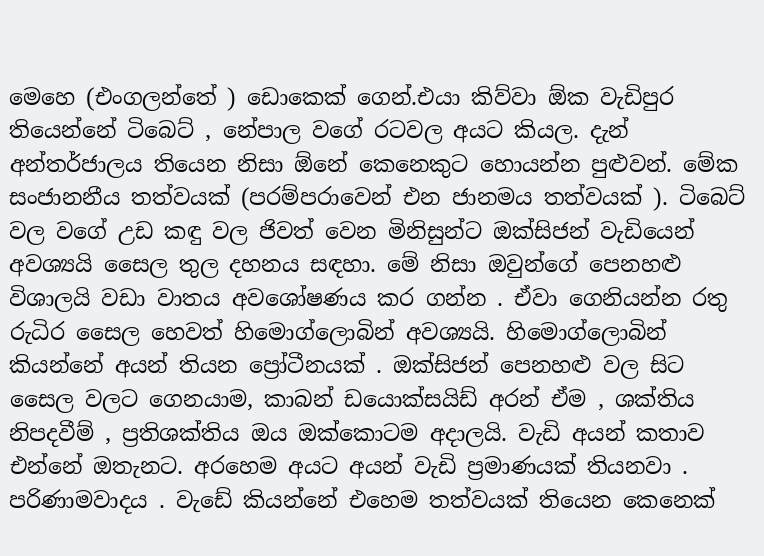මෙහෙ (එංගලන්තේ ) ඩොකෙක් ගෙන්.එයා කිව්වා ඕක වැඩිපුර තියෙන්නේ ටිබෙට් , නේපාල වගේ රටවල අයට කියල. දැන් අන්තර්ජාලය තියෙන නිසා ඕනේ කෙනෙකුට හොයන්න පුළුවන්. මේක සංජානනීය තත්වයක් (පරම්පරාවෙන් එන ජානමය තත්වයක් ). ටිබෙට් වල වගේ උඩ කඳු වල ජිවත් වෙන මිනිසුන්ට ඔක්සිජන් වැඩියෙන් අවශ්‍යයි සෛල තුල දහනය සඳහා. මේ නිසා ඔවුන්ගේ පෙනහළු විශාලයි වඩා වාතය අවශෝෂණය කර ගන්න . ඒවා ගෙනියන්න රතු රුධිර සෛල හෙවත් හිමොග්ලොබින් අවශ්‍යයි. හිමොග්ලොබින් කියන්නේ අයන් තියන ප්‍රෝටීනයක් . ඔක්සිජන් පෙනහළු වල සිට සෛල වලට ගෙනයාම, කාබන් ඩයොක්සයිඩ් අරන් ඒම , ශක්තිය නිපදවීම් , ප්‍රතිශක්තිය ඔය ඔක්කොටම අදාලයි. වැඩි අයන් කතාව එන්නේ ඔතැනට. අරහෙම අයට අයන් වැඩි ප්‍රමාණයක් තියනවා . පරිණාමවාදය . වැඩේ කියන්නේ එහෙම තත්වයක් තියෙන කෙනෙක්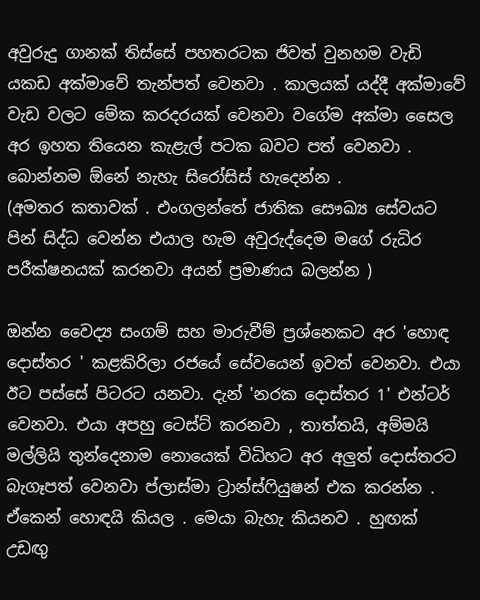අවුරුදු ගානක් තිස්සේ පහතරටක ජිවත් වුනහම වැඩි යකඩ අක්මාවේ තැන්පත් වෙනවා . කාලයක් යද්දී අක්මාවේ වැඩ වලට මේක කරදරයක් වෙනවා වගේම අක්මා සෛල අර ඉහත තියෙන කැළැල් පටක බවට පත් වෙනවා . බොන්නම ඕනේ නැහැ සිරෝසිස් හැදෙන්න .
(අමතර කතාවක් . එංගලන්තේ ජාතික සෞඛ්‍ය සේවයට පින් සිද්ධ වෙන්න එයාල හැම අවුරුද්දෙම මගේ රුධිර පරීක්ෂනයක් කරනවා අයන් ප්‍රමාණය බලන්න )

ඔන්න වෛද්‍ය සංගම් සහ මාරුවීම් ප්‍රශ්නෙකට අර 'හොඳ දොස්තර ' කළකිරිලා රජයේ සේවයෙන් ඉවත් වෙනවා. එයා ඊට පස්සේ පිටරට යනවා. දැන් 'නරක දොස්තර 1' එන්ටර් වෙනවා. එයා අපහු ටෙස්ට් කරනවා , තාත්තයි, අම්මයි මල්ලියි තුන්දෙනාම නොයෙක් විධිහට අර අලුත් දොස්තරට බැගෑපත් වෙනවා ප්ලාස්මා ට්‍රාන්ස්ෆියුෂන් එක කරන්න . ඒකෙන් හොඳයි කියල . මෙයා බැහැ කියනව . හුඟක් උඩඟු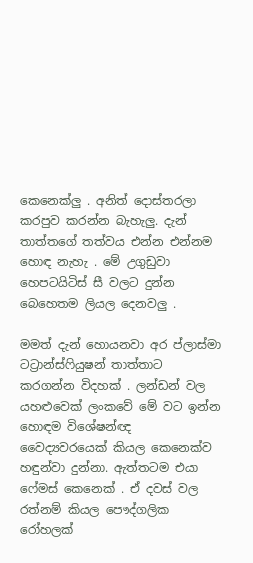කෙනෙක්ලු . අනිත් දොස්තරලා කරපුව කරන්න බැහැලු. දැන් තාත්තගේ තත්වය එන්න එන්නම හොඳ නැහැ . මේ උගුඩුවා හෙපටයිටිස් සී වලට දුන්න බෙහෙතම ලියල දෙනවලු .

මමත් දැන් හොයනවා අර ප්ලාස්මා ටට්‍රාන්ස්ෆියුෂන් තාත්තාට කරගන්න විදහක් . ලන්ඩන් වල යහළුවෙක් ලංකවේ මේ වට ඉන්න හොඳම විශේෂන්ඥ වෛද්‍යවරයෙක් කියල කෙනෙක්ව හඳුන්වා දුන්නා. ඇත්තටම එයා ෆේමස් කෙනෙක් . ඒ දවස් වල රත්නම් කියල පෞද්ගලික රෝහලක්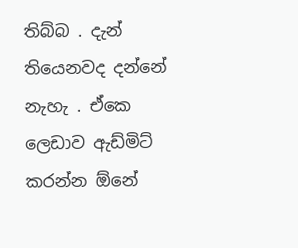තිබ්බ . දැන් තියෙනවද දන්නේ නැහැ . ඒකෙ ලෙඩාව ඇඩ්මිට් කරන්න ඕනේ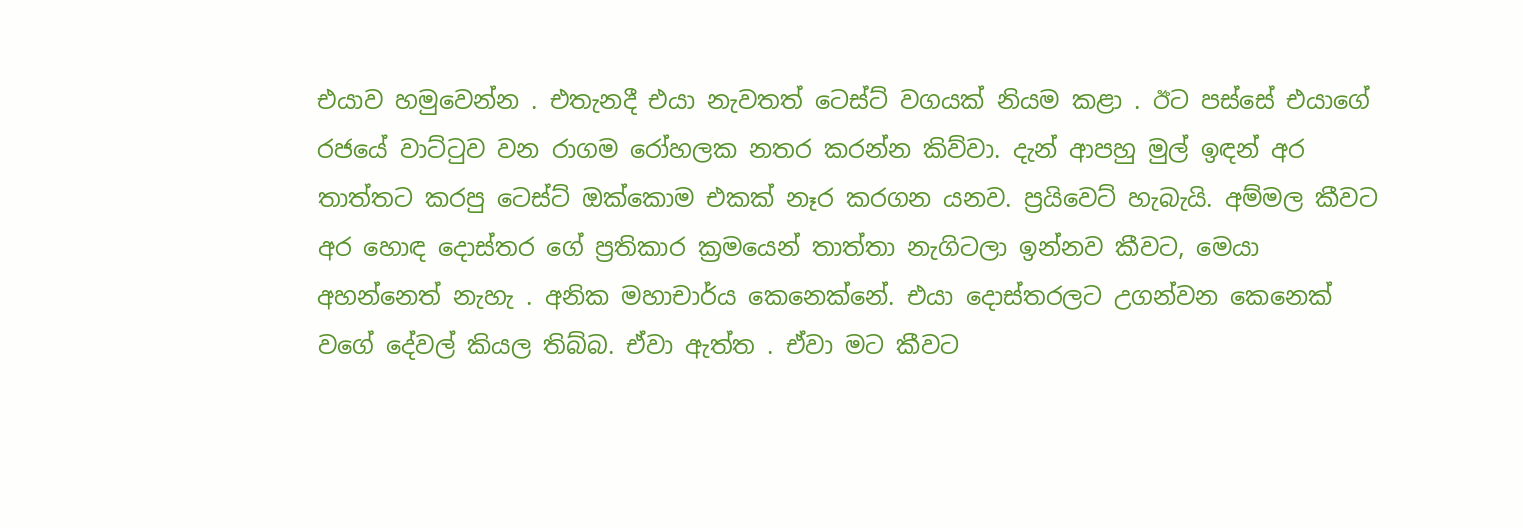එයාව හමුවෙන්න . එතැනදී එයා නැවතත් ටෙස්ට් වගයක් නියම කළා . ඊට පස්සේ එයාගේ රජයේ වාට්ටුව වන රාගම රෝහලක නතර කරන්න කිව්වා. දැන් ආපහු මුල් ඉඳන් අර තාත්තට කරපු ටෙස්ට් ඔක්කොම එකක් නෑර කරගන යනව. ප්‍රයිවෙට් හැබැයි. අම්මල කීවට අර හොඳ දොස්තර ගේ ප්‍රතිකාර ක්‍රමයෙන් තාත්තා නැගිටලා ඉන්නව කීවට, මෙයා අහන්නෙත් නැහැ . අනික මහාචාර්ය කෙනෙක්නේ. එයා දොස්තරලට උගන්වන කෙනෙක් වගේ දේවල් කියල තිබ්බ. ඒවා ඇත්ත . ඒවා මට කීවට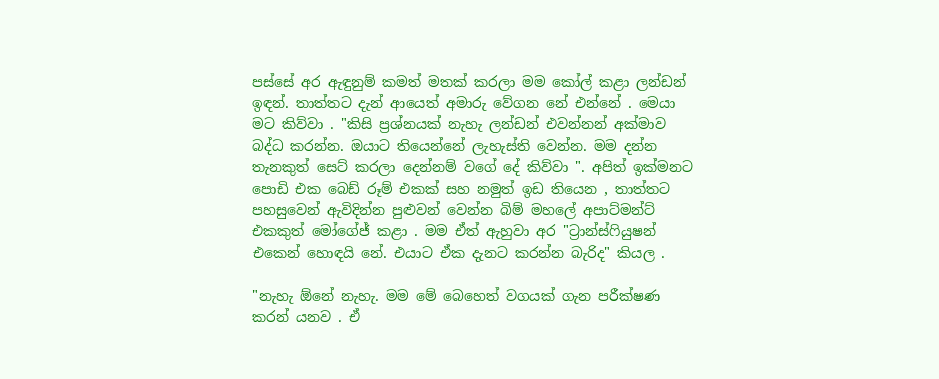පස්සේ අර ඇඳුනුම් කමත් මතක් කරලා මම කෝල් කළා ලන්ඩන් ඉඳන්. තාත්තට දැන් ආයෙත් අමාරු වේගන නේ එන්නේ . මෙයා මට කිව්වා . "කිසි ප්‍රශ්නයක් නැහැ ලන්ඩන් එවන්නන් අක්මාව බද්ධ කරන්න. ඔයාට තියෙන්නේ ලැහැස්ති වෙන්න. මම දන්න තැනකුත් සෙට් කරලා දෙන්නම් වගේ දේ කිව්වා ". අපිත් ඉක්මනට පොඩි එක බෙඩ් රූම් එකක් සහ නමුත් ඉඩ තියෙන , තාත්තට පහසුවෙන් ඇවිදින්න පුළුවන් වෙන්න බිම් මහලේ අපාට්මන්ට් එකකුත් මෝගේජ් කළා . මම ඒත් ඇහුවා අර "ට්‍රාන්ස්ෆියුෂන් එකෙන් හොඳයි නේ. එයාට ඒක දැනට කරන්න බැරිද" කියල .

"නැහැ ඕනේ නැහැ. මම මේ බෙහෙත් වගයක් ගැන පරීක්ෂණ කරන් යනව . ඒ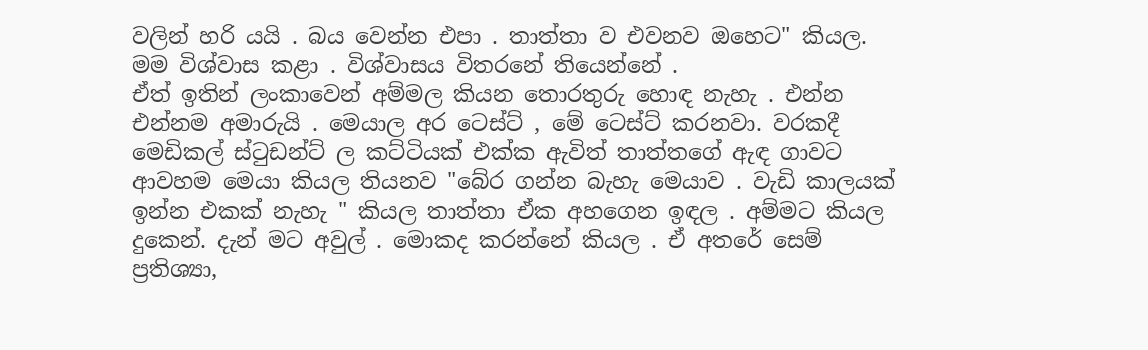වලින් හරි යයි . බය වෙන්න එපා . තාත්තා ව එවනව ඔහෙට" කියල.
මම විශ්වාස කළා . විශ්වාසය විතරනේ තියෙන්නේ .
ඒත් ඉතින් ලංකාවෙන් අම්මල කියන තොරතුරු හොඳ නැහැ . එන්න එන්නම අමාරුයි . මෙයාල අර ටෙස්ට් , මේ ටෙස්ට් කරනවා. වරකදී මෙඩිකල් ස්ටුඩන්ට් ල කට්ටියක් එක්ක ඇවිත් තාත්තගේ ඇඳ ගාවට ආවහම මෙයා කියල තියනව "බේර ගන්න බැහැ මෙයාව . වැඩි කාලයක් ඉන්න එකක් නැහැ " කියල තාත්තා ඒක අහගෙන ඉඳල . අම්මට කියල දුකෙන්. දැන් මට අවුල් . මොකද කරන්නේ කියල . ඒ අතරේ සෙම් ප්‍රතිශ්‍යා,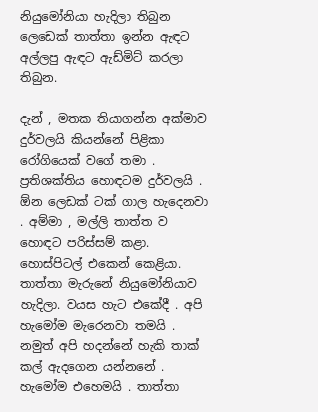නියුමෝනියා හැදිලා තිබුන ලෙඩෙක් තාත්තා ඉන්න ඇඳට අල්ලපු ඇඳට ඇඩ්මිට් කරලා තිබුන.

දැන් , මතක තියාගන්න අක්මාව දුර්වලයි කියන්නේ පිළිකා රෝගියෙක් වගේ තමා . ප්‍රතිශක්තිය හොඳටම දුර්වලයි . ඕන ලෙඩක් ටක් ගාල හැදෙනවා . අම්මා , මල්ලි තාත්ත ව හොඳට පරිස්සම් කළා. හොස්පිටල් එකෙන් කෙළියා. තාත්තා මැරුනේ නියුමෝනියාව හැදිලා. වයස හැට එකේදී . අපි හැමෝම මැරෙනවා තමයි . නමුත් අපි හදන්නේ හැකි තාක් කල් ඇදගෙන යන්නනේ . හැමෝම එහෙමයි . තාත්තා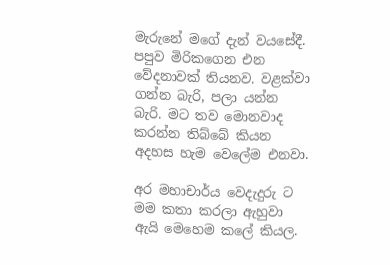මැරුනේ මගේ දැන් වයසේදී. පපුව මිරිකගෙන එන වේදනාවක් තියනව. වළක්වා ගන්න බැරි, පලා යන්න බැරි. මට තව මොනවාද කරන්න තිබ්බේ කියන අදහස හැම වෙලේම එනවා.

අර මහාචාර්ය වෙදැදුරු ට මම කතා කරලා ඇහුවා ඇයි මෙහෙම කලේ කියල.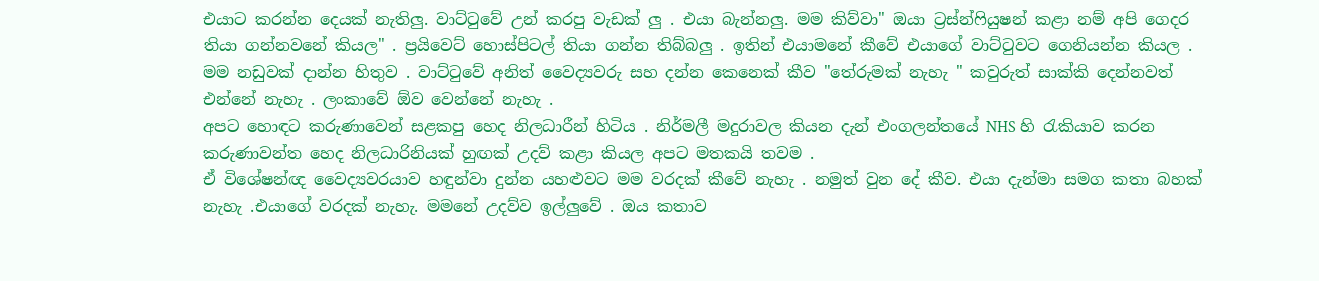එයාට කරන්න දෙයක් නැතිලු. වාට්ටුවේ උන් කරපු වැඩක් ලු . එයා බැන්නලු. මම කිව්වා" ඔයා ට්‍රස්න්ෆියුෂන් කළා නම් අපි ගෙදර තියා ගන්නවනේ කියල" . ප්‍රයිවෙට් හොස්පිටල් තියා ගන්න තිබ්බලු . ඉතින් එයාමනේ කීවේ එයාගේ වාට්ටුවට ගෙනියන්න කියල . මම නඩුවක් දාන්න හිතුව . වාට්ටුවේ අනිත් වෛද්‍යවරු සහ දන්න කෙනෙක් කීව "තේරුමක් නැහැ " කවුරුත් සාක්කි දෙන්නවත් එන්නේ නැහැ . ලංකාවේ ඕව වෙන්නේ නැහැ .
අපට හොඳට කරුණාවෙන් සළකපු හෙද නිලධාරීන් හිටිය . නිර්මලී මදුරාවල කියන දැන් එංගලන්තයේ NHS හි රැකියාව කරන කරුණාවන්ත හෙද නිලධාරිනියක් හුඟක් උදව් කළා කියල අපට මතකයි තවම .
ඒ විශේෂන්ඥ වෛද්‍යවරයාව හඳුන්වා දුන්න යහළුවට මම වරදක් කීවේ නැහැ . නමුත් වුන දේ කීව. එයා දැන්මා සමග කතා බහක් නැහැ .එයාගේ වරදක් නැහැ. මමනේ උදව්ව ඉල්ලුවේ . ඔය කතාව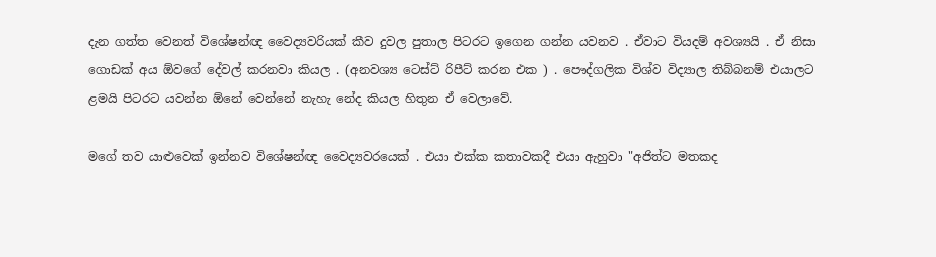දැන ගත්ත වෙනත් විශේෂන්ඥ වෛද්‍යවරියක් කීව දුවල පුතාල පිටරට ඉගෙන ගන්න යවනව . ඒවාට වියදම් අවශ්‍යයි . ඒ නිසා ගොඩක් අය ඕවගේ දේවල් කරනවා කියල . (අනවශ්‍ය ටෙස්ට් රිපීට් කරන එක ) . පෞද්ගලික විශ්ව විද්‍යාල තිබ්බනම් එයාලට ළමයි පිටරට යවන්න ඕනේ වෙන්නේ නැහැ නේද කියල හිතුන ඒ වෙලාවේ.

මගේ තව යාළුවෙක් ඉන්නව විශේෂන්ඥ වෛද්‍යවරයෙක් . එයා එක්ක කතාවකදී එයා ඇහුවා "අජිත්ට මතකද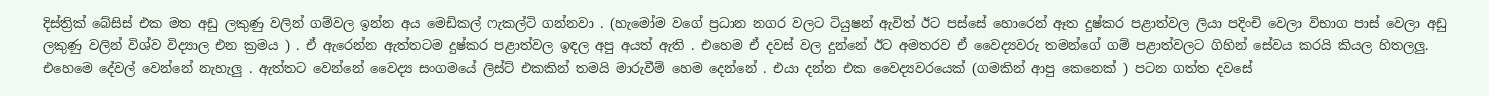දිස්ත්‍රික් බේසිස් එක මත අඩු ලකුණු වලින් ගම්වල ඉන්න අය මෙඩිකල් ෆැකල්ටි ගන්නවා . (හැමෝම වගේ ප්‍රධාන නගර වලට ටියුෂන් ඇවිත් ඊට පස්සේ හොරෙන් ඈත දුෂ්කර පළාත්වල ලියා පදිංචි වෙලා විභාග පාස් වෙලා අඩු ලකුණු වලින් විශ්ව විද්‍යාල එන ක්‍රමය ) . ඒ ඇරෙන්න ඇත්තටම දුෂ්කර පළාත්වල ඉඳල අපු අයත් ඇති . එහෙම ඒ දවස් වල දුන්නේ ඊට අමතරව ඒ වෛද්‍යවරු තමන්ගේ ගම් පළාත්වලට ගිහින් සේවය කරයි කියල හිතලලු. එහෙමෙ දේවල් වෙන්නේ නැහැලු . ඇත්තට වෙන්නේ වෛද්‍ය සංගමයේ ලිස්ට් එකකින් තමයි මාරුවීම් හෙම දෙන්නේ . එයා දන්න එක වෛද්‍යවරයෙක් (ගමකින් ආපු කෙනෙක් ) පටන ගත්ත දවසේ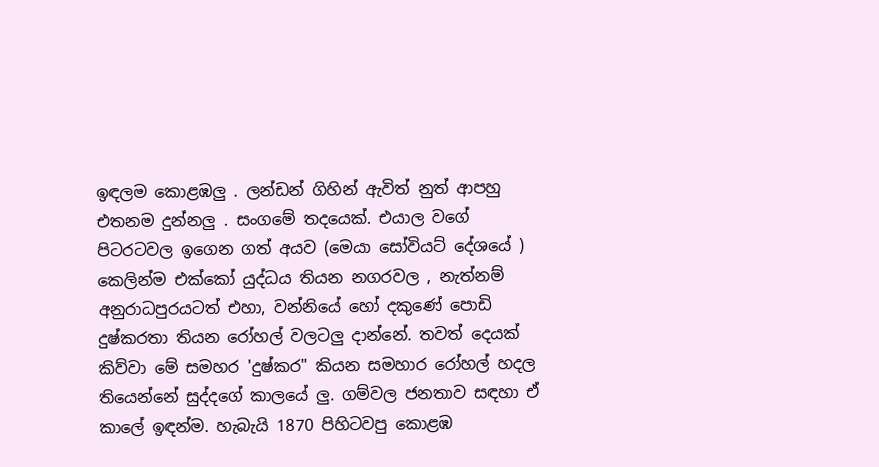ඉඳලම කොළඹලු . ලන්ඩන් ගිහින් ඇවිත් නුත් ආපහු එතනම දුන්නලු . සංගමේ තදයෙක්. එයාල වගේ පිටරටවල ඉගෙන ගත් අයව (මෙයා සෝවියට් දේශයේ ) කෙලින්ම එක්කෝ යුද්ධය තියන නගරවල , නැත්නම් අනුරාධපුරයටත් එහා, වන්නියේ හෝ දකුණේ පොඩි දුෂ්කරතා තියන රෝහල් වලටලු දාන්නේ. තවත් දෙයක් කිව්වා මේ සමහර 'දුෂ්කර" කියන සමහාර රෝහල් හදල තියෙන්නේ සුද්දගේ කාලයේ ලු. ගම්වල ජනතාව සඳහා ඒ කාලේ ඉඳන්ම. හැබැයි 1870 පිහිටවපු කොළඹ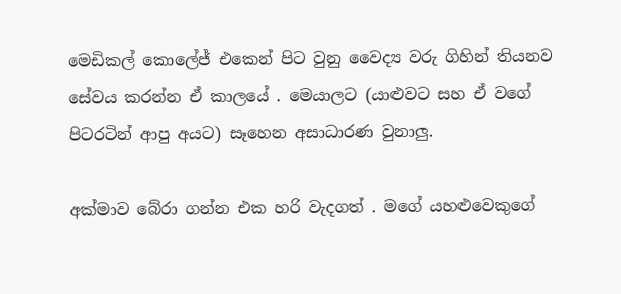මෙඩිකල් කොලේජ් එකෙන් පිට වුනු වෛද්‍ය වරු ගිහින් තියනව සේවය කරන්න ඒ කාලයේ . මෙයාලට (යාළුවට සහ ඒ වගේ පිටරටින් ආපු අයට) සෑහෙන අසාධාරණ වුනාලු.

අක්මාව බේරා ගන්න එක හරි වැදගත් . මගේ යහළුවෙකුගේ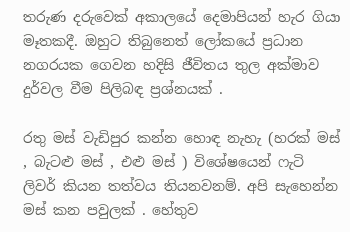තරුණ දරුවෙක් අකාලයේ දෙමාපියන් හැර ගියා මෑතකදී. ඔහුට තිබුනෙත් ලෝකයේ ප්‍රධාන නගරයක ගෙවන හදිසි ජීවිතය තුල අක්මාව දුර්වල වීම පිලිබඳ ප්‍රශ්නයක් .

රතු මස් වැඩිපුර කන්න හොඳ නැහැ (හරක් මස් , බැටළු මස් , එළු මස් ) විශේෂයෙන් ෆැටි ලිවර් කියන තත්වය තියනවනම්. අපි සැහෙන්න මස් කන පවුලක් . හේතුව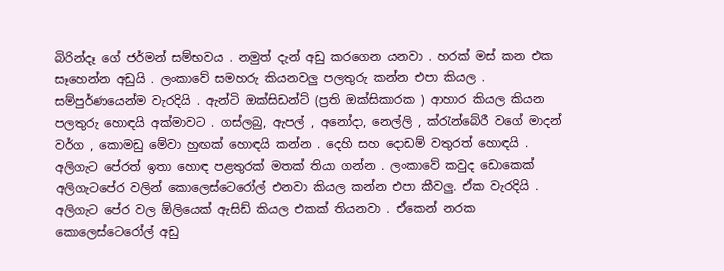බිරින්දෑ ගේ ජර්මන් සම්භවය . නමුත් දැන් අඩු කරගෙන යනවා . හරක් මස් කන එක සෑහෙන්න අඩුයි . ලංකාවේ සමහරු කියනවලු පලතුරු කන්න එපා කියල . සම්පුර්ණයෙන්ම වැරදියි . ඇන්ටි ඔක්සිඩන්ට් (ප්‍රති ඔක්සිකාරක ) ආහාර කියල කියන පලතුරු හොඳයි අක්මාවට . ගස්ලබු, ඇපල් , අනෝදා, නෙල්ලි , ක්රැන්බේරී වගේ මාදන් වර්ග , කොමඩු මේවා හුඟක් හොඳයි කන්න . දෙහි සහ දොඩම් වතුරත් හොඳයි . අලිගැට පේරත් ඉතා හොඳ පළතුරක් මතක් තියා ගන්න . ලංකාවේ කවුද ඩොකෙක් අලිගැටපේර වලින් කොලෙස්ටෙරෝල් එනවා කියල කන්න එපා කීවලු. ඒක වැරදියි . අලිගැට පේර වල ඕලියෙක් ඇසිඩ් කියල එකක් තියනවා . ඒකෙන් නරක කොලෙස්ටෙරෝල් අඩු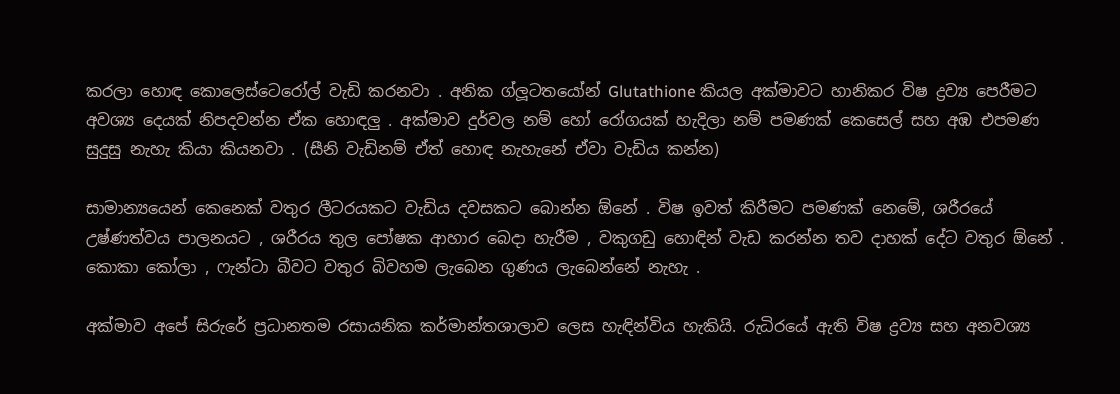කරලා හොඳ කොලෙස්ටෙරෝල් වැඩි කරනවා . අනික ග්ලූටතයෝන් Glutathione කියල අක්මාවට හානිකර විෂ ද්‍රව්‍ය පෙරීමට අවශ්‍ය දෙයක් නිපදවන්න ඒක හොඳලු . අක්මාව දුර්වල නම් හෝ රෝගයක් හැදිලා නම් පමණක් කෙසෙල් සහ අඹ එපමණ සුදුසු නැහැ කියා කියනවා . (සීනි වැඩිනම් ඒත් හොඳ නැහැනේ ඒවා වැඩිය කන්න)

සාමාන්‍යයෙන් කෙනෙක් වතුර ලීටරයකට වැඩිය දවසකට බොන්න ඕනේ . විෂ ඉවත් කිරීමට පමණක් නෙමේ, ශරීරයේ උෂ්ණත්වය පාලනයට , ශරීරය තුල පෝෂක ආහාර බෙදා හැරීම , වකුගඩු හොඳින් වැඩ කරන්න තව දාහක් දේට වතුර ඕනේ . කොකා කෝලා , ෆැන්ටා බීවට වතුර බිවහම ලැබෙන ගුණය ලැබෙන්නේ නැහැ .

අක්මාව අපේ සිරුරේ ප්‍රධානතම රසායනික කර්මාන්තශාලාව ලෙස හැඳින්විය හැකියි. රුධිරයේ ඇති විෂ ද්‍රව්‍ය සහ අනවශ්‍ය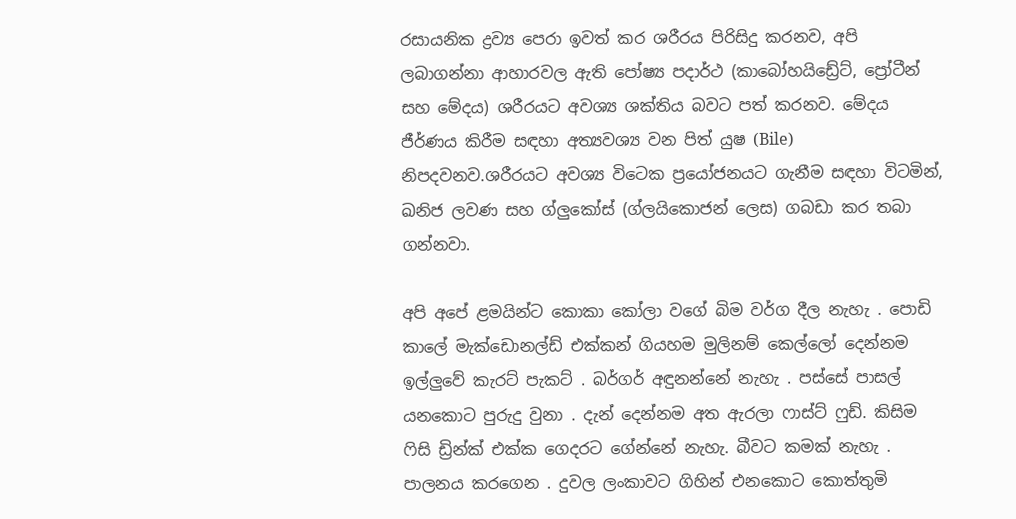රසායනික ද්‍රව්‍ය පෙරා ඉවත් කර ශරීරය පිරිසිදු කරනව, අපි ලබාගන්නා ආහාරවල ඇති පෝෂ්‍ය පදාර්ථ (කාබෝහයිඩ්‍රේට්, ප්‍රෝටීන් සහ මේදය) ශරීරයට අවශ්‍ය ශක්තිය බවට පත් කරනව. මේදය ජීර්ණය කිරීම සඳහා අත්‍යවශ්‍ය වන පිත් යුෂ (Bile) නිපදවනව.ශරීරයට අවශ්‍ය විටෙක ප්‍රයෝජනයට ගැනීම සඳහා විටමින්, ඛනිජ ලවණ සහ ග්ලුකෝස් (ග්ලයිකොජන් ලෙස) ගබඩා කර තබා ගන්නවා.

අපි අපේ ළමයින්ට කොකා කෝලා වගේ බිම වර්ග දීල නැහැ . පොඩි කාලේ මැක්ඩොනල්ඩ් එක්කන් ගියහම මුලිනම් කෙල්ලෝ දෙන්නම ඉල්ලුවේ කැරට් පැකට් . බර්ගර් අඳුනන්නේ නැහැ . පස්සේ පාසල් යනකොට පුරුදු වුනා . දැන් දෙන්නම අත ඇරලා ෆාස්ට් ෆුඩ්. කිසිම ෆිසි ඩ්‍රින්ක් එක්ක ගෙදරට ගේන්නේ නැහැ. බීවට කමක් නැහැ . පාලනය කරගෙන . දුවල ලංකාවට ගිහින් එනකොට කොත්තුමි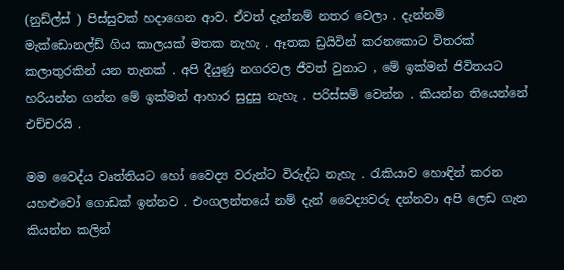(නුඩ්ල්ස් ) පිස්සුවක් හදාගෙන ආව. ඒවත් දැන්නම් නතර වෙලා . දැන්නම් මැක්ඩොනල්ඩ් ගිය කාලයක් මතක නැහැ . ඈතක ඩ්‍රයිවින් කරනකොට විතරක් කලාතුරකින් යන තැනක් . අපි දීයුණු නගරවල ජීවත් වුනාට , මේ ඉක්මන් ජිවිතයට හරියන්න ගන්න මේ ඉක්මන් ආහාර සුදුසු නැහැ . පරිස්සම් වෙන්න . කියන්න තියෙන්නේ එච්චරයි .

මම වෛද්ය වෘත්තියට හෝ වෛද්‍ය වරුන්ට විරුද්ධ නැහැ . රැකියාව හොඳින් කරන යහළුවෝ ගොඩක් ඉන්නව . එංගලන්තයේ නම් දැන් වෛද්‍යවරු දන්නවා අපි ලෙඩ ගැන කියන්න කලින්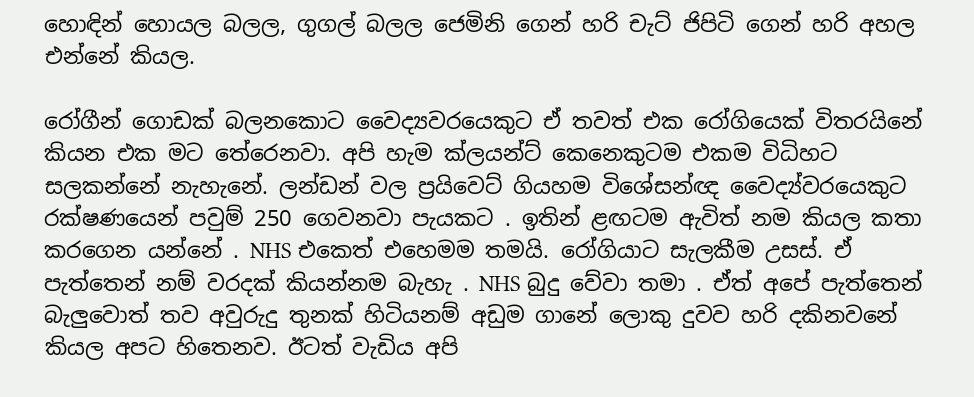හොඳින් හොයල බලල, ගුගල් බලල ජෙමිනි ගෙන් හරි චැට් ජිපිටි ගෙන් හරි අහල එන්නේ කියල.

රෝගීන් ගොඩක් බලනකොට වෛද්‍යවරයෙකුට ඒ තවත් එක රෝගියෙක් විතරයිනේ කියන එක මට තේරෙනවා. අපි හැම ක්ලයන්ට් කෙනෙකුටම එකම විධිහට සලකන්නේ නැහැනේ. ලන්ඩන් වල ප්‍රයිවෙට් ගියහම විශේසන්ඥ වෛද්‍ය්වරයෙකුට රක්ෂණයෙන් පවුම් 250 ගෙවනවා පැයකට . ඉතින් ළඟටම ඇවිත් නම කියල කතා කරගෙන යන්නේ . NHS එකෙත් එහෙමම තමයි. රෝගියාට සැලකීම උසස්. ඒ පැත්තෙන් නම් වරදක් කියන්නම බැහැ . NHS බුදු වේවා තමා . ඒත් අපේ පැත්තෙන් බැලුවොත් තව අවුරුදු තුනක් හිටියනම් අඩුම ගානේ ලොකු දුවව හරි දකිනවනේ කියල අපට හිතෙනව. ඊටත් වැඩිය අපි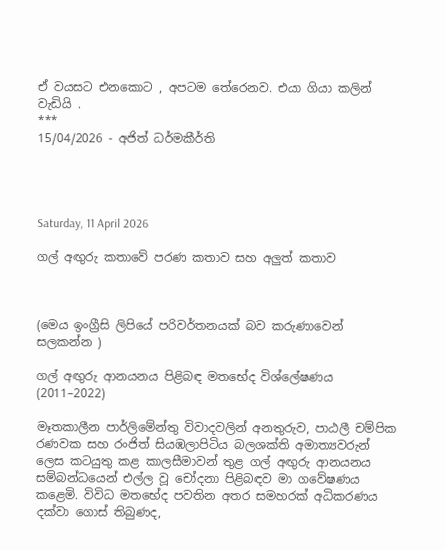ඒ වයසට එනකොට , අපටම තේරෙනව. එයා ගියා කලින් වැඩියි .
***
15/04/2026 - අජිත් ධර්මකීර්ති




Saturday, 11 April 2026

ගල් අඟුරු කතාවේ පරණ කතාව සහ අලුත් කතාව



(මෙය ඉංග්‍රීසි ලිපියේ පරිවර්තනයක් බව කරුණාවෙන් සලකන්න )

ගල් අඟුරු ආනයනය පිළිබඳ මතභේද විශ්ලේෂණය (2011–2022)

මෑතකාලීන පාර්ලිමේන්තු විවාදවලින් අනතුරුව, පාඨලී චම්පික රණවක සහ රංජිත් සියඹලාපිටිය බලශක්ති අමාත්‍යවරුන් ලෙස කටයුතු කළ කාලසීමාවන් තුළ ගල් අඟුරු ආනයනය සම්බන්ධයෙන් එල්ල වූ චෝදනා පිළිබඳව මා ගවේෂණය කළෙමි. විවිධ මතභේද පවතින අතර සමහරක් අධිකරණය දක්වා ගොස් තිබුණද,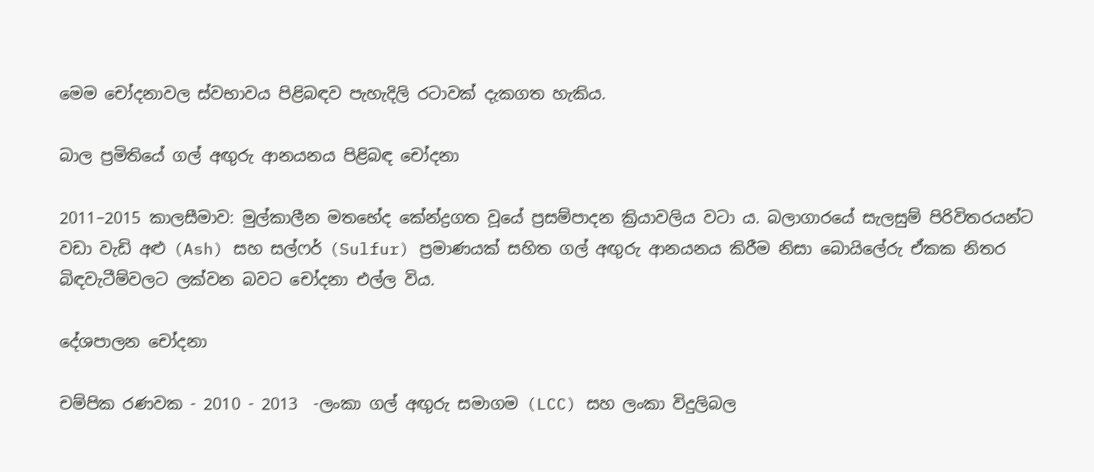මෙම චෝදනාවල ස්වභාවය පිළිබඳව පැහැදිලි රටාවක් දැකගත හැකිය.

බාල ප්‍රමිතියේ ගල් අඟුරු ආනයනය පිළිබඳ චෝදනා

2011–2015 කාලසීමාව: මුල්කාලීන මතභේද කේන්ද්‍රගත වූයේ ප්‍රසම්පාදන ක්‍රියාවලිය වටා ය. බලාගාරයේ සැලසුම් පිරිවිතරයන්ට වඩා වැඩි අළු (Ash) සහ සල්ෆර් (Sulfur) ප්‍රමාණයක් සහිත ගල් අඟුරු ආනයනය කිරීම නිසා බොයිලේරු ඒකක නිතර බිඳවැටීම්වලට ලක්වන බවට චෝදනා එල්ල විය.

දේශපාලන චෝදනා

චම්පික රණවක - 2010 - 2013  -ලංකා ගල් අඟුරු සමාගම (LCC) සහ ලංකා විදුලිබල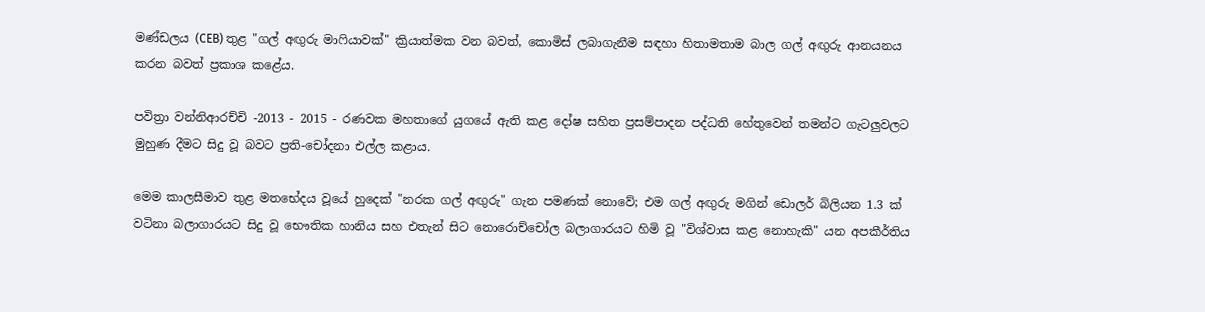මණ්ඩලය (CEB) තුළ "ගල් අඟුරු මාෆියාවක්" ක්‍රියාත්මක වන බවත්, කොමිස් ලබාගැනීම සඳහා හිතාමතාම බාල ගල් අඟුරු ආනයනය කරන බවත් ප්‍රකාශ කළේය.

පවිත්‍රා වන්නිආරච්චි -2013 - 2015 - රණවක මහතාගේ යුගයේ ඇති කළ දෝෂ සහිත ප්‍රසම්පාදන පද්ධති හේතුවෙන් තමන්ට ගැටලුවලට මුහුණ දීමට සිදු වූ බවට ප්‍රති-චෝදනා එල්ල කළාය.

මෙම කාලසීමාව තුළ මතභේදය වූයේ හුදෙක් "නරක ගල් අඟුරු" ගැන පමණක් නොවේ; එම ගල් අඟුරු මගින් ඩොලර් බිලියන 1.3 ක් වටිනා බලාගාරයට සිදු වූ භෞතික හානිය සහ එතැන් සිට නොරොච්චෝල බලාගාරයට හිමි වූ "විශ්වාස කළ නොහැකි" යන අපකීර්තිය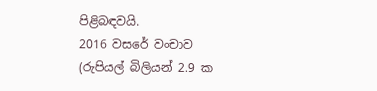පිළිබඳවයි.
2016 වසරේ වංචාව (රුපියල් බිලියන් 2.9 ක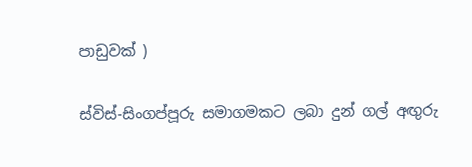පාඩුවක් )

ස්විස්-සිංගප්පූරු සමාගමකට ලබා දුන් ගල් අඟුරු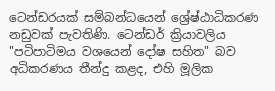ටෙන්ඩරයක් සම්බන්ධයෙන් ශ්‍රේෂ්ඨාධිකරණ නඩුවක් පැවතිණි. ටෙන්ඩර් ක්‍රියාවලිය "පටිපාටිමය වශයෙන් දෝෂ සහිත" බව අධිකරණය තීන්දු කළද, එහි මූලික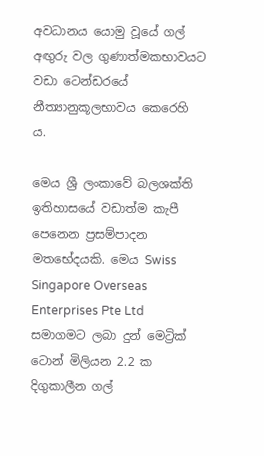අවධානය යොමු වූයේ ගල් අඟුරු වල ගුණාත්මකභාවයට වඩා ටෙන්ඩරයේ නීත්‍යානුකූලභාවය කෙරෙහි ය.

මෙය ශ්‍රී ලංකාවේ බලශක්ති ඉතිහාසයේ වඩාත්ම කැපී පෙනෙන ප්‍රසම්පාදන මතභේදයකි. මෙය Swiss Singapore Overseas Enterprises Pte Ltd සමාගමට ලබා දුන් මෙට්‍රික් ටොන් මිලියන 2.2 ක දිගුකාලීන ගල්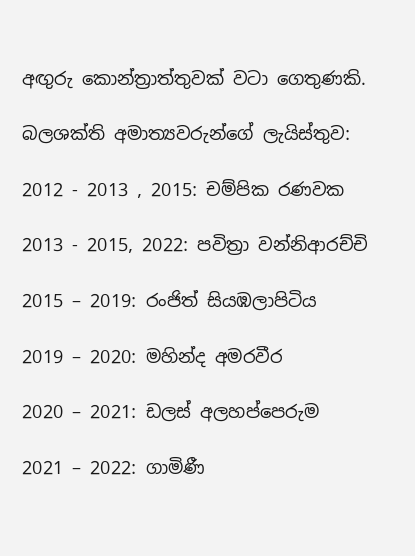අඟුරු කොන්ත්‍රාත්තුවක් වටා ගෙතුණකි.

බලශක්ති අමාත්‍යවරුන්ගේ ලැයිස්තුව:

2012 - 2013 , 2015: චම්පික රණවක

2013 - 2015, 2022: පවිත්‍රා වන්නිආරච්චි

2015 – 2019: රංජිත් සියඹලාපිටිය

2019 – 2020: මහින්ද අමරවීර

2020 – 2021: ඩලස් අලහප්පෙරුම

2021 – 2022: ගාමිණී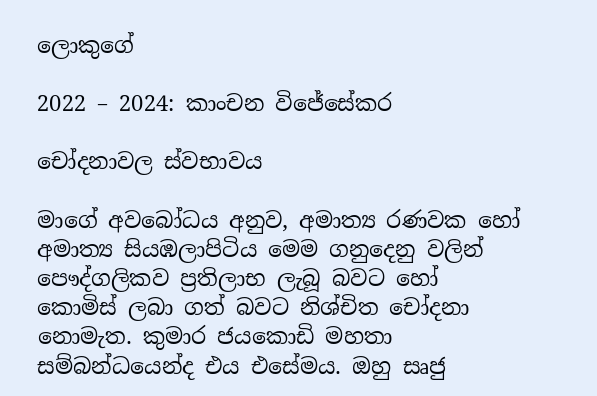ලොකුගේ

2022 – 2024: කාංචන විජේසේකර

චෝදනාවල ස්වභාවය

මාගේ අවබෝධය අනුව, අමාත්‍ය රණවක හෝ අමාත්‍ය සියඹලාපිටිය මෙම ගනුදෙනු වලින් පෞද්ගලිකව ප්‍රතිලාභ ලැබූ බවට හෝ  කොමිස් ලබා ගත් බවට නිශ්චිත චෝදනා නොමැත. කුමාර ජයකොඩි මහතා සම්බන්ධයෙන්ද එය එසේමය. ඔහු සෘජු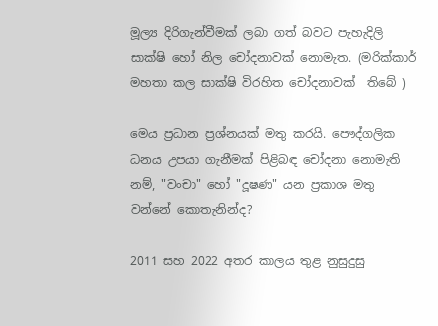මූල්‍ය දිරිගැන්වීමක් ලබා ගත් බවට පැහැදිලි සාක්ෂි හෝ නිල චෝදනාවක් නොමැත. (මරික්කාර් මහතා කල සාක්ෂි විරහිත චෝදනාවක්  තිබේ )

මෙය ප්‍රධාන ප්‍රශ්නයක් මතු කරයි. පෞද්ගලික ධනය උපයා ගැනීමක් පිළිබඳ චෝදනා නොමැති නම්, "වංචා" හෝ "දූෂණ" යන ප්‍රකාශ මතු වන්නේ කොතැනින්ද?

2011 සහ 2022 අතර කාලය තුළ නුසුදුසු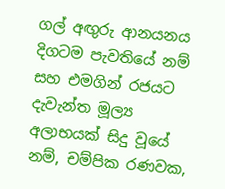ගල් අඟුරු ආනයනය දිගටම පැවතියේ නම් සහ එමගින් රජයට දැවැන්ත මූල්‍ය අලාභයක් සිදු වූයේ නම්, චම්පික රණවක,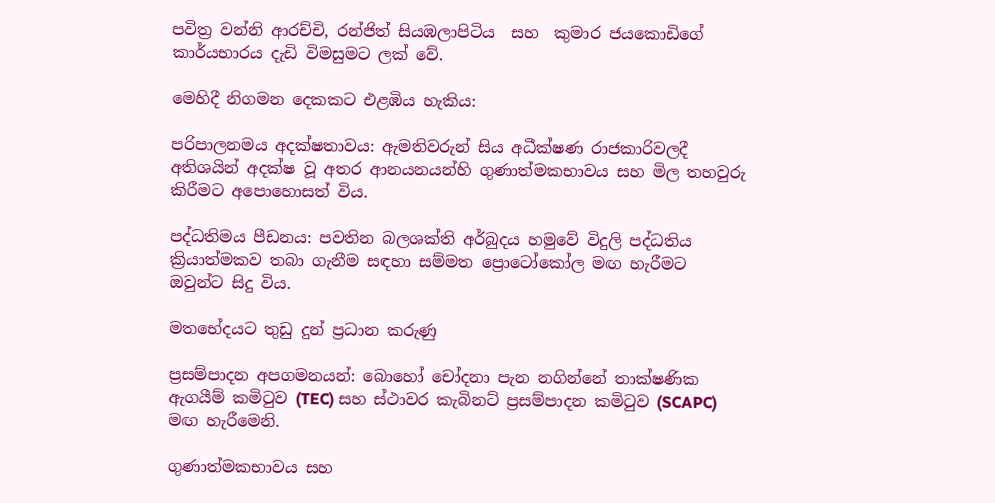පවිත්‍ර වන්නි ආරච්චි, රන්ජිත් සියඹලාපිටිය  සහ  කුමාර ජයකොඩිගේ කාර්යභාරය දැඩි විමසුමට ලක් වේ.

මෙහිදී නිගමන දෙකකට එළඹිය හැකිය:

පරිපාලනමය අදක්ෂතාවය: ඇමතිවරුන් සිය අධීක්ෂණ රාජකාරිවලදී අතිශයින් අදක්ෂ වූ අතර ආනයනයන්හි ගුණාත්මකභාවය සහ මිල තහවුරු කිරීමට අපොහොසත් විය.

පද්ධතිමය පීඩනය: පවතින බලශක්ති අර්බුදය හමුවේ විදුලි පද්ධතිය ක්‍රියාත්මකව තබා ගැනීම සඳහා සම්මත ප්‍රොටෝකෝල මඟ හැරීමට  ඔවුන්ට සිදු විය.

මතභේදයට තුඩු දුන් ප්‍රධාන කරුණු

ප්‍රසම්පාදන අපගමනයන්: බොහෝ චෝදනා පැන නගින්නේ තාක්ෂණික ඇගයීම් කමිටුව (TEC) සහ ස්ථාවර කැබිනට් ප්‍රසම්පාදන කමිටුව (SCAPC) මඟ හැරීමෙනි.

ගුණාත්මකභාවය සහ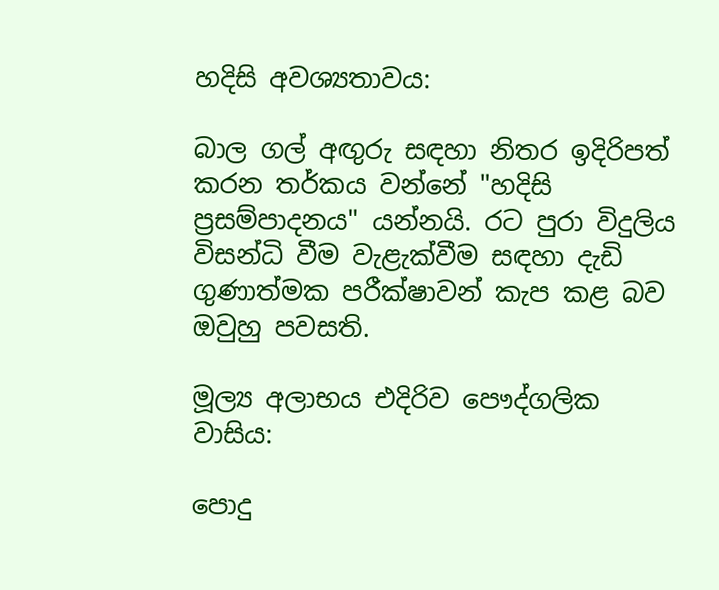හදිසි අවශ්‍යතාවය:

බාල ගල් අඟුරු සඳහා නිතර ඉදිරිපත් කරන තර්කය වන්නේ "හදිසි ප්‍රසම්පාදනය" යන්නයි. රට පුරා විදුලිය විසන්ධි වීම වැළැක්වීම සඳහා දැඩි ගුණාත්මක පරීක්ෂාවන් කැප කළ බව ඔවුහු පවසති.

මූල්‍ය අලාභය එදිරිව පෞද්ගලික වාසිය:

පොදු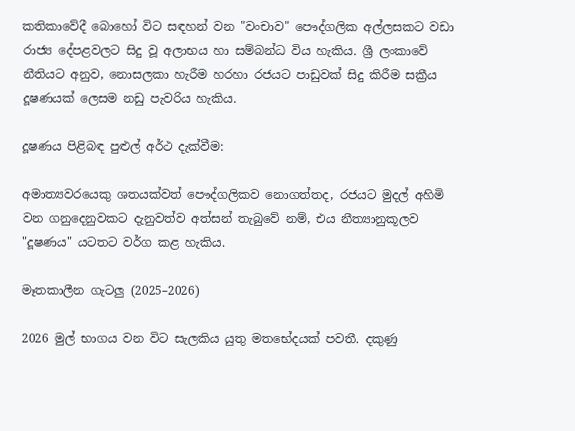කතිකාවේදී බොහෝ විට සඳහන් වන "වංචාව" පෞද්ගලික අල්ලසකට වඩා රාජ්‍ය දේපළවලට සිදු වූ අලාභය හා සම්බන්ධ විය හැකිය. ශ්‍රී ලංකාවේ නීතියට අනුව, නොසලකා හැරීම හරහා රජයට පාඩුවක් සිදු කිරීම සක්‍රීය දූෂණයක් ලෙසම නඩු පැවරිය හැකිය.

දූෂණය පිළිබඳ පුළුල් අර්ථ දැක්වීම:

අමාත්‍යවරයෙකු ශතයක්වත් පෞද්ගලිකව නොගත්තද, රජයට මුදල් අහිමි වන ගනුදෙනුවකට දැනුවත්ව අත්සන් තැබුවේ නම්, එය නීත්‍යානුකූලව "දූෂණය" යටතට වර්ග කළ හැකිය.

මෑතකාලීන ගැටලු (2025–2026)

2026 මුල් භාගය වන විට සැලකිය යුතු මතභේදයක් පවතී. දකුණු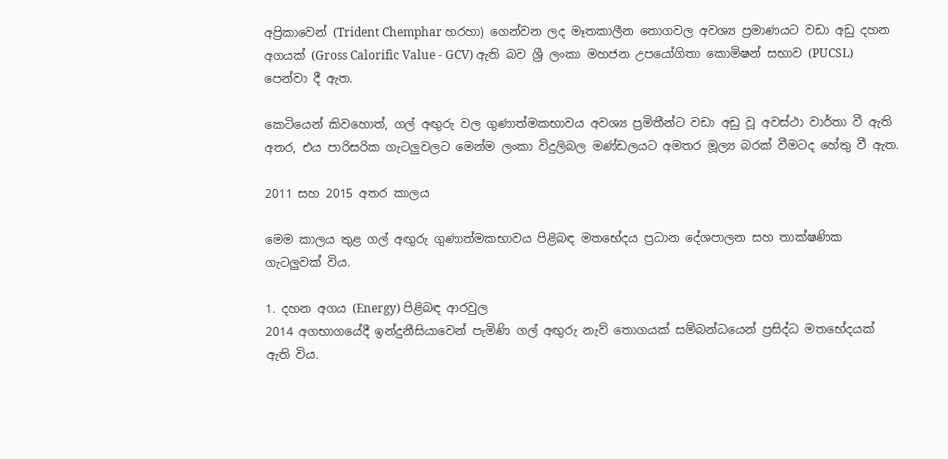අප්‍රිකාවෙන් (Trident Chemphar හරහා) ගෙන්වන ලද මෑතකාලීන තොගවල අවශ්‍ය ප්‍රමාණයට වඩා අඩු දහන අගයක් (Gross Calorific Value - GCV) ඇති බව ශ්‍රී ලංකා මහජන උපයෝගිතා කොමිෂන් සභාව (PUCSL) පෙන්වා දී ඇත.

කෙටියෙන් කිවහොත්, ගල් අඟුරු වල ගුණාත්මකභාවය අවශ්‍ය ප්‍රමිතීන්ට වඩා අඩු වූ අවස්ථා වාර්තා වී ඇති අතර, එය පාරිසරික ගැටලුවලට මෙන්ම ලංකා විදුලිබල මණ්ඩලයට අමතර මූල්‍ය බරක් වීමටද හේතු වී ඇත.

2011 සහ 2015 අතර කාලය

මෙම කාලය තුළ ගල් අඟුරු ගුණාත්මකභාවය පිළිබඳ මතභේදය ප්‍රධාන දේශපාලන සහ තාක්ෂණික ගැටලුවක් විය.

1. දහන අගය (Energy) පිළිබඳ ආරවුල
2014 අගභාගයේදී ඉන්දුනීසියාවෙන් පැමිණි ගල් අඟුරු නැව් තොගයක් සම්බන්ධයෙන් ප්‍රසිද්ධ මතභේදයක් ඇති විය.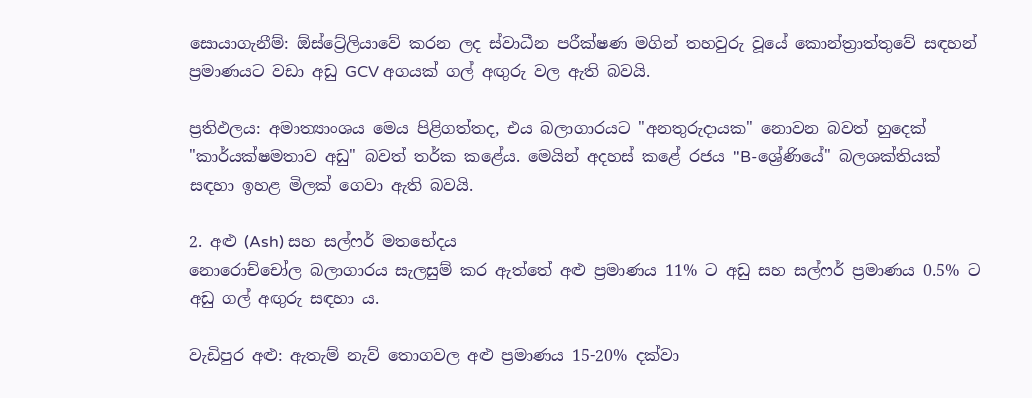සොයාගැනීම්: ඕස්ට්‍රේලියාවේ කරන ලද ස්වාධීන පරීක්ෂණ මගින් තහවුරු වූයේ කොන්ත්‍රාත්තුවේ සඳහන් ප්‍රමාණයට වඩා අඩු GCV අගයක් ගල් අඟුරු වල ඇති බවයි.

ප්‍රතිඵලය: අමාත්‍යාංශය මෙය පිළිගත්තද, එය බලාගාරයට "අනතුරුදායක" නොවන බවත් හුදෙක් "කාර්යක්ෂමතාව අඩු" බවත් තර්ක කළේය. මෙයින් අදහස් කළේ රජය "B-ශ්‍රේණියේ" බලශක්තියක් සඳහා ඉහළ මිලක් ගෙවා ඇති බවයි.

2. අළු (Ash) සහ සල්ෆර් මතභේදය
නොරොච්චෝල බලාගාරය සැලසුම් කර ඇත්තේ අළු ප්‍රමාණය 11% ට අඩු සහ සල්ෆර් ප්‍රමාණය 0.5% ට අඩු ගල් අඟුරු සඳහා ය.

වැඩිපුර අළු: ඇතැම් නැව් තොගවල අළු ප්‍රමාණය 15-20% දක්වා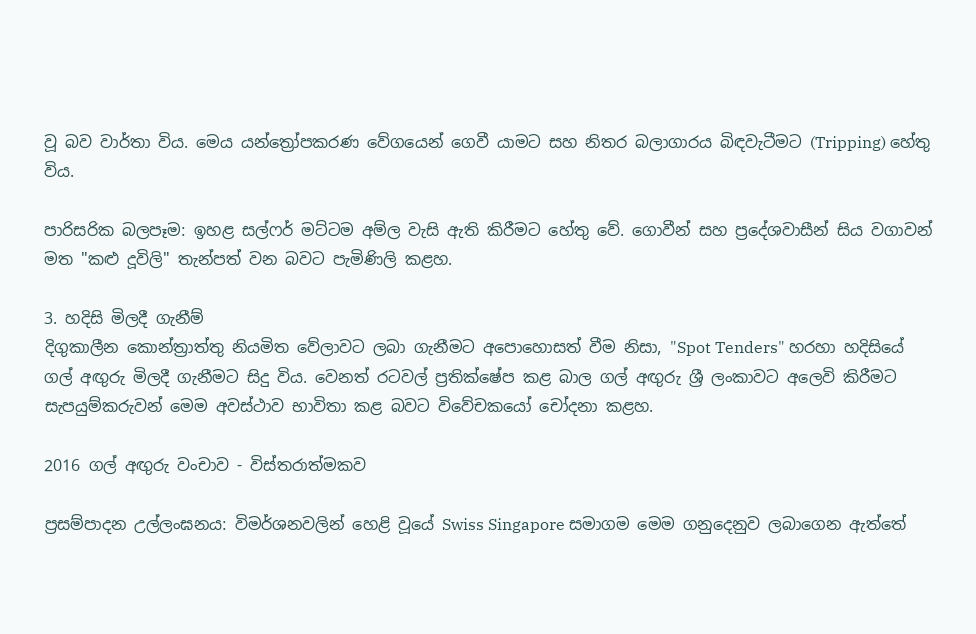වූ බව වාර්තා විය. මෙය යන්ත්‍රෝපකරණ වේගයෙන් ගෙවී යාමට සහ නිතර බලාගාරය බිඳවැටීමට (Tripping) හේතු විය.

පාරිසරික බලපෑම: ඉහළ සල්ෆර් මට්ටම අම්ල වැසි ඇති කිරීමට හේතු වේ. ගොවීන් සහ ප්‍රදේශවාසීන් සිය වගාවන් මත "කළු දූවිලි" තැන්පත් වන බවට පැමිණිලි කළහ.

3. හදිසි මිලදී ගැනීම්
දිගුකාලීන කොන්ත්‍රාත්තු නියමිත වේලාවට ලබා ගැනීමට අපොහොසත් වීම නිසා, "Spot Tenders" හරහා හදිසියේ ගල් අඟුරු මිලදී ගැනීමට සිදු විය. වෙනත් රටවල් ප්‍රතික්ෂේප කළ බාල ගල් අඟුරු ශ්‍රී ලංකාවට අලෙවි කිරීමට සැපයුම්කරුවන් මෙම අවස්ථාව භාවිතා කළ බවට විවේචකයෝ චෝදනා කළහ.

2016 ගල් අඟුරු වංචාව - විස්තරාත්මකව

ප්‍රසම්පාදන උල්ලංඝනය: විමර්ශනවලින් හෙළි වූයේ Swiss Singapore සමාගම මෙම ගනුදෙනුව ලබාගෙන ඇත්තේ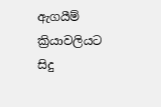ඇගයීම් ක්‍රියාවලියට සිදු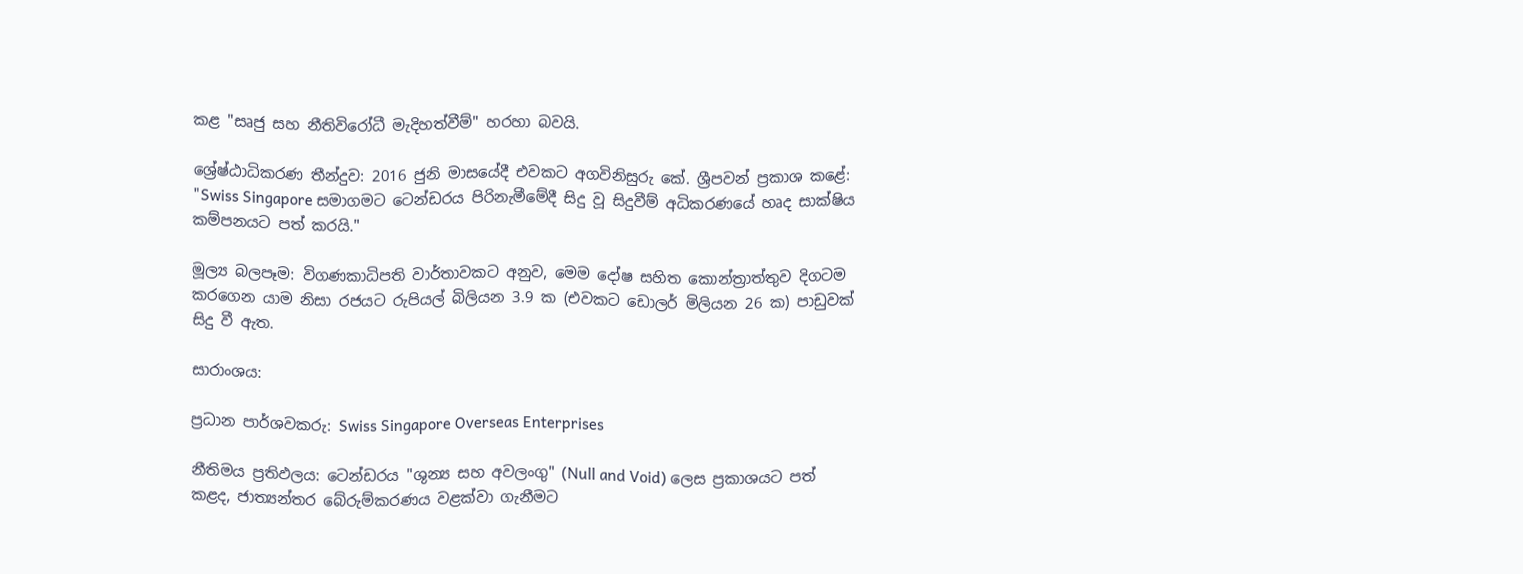කළ "සෘජු සහ නීතිවිරෝධී මැදිහත්වීම්" හරහා බවයි.

ශ්‍රේෂ්ඨාධිකරණ තීන්දුව: 2016 ජුනි මාසයේදී එවකට අගවිනිසුරු කේ. ශ්‍රීපවන් ප්‍රකාශ කළේ: "Swiss Singapore සමාගමට ටෙන්ඩරය පිරිනැමීමේදී සිදු වූ සිදුවීම් අධිකරණයේ හෘද සාක්ෂිය කම්පනයට පත් කරයි."

මූල්‍ය බලපෑම: විගණකාධිපති වාර්තාවකට අනුව, මෙම දෝෂ සහිත කොන්ත්‍රාත්තුව දිගටම කරගෙන යාම නිසා රජයට රුපියල් බිලියන 3.9 ක (එවකට ඩොලර් මිලියන 26 ක) පාඩුවක් සිදු වී ඇත.

සාරාංශය:

ප්‍රධාන පාර්ශවකරු: Swiss Singapore Overseas Enterprises

නීතිමය ප්‍රතිඵලය: ටෙන්ඩරය "ශුන්‍ය සහ අවලංගු" (Null and Void) ලෙස ප්‍රකාශයට පත් කළද, ජාත්‍යන්තර බේරුම්කරණය වළක්වා ගැනීමට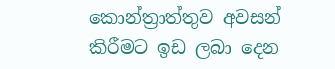කොන්ත්‍රාත්තුව අවසන් කිරීමට ඉඩ ලබා දෙන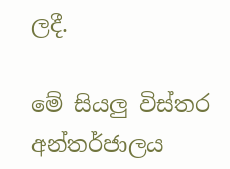ලදී.

මේ සියලු විස්තර  අන්තර්ජාලය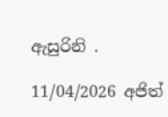ඇසුරිනි .

11/04/2026 අජිත්